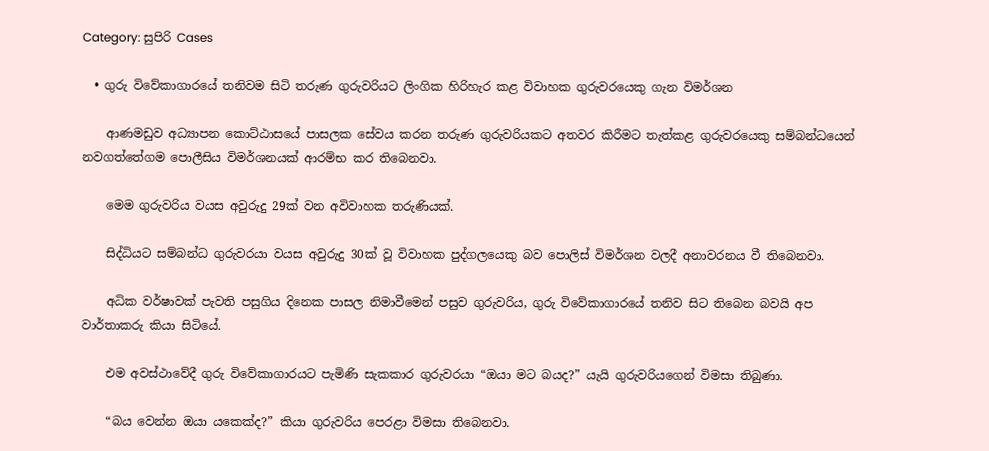Category: සුපිරි Cases

  • ගුරු විවේකාගාරයේ තනිවම සිටි තරුණ ගුරුවරියට ලිංගික හිරිහැර කළ විවාහක ගුරුවරයෙකු ගැන විමර්ශන

    ආණමඩුව අධ්‍යාපන කොට්ඨාසයේ පාසලක සේවය කරන තරුණ ගුරුවරියකට අතවර කිරීමට තැත්කළ ගුරුවරයෙකු සම්බන්ධයෙන් නවගත්තේගම පොලීසිය විමර්ශනයක් ආරම්භ කර තිබෙනවා.

    මෙම ගුරුවරිය වයස අවුරුදු 29ක් වන අවිවාහක තරුණියක්.

    සිද්ධියට සම්බන්ධ ගුරුවරයා වයස අවුරුදු 30ක් වූ විවාහක පුද්ගලයෙකු බව පොලිස් විමර්ශන වලදී අනාවරනය වී තිබෙනවා.

    අධික වර්ෂාවක් පැවති පසුගිය දිනෙක පාසල නිමාවීමෙන් පසුව ගුරුවරිය, ගුරු විවේකාගාරයේ තනිව සිට තිබෙන බවයි අප වාර්තාකරු කියා සිටියේ.

    එම අවස්ථාවේදී ගුරු විවේකාගාරයට පැමිණි සැකකාර ගුරුවරයා “ඔයා මට බයද?” යැයි ගුරුවරියගෙන් විමසා තිබුණා.

    “බය වෙන්න ඔයා යකෙක්ද?” කියා ගුරුවරිය පෙරළා විමසා තිබෙනවා.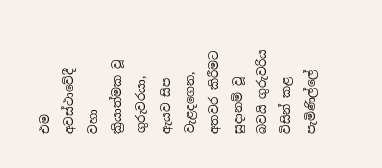එම අවස්ථාවේදී වහා ක්‍රියාත්මක වූ ගුරුවරයා, ඇයව සිප වැළදගෙන, අතවර කිරීමට සුදානම් වූ බවයි ගුරුවරිය විසින් කළ පැමිණිල්ලේ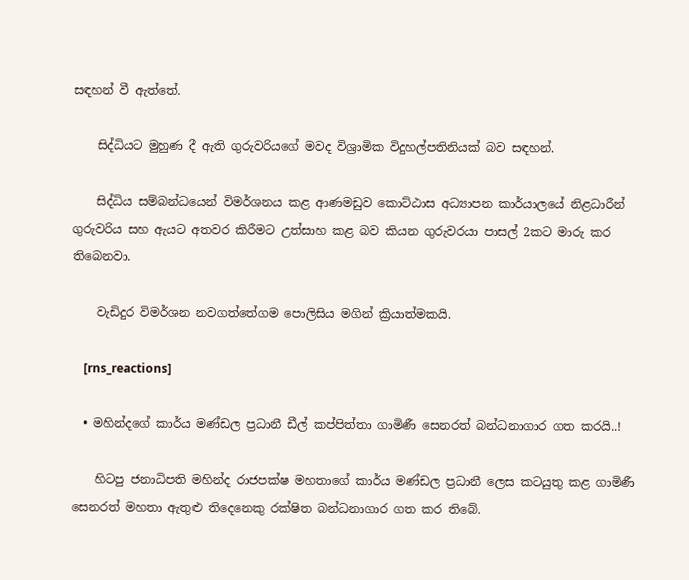සඳහන් වී ඇත්තේ.

    සිද්ධියට මුහුණ දී ඇති ගුරුවරියගේ මවද විශ්‍රාමික විදුහල්පතිනියක් බව සඳහන්.

    සිද්ධිය සම්බන්ධයෙන් විමර්ශනය කළ ආණමඩුව කොට්ඨාස අධ්‍යාපන කාර්යාලයේ නිළධාරීන් ගුරුවරිය සහ ඇයට අතවර කිරීමට උත්සාහ කළ බව කියන ගුරුවරයා පාසල් 2කට මාරු කර තිබෙනවා.

    වැඩිදුර විමර්ශන නවගත්තේගම පොලිසිය මගින් ක්‍රියාත්මකයි.

    [rns_reactions]

  • මහින්දගේ කාර්ය මණ්ඩල ප්‍රධානී ඩීල් කප්පිත්තා ගාමිණී සෙනරත් බන්ධනාගාර ගත කරයි..!

    හිටපු ජනාධිපති මහින්ද රාජපක්ෂ මහතාගේ කාර්ය මණ්ඩල ප්‍රධානී ලෙස කටයුතු කළ ගාමිණී සෙනරත් මහතා ඇතුළු තිදෙනෙකු රක්ෂිත බන්ධනාගාර ගත කර තිබේ.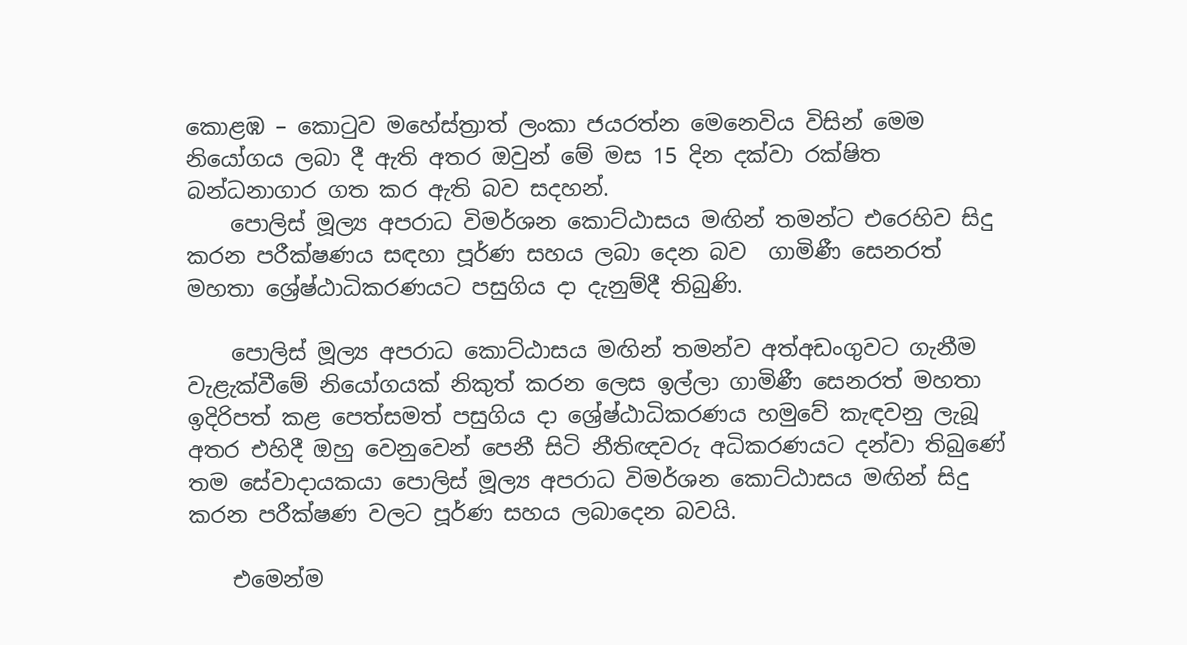කොළඹ – කොටුව මහේස්ත්‍රාත් ලංකා ජයරත්න මෙනෙවිය විසින් මෙම නියෝගය ලබා දී ඇති අතර ඔවුන් මේ මස 15 දින දක්වා රක්ෂිත බන්ධනාගාර ගත කර ඇති බව සදහන්.
    පොලිස් මූල්‍ය අපරාධ විමර්ශන කොට්ඨාසය මඟින් තමන්ට එරෙහිව සිදු කරන පරීක්ෂණය සඳහා පූර්ණ සහය ලබා දෙන බව  ගාමිණී සෙනරත් මහතා ශ්‍රේෂ්ඨාධිකරණයට පසුගිය දා දැනුම්දී තිබුණි.

    පොලිස් මූල්‍ය අපරාධ කොට්ඨාසය මඟින් තමන්ව අත්අඩංගුවට ගැනීම වැළැක්වීමේ නියෝගයක් නිකුත් කරන ලෙස ඉල්ලා ගාමිණී සෙනරත් මහතා ඉදිරිපත් කළ පෙත්සමත් පසුගිය දා ශ්‍රේෂ්ඨාධිකරණය හමුවේ කැඳවනු ලැබූ අතර එහිදී ඔහු වෙනුවෙන් පෙනී සිටි නීතිඥවරු අධිකරණයට දන්වා තිබුණේ තම සේවාදායකයා පොලිස් මූල්‍ය අපරාධ විමර්ශන කොට්ඨාසය මඟින් සිදු කරන පරීක්ෂණ වලට පූර්ණ සහය ලබාදෙන බවයි.

    එමෙන්ම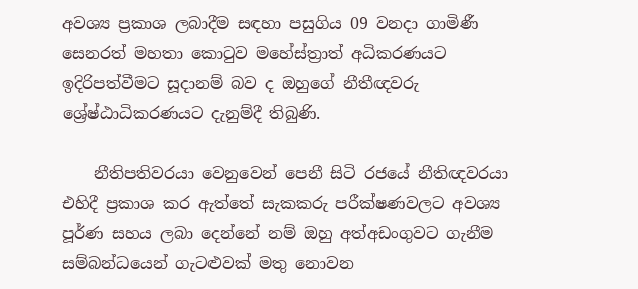අවශ්‍ය ප්‍රකාශ ලබාදීම සඳහා පසුගිය 09 වනදා ගාමිණී සෙනරත් මහතා කොටුව මහේස්ත්‍රාත් අධිකරණයට ඉදිරිපත්වීමට සූදානම් බව ද ඔහුගේ නීතීඥවරු ශ්‍රේෂ්ඨාධිකරණයට දැනුම්දී තිබුණි.

    නීතිපතිවරයා වෙනුවෙන් පෙනී සිටි රජයේ නීතිඥවරයා එහිදී ප්‍රකාශ කර ඇත්තේ සැකකරු පරීක්ෂණවලට අවශ්‍ය පූර්ණ සහය ලබා දෙන්නේ නම් ඔහු අත්අඩංගුවට ගැනීම සම්බන්ධයෙන් ගැටළුවක් මතු නොවන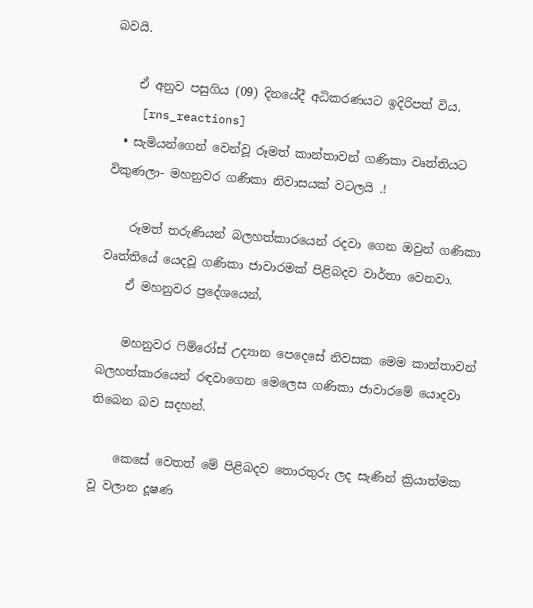බවයි.

    ඒ අනුව පසුගිය (09) දිනයේදී අධිකරණයට ඉදිරිපත් විය.
    [rns_reactions]
  • සැමියන්ගෙන් වෙන්වූ රූමත් කාන්තාවන් ගණිකා වෘත්තියට විකුණලා- මහනුවර ගණිකා නිවාසයක් වටලයි .!

    රූමත් තරුණියන් බලහත්කාරයෙන් රදවා ගෙන ඔවුන් ගණිකා වෘත්තියේ යෙදවූ ගණිකා ජාවාරමක් පිළිබදව වාර්තා වෙනවා.
    ඒ මහනුවර ප්‍රදේශයෙන්,

    මහනුවර ෆිම්රෝස්‌ උද්‍යාන පෙදෙසේ නිවසක මෙම කාන්තාවන් බලහත්කාරයෙන් රඳවාගෙන මෙලෙස ගණිකා ජාවාරමේ යොදවා තිබෙන බව සදහන්.

    කෙසේ වෙතත් මේ පිළිබදව තොරතුරු ලද සැණින් ක්‍රියාත්මක වූ වලාන දූෂණ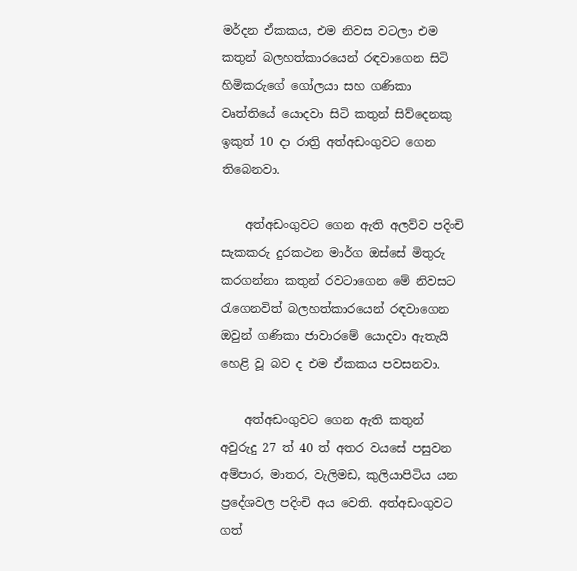මර්දන ඒකකය, එම නිවස වටලා එම කතුන් බලහත්කාරයෙන් රඳවාගෙන සිටි හිමිකරුගේ ගෝලයා සහ ගණිකා වෘත්තියේ යොදවා සිටි කතුන් සිව්දෙනකු ඉකුත් 10 දා රාත්‍රි අත්අඩංගුවට ගෙන තිබෙනවා.

    අත්අඩංගුවට ගෙන ඇති අලව්ව පදිංචි සැකකරු දුරකථන මාර්ග ඔස්‌සේ මිතුරු කරගන්නා කතුන් රවටාගෙන මේ නිවසට රැගෙනවිත් බලහත්කාරයෙන් රඳවාගෙන ඔවුන් ගණිකා ජාවාරමේ යොදවා ඇතැයි හෙළි වූ බව ද එම ඒකකය පවසනවා.

    අත්අඩංගුවට ගෙන ඇති කතුන් අවුරුදු 27 ත් 40 ත් අතර වයසේ පසුවන අම්පාර, මාතර, වැලිමඩ, කුලියාපිටිය යන ප්‍රදේශවල පදිංචි අය වෙති. අත්අඩංගුවට ගත්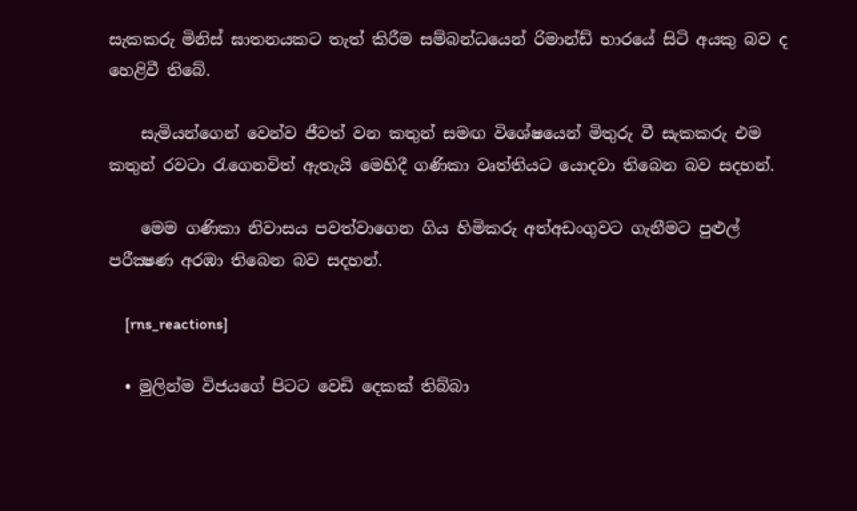සැකකරු මිනිස්‌ ඝාතනයකට තැත් කිරීම සම්බන්ධයෙන් රිමාන්ඩ් භාරයේ සිටි අයකු බව ද හෙළිවී තිබේ.

    සැමියන්ගෙන් වෙන්ව ජීවත් වන කතුන් සමඟ විශේෂයෙන් මිතුරු වී සැකකරු එම කතුන් රවටා රැගෙනවිත් ඇතැයි මෙහිදී ගණිකා වෘත්තියට යොදවා තිබෙන බව සදහන්.

    මෙම ගණිකා නිවාසය පවත්වාගෙන ගිය හිමිකරු අත්අඩංගුවට ගැනීමට පුළුල් පරීක්‍ෂණ අරඹා තිබෙන බව සදහන්.

    [rns_reactions]

  • මුලින්ම විජයගේ පිටට වෙඩි දෙකක්‌ තිබ්බා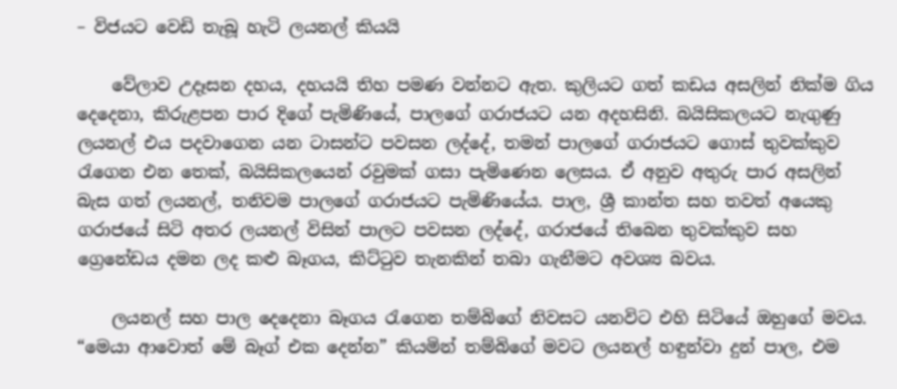– විජයට වෙඩි තැබූ හැටි ලයනල් කියයි

    වේලාව උදෑසන දහය, දහයයි තිහ පමණ වන්නට ඇත. කුලියට ගත් කඩය අසලින් නික්‌ම ගිය දෙදෙනා, කිරුළපන පාර දිගේ පැමිණියේ, පාලගේ ගරාජයට යන අදහසිනි. බයිසිකලයට නැගුණු ලයනල් එය පදවාගෙන යන ටාසන්ට පවසන ලද්දේ, තමන් පාලගේ ගරාජයට ගොස්‌ තුවක්‌කුව රැගෙන එන තෙක්‌, බයිසිකලයෙන් රවුමක්‌ ගසා පැමිණෙන ලෙසය. ඒ අනුව අතුරු පාර අසලින් බැස ගත් ලයනල්, තනිවම පාලගේ ගරාජයට පැමිණියේය. පාල, ශ්‍රී කාන්ත සහ තවත් අයෙකු ගරාජයේ සිටි අතර ලයනල් විසින් පාලට පවසන ලද්දේ, ගරාජයේ තිබෙන තුවක්‌කුව සහ ග්‍රෙනේඩය දමන ලද කළු බෑගය, කිට්‌ටුව තැනකින් තබා ගැනීමට අවශ්‍ය බවය.

    ලයනල් සහ පාල දෙදෙනා බෑගය රැගෙන තම්බිගේ නිවසට යනවිට එහි සිටියේ ඔහුගේ මවය. “මෙයා ආවොත් මේ බෑග් එක දෙන්න” කියමින් තම්බිගේ මවට ලයනල් හඳුන්වා දුන් පාල, එම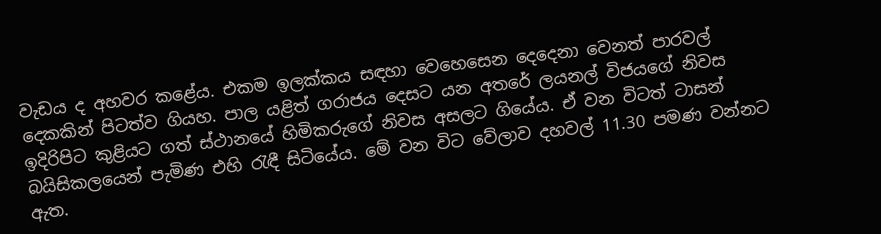වැඩය ද අහවර කළේය. එකම ඉලක්‌කය සඳහා වෙහෙසෙන දෙදෙනා වෙනත් පාරවල් දෙකකින් පිටත්ව ගියහ. පාල යළිත් ගරාජය දෙසට යන අතරේ ලයනල් විජයගේ නිවස ඉදිරිපිට කුළියට ගත් ස්‌ථානයේ හිමිකරුගේ නිවස අසලට ගියේය. ඒ වන විටත් ටාසන් බයිසිකලයෙන් පැමිණ එහි රැඳී සිටියේය. මේ වන විට වේලාව දහවල් 11.30 පමණ වන්නට ඇත.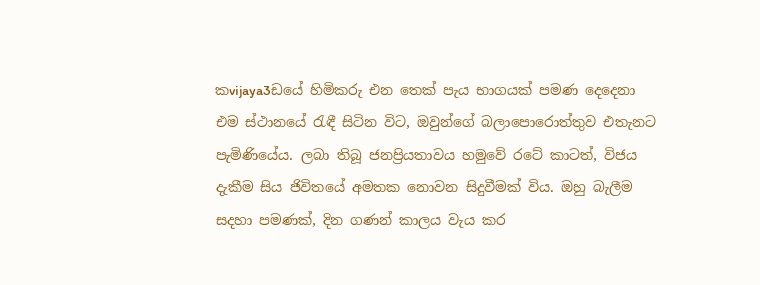කvijaya3ඩයේ හිමිකරු එන තෙක්‌ පැය භාගයක්‌ පමණ දෙදෙනා එම ස්‌ථානයේ රැඳී සිටින විට, ඔවුන්ගේ බලාපොරොත්තුව එතැනට පැමිණියේය. ලබා තිබූ ජනප්‍රියතාවය හමුවේ රටේ කාටත්, විජය දැකීම සිය ජිවිතයේ අමතක නොවන සිදුවීමක්‌ විය. ඔහු බැලීම සදහා පමණක්‌, දින ගණන් කාලය වැය කර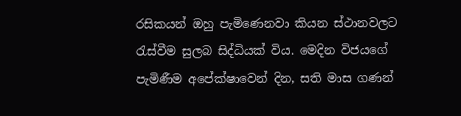රසිකයන් ඔහු පැමිණෙනවා කියන ස්‌ථානවලට රැස්‌වීම සුලබ සිද්ධියක්‌ විය. මෙදින විජයගේ පැමිණීම අපේක්‌ෂාවෙන් දින, සති මාස ගණන්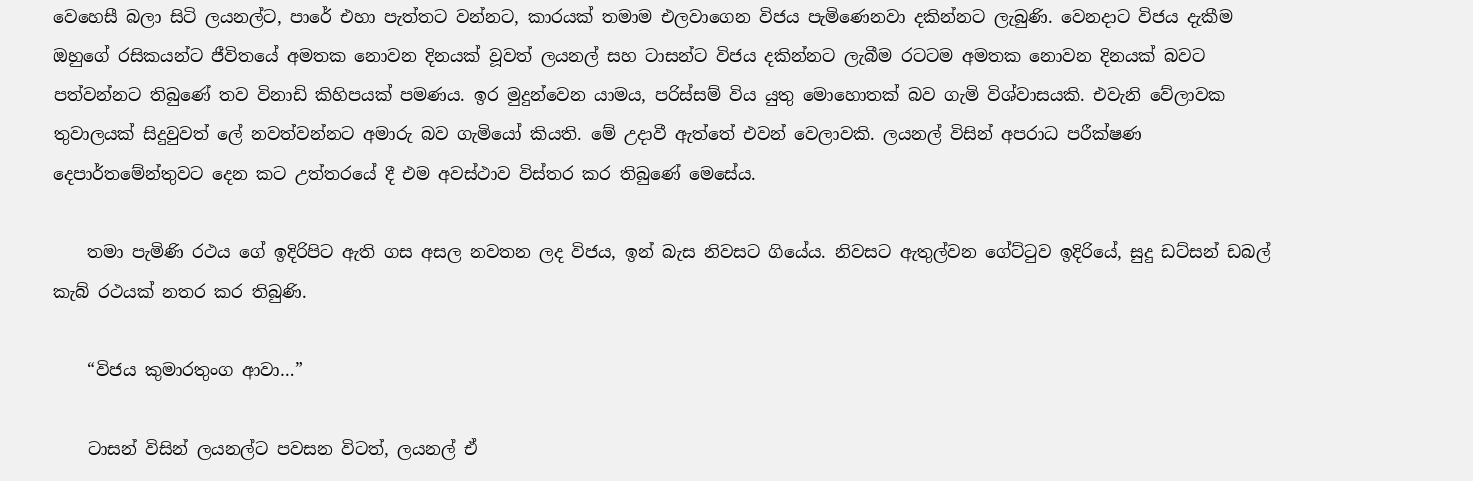වෙහෙසී බලා සිටි ලයනල්ට, පාරේ එහා පැත්තට වන්නට, කාරයක්‌ තමාම එලවාගෙන විජය පැමිණෙනවා දකින්නට ලැබුණි. වෙනදාට විජය දැකීම ඔහුගේ රසිකයන්ට ජීවිතයේ අමතක නොවන දිනයක්‌ වූවත් ලයනල් සහ ටාසන්ට විජය දකින්නට ලැබීම රටටම අමතක නොවන දිනයක්‌ බවට පත්වන්නට තිබුණේ තව විනාඩි කිහිපයක්‌ පමණය. ඉර මුදුන්වෙන යාමය, පරිස්‌සම් විය යුතු මොහොතක්‌ බව ගැමි විශ්වාසයකි. එවැනි වේලාවක තුවාලයක්‌ සිදුවුවත් ලේ නවත්වන්නට අමාරු බව ගැමියෝ කියති. මේ උදාවී ඇත්තේ එවන් වෙලාවකි. ලයනල් විසින් අපරාධ පරීක්‌ෂණ දෙපාර්තමේන්තුවට දෙන කට උත්තරයේ දී එම අවස්‌ථාව විස්‌තර කර තිබුණේ මෙසේය.

    තමා පැමිණි රථය ගේ ඉදිරිපිට ඇති ගස අසල නවතන ලද විජය, ඉන් බැස නිවසට ගියේය. නිවසට ඇතුල්වන ගේට්‌ටුව ඉදිරියේ, සුදු ඩට්‌සන් ඩබල් කැබ් රථයක්‌ නතර කර තිබුණි.

    “විජය කුමාරතුංග ආවා…”

    ටාසන් විසින් ලයනල්ට පවසන විටත්, ලයනල් ඒ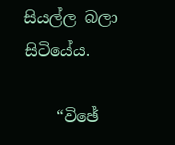සියල්ල බලා සිටියේය.

    “විඡේ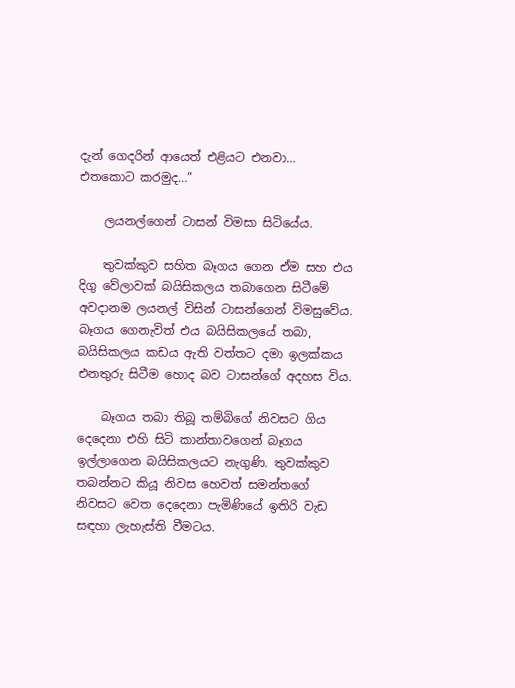දැන් ගෙදරින් ආයෙත් එළියට එනවා… එතකොට කරමුද…”

    ලයනල්ගෙන් ටාසන් විමසා සිටියේය.

    තුවක්‌කුව සහිත බෑගය ගෙන ඒම සහ එය දිගු වේලාවක්‌ බයිසිකලය තබාගෙන සිටීමේ අවදානම ලයනල් විසින් ටාසන්ගෙන් විමසුවේය. බෑගය ගෙනැවිත් එය බයිසිකලයේ තබා, බයිසිකලය කඩය ඇති වත්තට දමා ඉලක්‌කය එනතුරු සිටීම හොද බව ටාසන්ගේ අදහස විය.

    බෑගය තබා තිබූ තම්බිගේ නිවසට ගිය දෙදෙනා එහි සිටි කාන්තාවගෙන් බෑගය ඉල්ලාගෙන බයිසිකලයට නැගුණි. තුවක්‌කුව තබන්නට කියූ නිවස හෙවත් සමන්තගේ නිවසට වෙත දෙදෙනා පැමිණියේ ඉතිරි වැඩ සඳහා ලැහැස්‌ති වීමටය.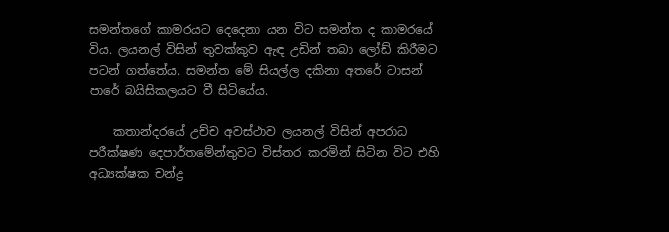සමන්තගේ කාමරයට දෙදෙනා යන විට සමන්ත ද කාමරයේ විය. ලයනල් විසින් තුවක්‌කුව ඇඳ උඩින් තබා ලෝඩ් කිරීමට පටන් ගත්තේය. සමන්ත මේ සියල්ල දකිනා අතරේ ටාසන් පාරේ බයිසිකලයට වී සිටියේය.

    කතාන්දරයේ උච්ච අවස්‌ථාව ලයනල් විසින් අපරාධ පරීක්‌ෂණ දෙපාර්තමේන්තුවට විස්‌තර කරමින් සිටින විට එහි අධ්‍යක්‌ෂක චන්ද්‍ර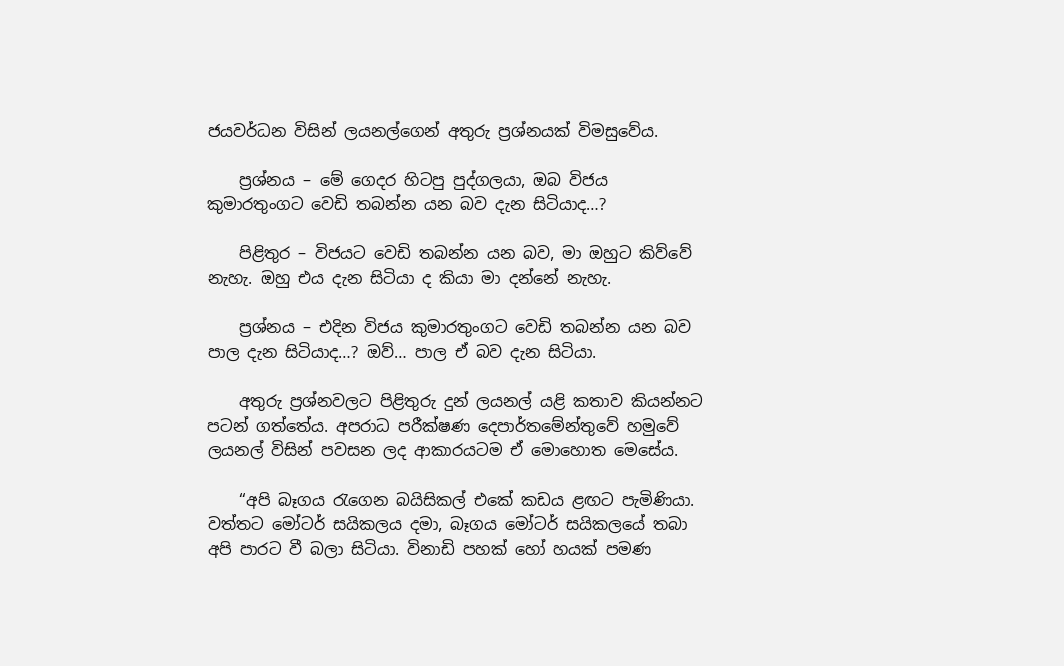ජයවර්ධන විසින් ලයනල්ගෙන් අතුරු ප්‍රශ්නයක්‌ විමසුවේය.

    ප්‍රශ්නය – මේ ගෙදර හිටපු පුද්ගලයා, ඔබ විජය කුමාරතුංගට වෙඩි තබන්න යන බව දැන සිටියාද…?

    පිළිතුර – විජයට වෙඩි තබන්න යන බව, මා ඔහුට කිව්වේ නැහැ. ඔහු එය දැන සිටියා ද කියා මා දන්නේ නැහැ.

    ප්‍රශ්නය – එදින විජය කුමාරතුංගට වෙඩි තබන්න යන බව පාල දැන සිටියාද…? ඔව්… පාල ඒ බව දැන සිටියා.

    අතුරු ප්‍රශ්නවලට පිළිතුරු දුන් ලයනල් යළි කතාව කියන්නට පටන් ගත්තේය. අපරාධ පරීක්‌ෂණ දෙපාර්තමේන්තුවේ හමුවේ ලයනල් විසින් පවසන ලද ආකාරයටම ඒ මොහොත මෙසේය.

    “අපි බෑගය රැගෙන බයිසිකල් එකේ කඩය ළඟට පැමිණියා. වත්තට මෝටර් සයිකලය දමා, බෑගය මෝටර් සයිකලයේ තබා අපි පාරට වී බලා සිටියා. විනාඩි පහක්‌ හෝ හයක්‌ පමණ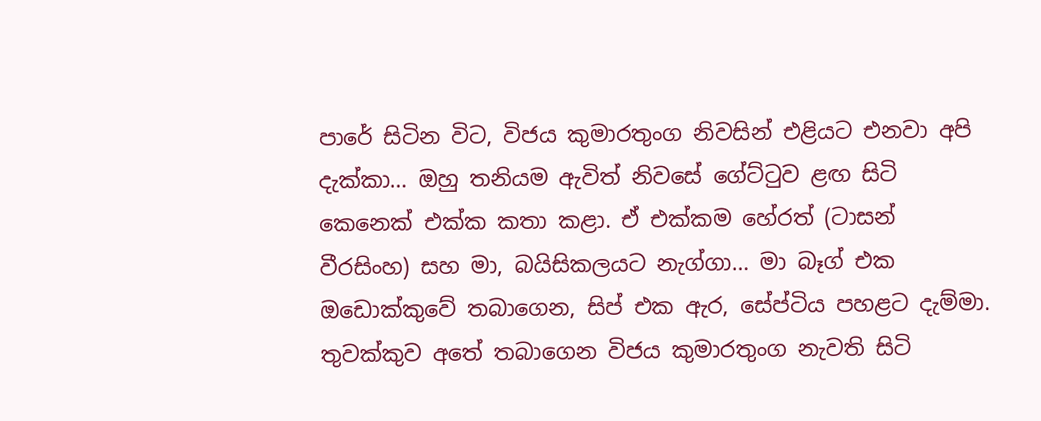පාරේ සිටින විට, විජය කුමාරතුංග නිවසින් එළියට එනවා අපි දැක්‌කා… ඔහු තනියම ඇවිත් නිවසේ ගේට්‌ටුව ළඟ සිටි කෙනෙක්‌ එක්‌ක කතා කළා. ඒ එක්‌කම හේරත් (ටාසන් වීරසිංහ) සහ මා, බයිසිකලයට නැග්ගා… මා බෑග් එක ඔඩොක්‌කුවේ තබාගෙන, සිප් එක ඇර, සේප්ටිය පහළට දැම්මා. තුවක්‌කුව අතේ තබාගෙන විජය කුමාරතුංග නැවති සිටි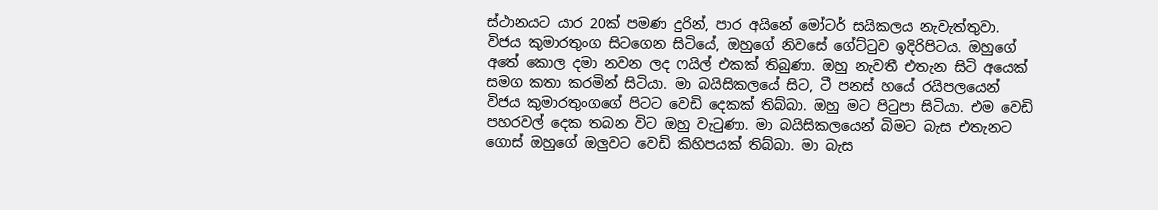ස්‌ථානයට යාර 20ක්‌ පමණ දුරින්, පාර අයිනේ මෝටර් සයිකලය නැවැත්තුවා. විජය කුමාරතුංග සිටගෙන සිටියේ, ඔහුගේ නිවසේ ගේට්‌ටුව ඉදිරිපිටය. ඔහුගේ අතේ කොල දමා නවන ලද ෆයිල් එකක්‌ තිබුණා. ඔහු නැවතී එතැන සිටි අයෙක්‌ සමග කතා කරමින් සිටියා. මා බයිසිකලයේ සිට, ටී පනස්‌ හයේ රයිපලයෙන් විජය කුමාරතුංගගේ පිටට වෙඩි දෙකක්‌ තිබ්බා. ඔහු මට පිටුපා සිටියා. එම වෙඩි පහරවල් දෙක තබන විට ඔහු වැටුණා. මා බයිසිකලයෙන් බිමට බැස එතැනට ගොස්‌ ඔහුගේ ඔලුවට වෙඩි කිහිපයක්‌ තිබ්බා. මා බැස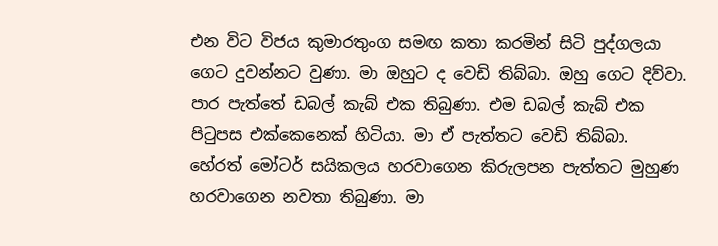එන විට විජය කුමාරතුංග සමඟ කතා කරමින් සිටි පුද්ගලයා ගෙට දුවන්නට වුණා. මා ඔහුට ද වෙඩි තිබ්බා. ඔහු ගෙට දිව්වා. පාර පැත්තේ ඩබල් කැබ් එක තිබුණා. එම ඩබල් කැබ් එක පිටුපස එක්‌කෙනෙක්‌ හිටියා. මා ඒ පැත්තට වෙඩි තිබ්බා. හේරත් මෝටර් සයිකලය හරවාගෙන කිරුලපන පැත්තට මුහුණ හරවාගෙන නවතා තිබුණා. මා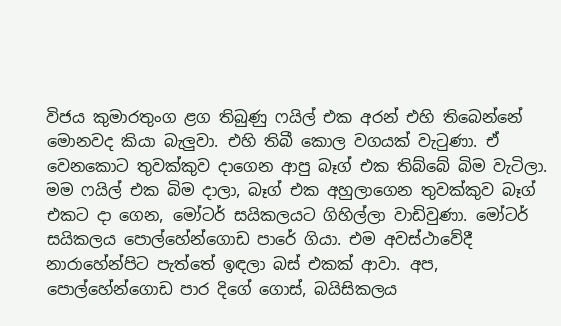විජය කුමාරතුංග ළග තිබුණු ෆයිල් එක අරන් එහි තිබෙන්නේ මොනවද කියා බැලුවා. එහි තිබී කොල වගයක්‌ වැටුණා. ඒ වෙනකොට තුවක්‌කුව දාගෙන ආපු බෑග් එක තිබ්බේ බිම වැටිලා. මම ෆයිල් එක බිම දාලා, බෑග් එක අහුලාගෙන තුවක්‌කුව බෑග් එකට දා ගෙන, මෝටර් සයිකලයට ගිහිල්ලා වාඩිවුණා. මෝටර් සයිකලය පොල්හේන්ගොඩ පාරේ ගියා. එම අවස්‌ථාවේදී නාරාහේන්පිට පැත්තේ ඉඳලා බස්‌ එකක්‌ ආවා. අප, පොල්හේන්ගොඩ පාර දිගේ ගොස්‌, බයිසිකලය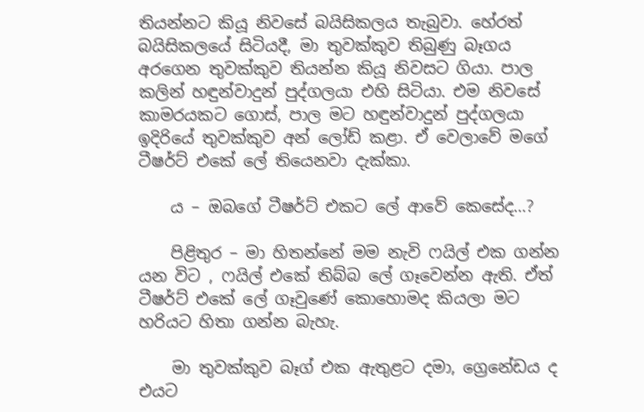තියන්නට කියූ නිවසේ බයිසිකලය තැබුවා. හේරත් බයිසිකලයේ සිටියදී, මා තුවක්‌කුව තිබුණු බෑගය අරගෙන තුවක්‌කුව තියන්න කියූ නිවසට ගියා. පාල කලින් හඳුන්වාදුන් පුද්ගලයා එහි සිටියා. එම නිවසේ කාමරයකට ගොස්‌, පාල මට හඳුන්වාදුන් පුද්ගලයා ඉදිරියේ තුවක්‌කුව අන් ලෝඩ් කළා. ඒ වෙලාවේ මගේ ටීෂර්ට්‌ එකේ ලේ තියෙනවා දැක්‌කා.

    ය – ඔබගේ ටීෂර්ට්‌ එකට ලේ ආවේ කෙසේද…?

    පිළිතුර – මා හිතන්නේ මම නැවි ෆයිල් එක ගන්න යන විට , ෆයිල් එකේ තිබ්බ ලේ ගෑවෙන්න ඇති. ඒත් ටීෂර්ට්‌ එකේ ලේ ගෑවුණේ කොහොමද කියලා මට හරියට හිතා ගන්න බැහැ.

    මා තුවක්‌කුව බෑග් එක ඇතුළට දමා, ග්‍රෙනේඩය ද එයට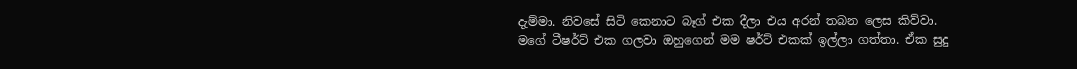දැම්මා. නිවසේ සිටි කෙනාට බෑග් එක දීලා එය අරන් තබන ලෙස කිව්වා. මගේ ටීෂර්ට්‌ එක ගලවා ඔහුගෙන් මම ෂර්ට්‌ එකක්‌ ඉල්ලා ගත්තා. ඒක සුදු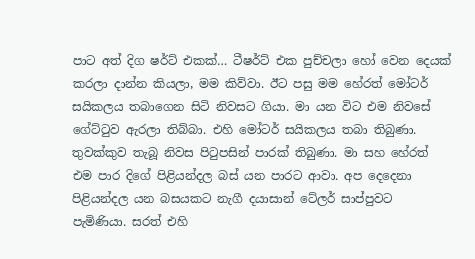පාට අත් දිග ෂර්ට්‌ එකක්‌… ටීෂර්ට්‌ එක පුච්චලා හෝ වෙන දෙයක්‌ කරලා දාන්න කියලා, මම කිව්වා. ඊට පසු මම හේරත් මෝටර් සයිකලය තබාගෙන සිටි නිවසට ගියා. මා යන විට එම නිවසේ ගේට්‌ටුව ඇරලා තිබ්බා. එහි මෝටර් සයිකලය තබා තිබුණා. තුවක්‌කුව තැබූ නිවස පිටුපසින් පාරක්‌ තිබුණා. මා සහ හේරත් එම පාර දිගේ පිළියන්දල බස්‌ යන පාරට ආවා. අප දෙදෙනා පිළියන්දල යන බසයකට නැගී දයාසාන් ටේලර් සාප්පුවට පැමිණියා. සරත් එහි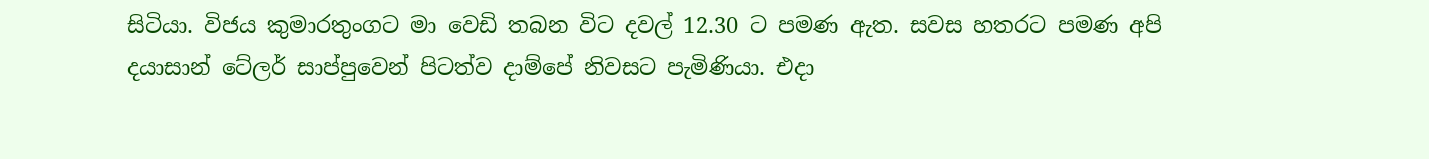සිටියා. විජය කුමාරතුංගට මා වෙඩි තබන විට දවල් 12.30 ට පමණ ඇත. සවස හතරට පමණ අපි දයාසාන් ටේලර් සාප්පුවෙන් පිටත්ව දාම්පේ නිවසට පැමිණියා. එදා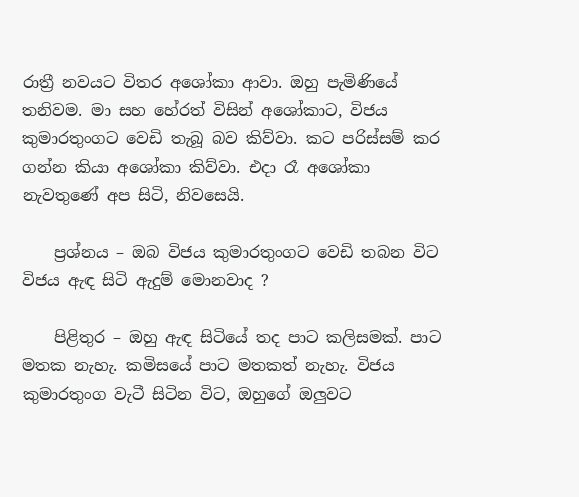රාත්‍රී නවයට විතර අශෝකා ආවා. ඔහු පැමිණියේ තනිවම. මා සහ හේරත් විසින් අශෝකාට, විජය කුමාරතුංගට වෙඩි තැබූ බව කිව්වා. කට පරිස්‌සම් කර ගන්න කියා අශෝකා කිව්වා. එදා රෑ අශෝකා නැවතුණේ අප සිටි, නිවසෙයි.

    ප්‍රශ්නය – ඔබ විජය කුමාරතුංගට වෙඩි තබන විට විජය ඇඳ සිටි ඇදුම් මොනවාද ?

    පිළිතුර – ඔහු ඇඳ සිටියේ තද පාට කලිසමක්‌. පාට මතක නැහැ. කමිසයේ පාට මතකත් නැහැ. විජය කුමාරතුංග වැටී සිටින විට, ඔහුගේ ඔලුවට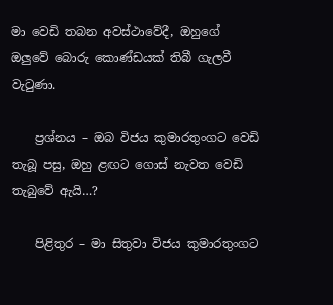මා වෙඩි තබන අවස්‌ථාවේදී, ඔහුගේ ඔලුවේ බොරු කොණ්‌ඩයක්‌ තිබී ගැලවී වැටුණා.

    ප්‍රශ්නය – ඔබ විජය කුමාරතුංගට වෙඩි තැබූ පසු, ඔහු ළඟට ගොස්‌ නැවත වෙඩි තැබුවේ ඇයි…?

    පිළිතුර – මා සිතුවා විජය කුමාරතුංගට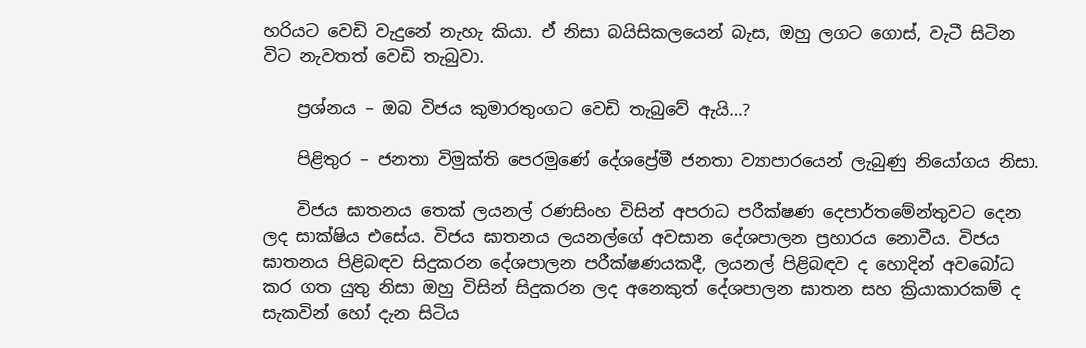හරියට වෙඩි වැදුනේ නැහැ කියා. ඒ නිසා බයිසිකලයෙන් බැස, ඔහු ලගට ගොස්‌, වැටී සිටින විට නැවතත් වෙඩි තැබුවා.

    ප්‍රශ්නය – ඔබ විජය කුමාරතුංගට වෙඩි තැබුවේ ඇයි…?

    පිළිතුර – ජනතා විමුක්‌ති පෙරමුණේ දේශප්‍රේමී ජනතා ව්‍යාපාරයෙන් ලැබුණු නියෝගය නිසා.

    විජය ඝාතනය තෙක්‌ ලයනල් රණසිංහ විසින් අපරාධ පරීක්‌ෂණ දෙපාර්තමේන්තුවට දෙන ලද සාක්‌ෂිය එසේය. විජය ඝාතනය ලයනල්ගේ අවසාන දේශපාලන ප්‍රහාරය නොවීය. විජය ඝාතනය පිළිබඳව සිදුකරන දේශපාලන පරීක්‌ෂණයකදී, ලයනල් පිළිබඳව ද හොදින් අවබෝධ කර ගත යුතු නිසා ඔහු විසින් සිදුකරන ලද අනෙකුත් දේශපාලන ඝාතන සහ ක්‍රියාකාරකම් ද සැකවින් හෝ දැන සිටිය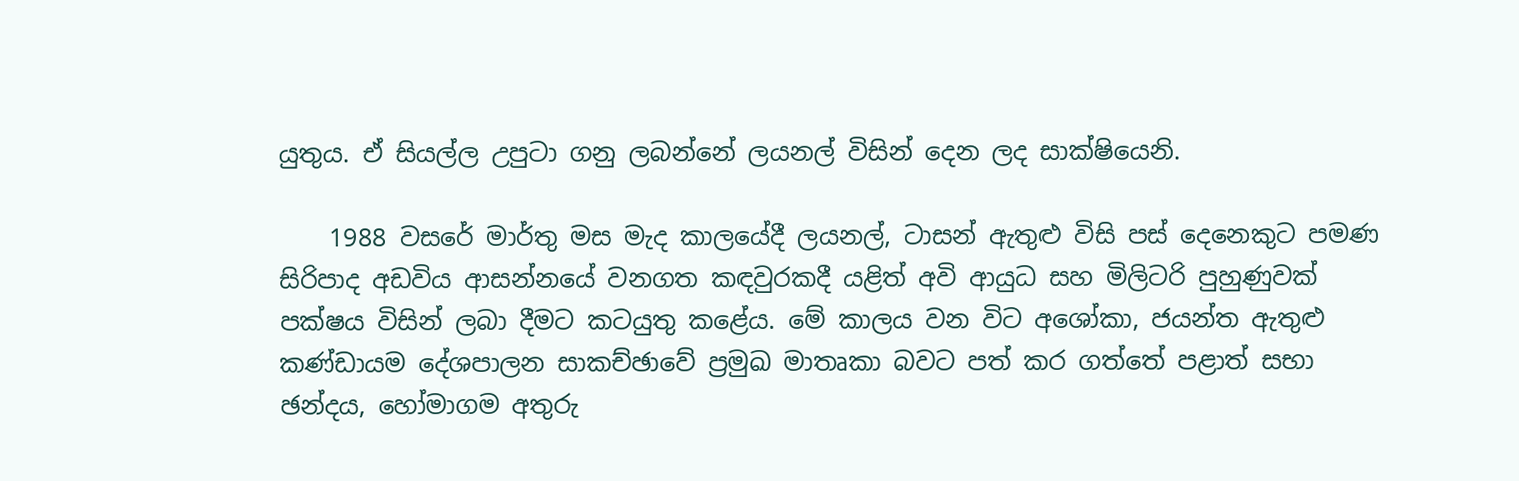යුතුය. ඒ සියල්ල උපුටා ගනු ලබන්නේ ලයනල් විසින් දෙන ලද සාක්‌ෂියෙනි.

    1988 වසරේ මාර්තු මස මැද කාලයේදී ලයනල්, ටාසන් ඇතුළු විසි පස්‌ දෙනෙකුට පමණ සිරිපාද අඩවිය ආසන්නයේ වනගත කඳවුරකදී යළිත් අවි ආයුධ සහ මිලිටරි පුහුණුවක්‌ පක්‌ෂය විසින් ලබා දීමට කටයුතු කළේය. මේ කාලය වන විට අශෝකා, ජයන්ත ඇතුළු කණ්‌ඩායම දේශපාලන සාකච්ඡාවේ ප්‍රමුඛ මාතෘකා බවට පත් කර ගත්තේ පළාත් සභා ඡන්දය, හෝමාගම අතුරු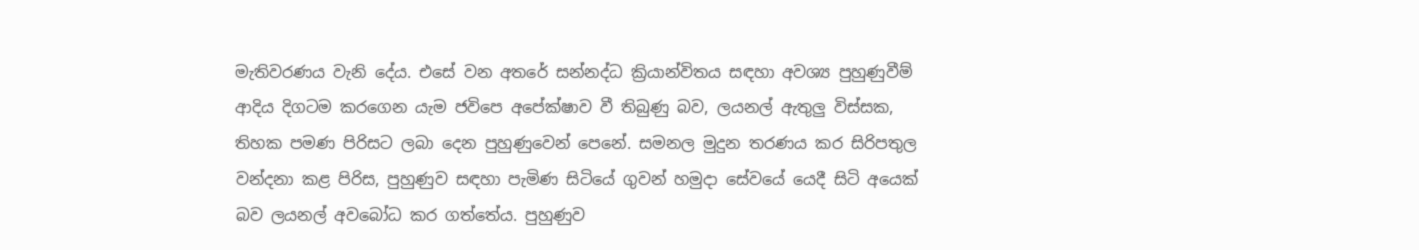මැතිවරණය වැනි දේය. එසේ වන අතරේ සන්නද්ධ ක්‍රියාන්විතය සඳහා අවශ්‍ය පුහුණුවීම් ආදිය දිගටම කරගෙන යැම ජවිපෙ අපේක්‌ෂාව වී තිබුණු බව, ලයනල් ඇතුලු විස්‌සක, තිහක පමණ පිරිසට ලබා දෙන පුහුණුවෙන් පෙනේ. සමනල මුදුන තරණය කර සිරිපතුල වන්දනා කළ පිරිස, පුහුණුව සඳහා පැමිණ සිටියේ ගුවන් හමුදා සේවයේ යෙදී සිටි අයෙක්‌ බව ලයනල් අවබෝධ කර ගත්තේය. පුහුණුව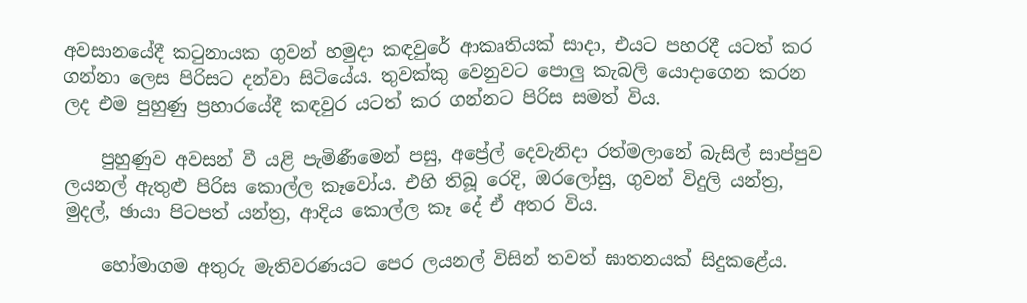අවසානයේදී කටුනායක ගුවන් හමුදා කඳවුරේ ආකෘතියක්‌ සාදා, එයට පහරදී යටත් කර ගන්නා ලෙස පිරිසට දන්වා සිටියේය. තුවක්‌කු වෙනුවට පොලු කැබලි යොදාගෙන කරන ලද එම පුහුණු ප්‍රහාරයේදී කඳවුර යටත් කර ගන්නට පිරිස සමත් විය.

    පුහුණුව අවසන් වී යළි පැමිණීමෙන් පසු, අප්‍රේල් දෙවැනිදා රත්මලානේ බැසිල් සාප්පුව ලයනල් ඇතුළු පිරිස කොල්ල කෑවෝය. එහි තිබූ රෙදි, ඔරලෝසු, ගුවන් විදුලි යන්ත්‍ර, මුදල්, ඡායා පිටපත් යන්ත්‍ර, ආදිය කොල්ල කෑ දේ ඒ අතර විය.

    හෝමාගම අතුරු මැතිවරණයට පෙර ලයනල් විසින් තවත් ඝාතනයක්‌ සිදුකළේය.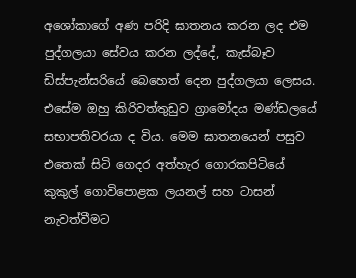අශෝකාගේ අණ පරිදි ඝාතනය කරන ලද එම පුද්ගලයා සේවය කරන ලද්දේ, කැස්‌බෑව ඩිස්‌පැන්සරියේ බෙහෙත් දෙන පුද්ගලයා ලෙසය. එසේම ඔහු කිරිවත්තුඩුව ග්‍රාමෝදය මණ්‌ඩලයේ සභාපතිවරයා ද විය. මෙම ඝාතනයෙන් පසුව එතෙක්‌ සිටි ගෙදර අත්හැර ගොරකපිටියේ කුකුල් ගොවිපොළක ලයනල් සහ ටාසන් නැවත්වීමට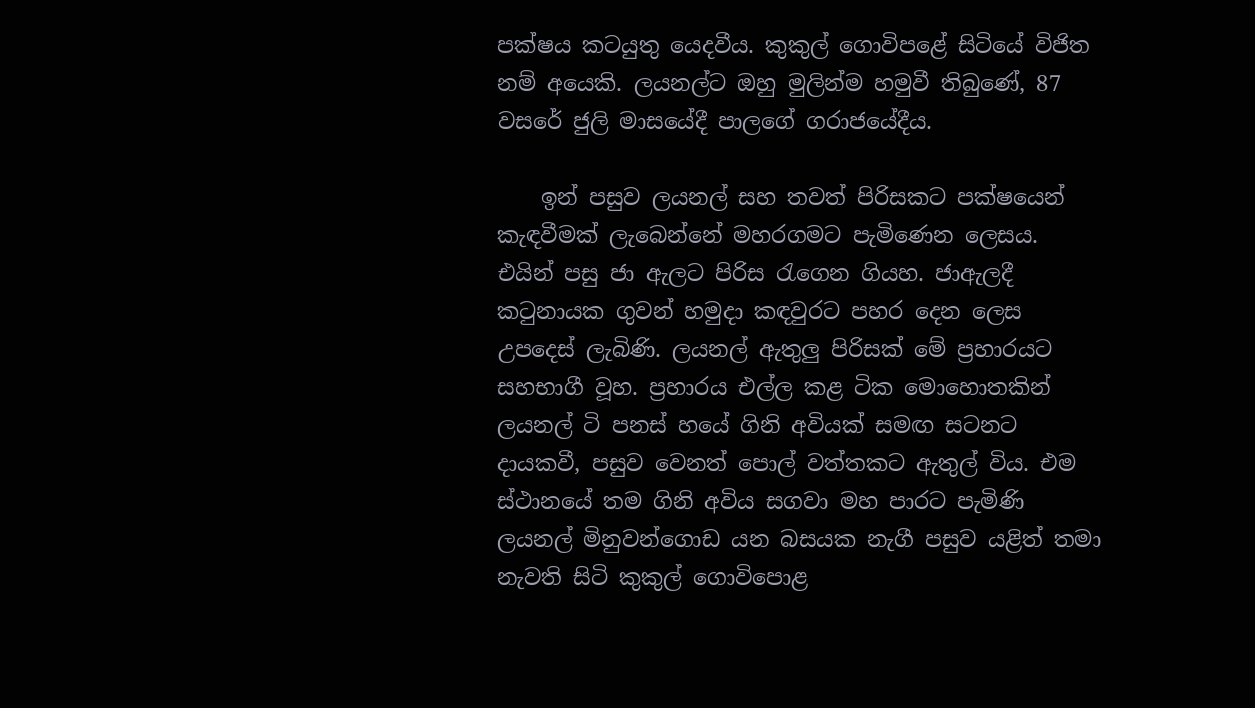පක්‌ෂය කටයුතු යෙදවීය. කුකුල් ගොවිපළේ සිටියේ විජිත නම් අයෙකි. ලයනල්ට ඔහු මුලින්ම හමුවී තිබුණේ, 87 වසරේ ජුලි මාසයේදී පාලගේ ගරාජයේදීය.

    ඉන් පසුව ලයනල් සහ තවත් පිරිසකට පක්‌ෂයෙන් කැඳවීමක්‌ ලැබෙන්නේ මහරගමට පැමිණෙන ලෙසය. එයින් පසු ජා ඇලට පිරිස රැගෙන ගියහ. ජාඇලදී කටුනායක ගුවන් හමුදා කඳවුරට පහර දෙන ලෙස උපදෙස්‌ ලැබිණි. ලයනල් ඇතුලු පිරිසක්‌ මේ ප්‍රහාරයට සහභාගී වූහ. ප්‍රහාරය එල්ල කළ ටික මොහොතකින් ලයනල් ටි පනස්‌ හයේ ගිනි අවියක්‌ සමඟ සටනට දායකවී, පසුව වෙනත් පොල් වත්තකට ඇතුල් විය. එම ස්‌ථානයේ තම ගිනි අවිය සගවා මහ පාරට පැමිණි ලයනල් මිනුවන්ගොඩ යන බසයක නැගී පසුව යළිත් තමා නැවති සිටි කුකුල් ගොවිපොළ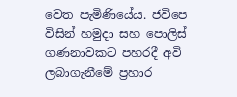වෙත පැමිණියේය. ජවිපෙ විසින් හමුදා සහ පොලිස්‌ ගණනාවකට පහරදී අවි ලබාගැනීමේ ප්‍රහාර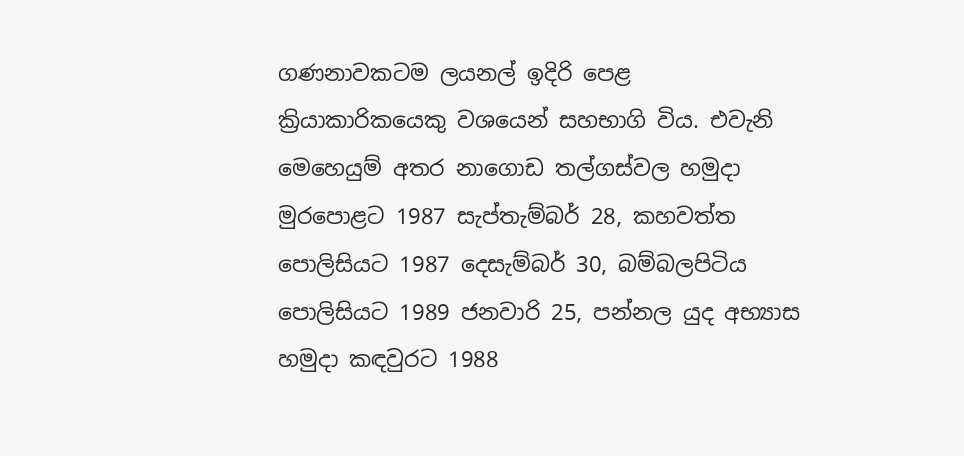ගණනාවකටම ලයනල් ඉදිරි පෙළ ක්‍රියාකාරිකයෙකු වශයෙන් සහභාගි විය. එවැනි මෙහෙයුම් අතර නාගොඩ තල්ගස්‌වල හමුදා මුරපොළට 1987 සැප්තැම්බර් 28, කහවත්ත පොලිසියට 1987 දෙසැම්බර් 30, බම්බලපිටිය පොලිසියට 1989 ජනවාරි 25, පන්නල යුද අභ්‍යාස හමුදා කඳවුරට 1988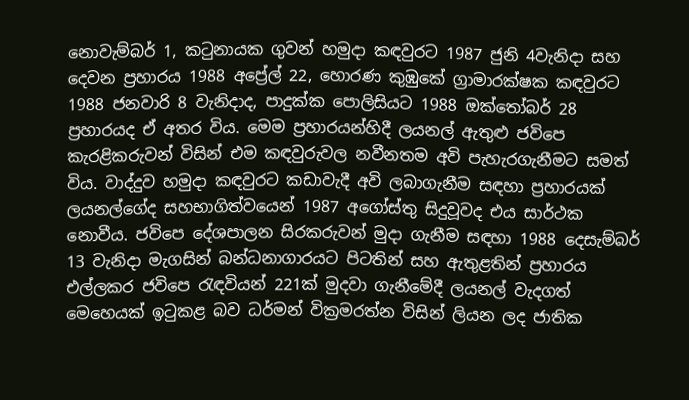නොවැම්බර් 1, කටුනායක ගුවන් හමුදා කඳවුරට 1987 ජුනි 4වැනිදා සහ දෙවන ප්‍රහාරය 1988 අප්‍රේල් 22, හොරණ කුඹුකේ ග්‍රාමාරක්‌ෂක කඳවුරට 1988 ජනවාරි 8 වැනිදාද, පාදුක්‌ක පොලිසියට 1988 ඔක්‌තෝබර් 28 ප්‍රහාරයද ඒ අතර විය. මෙම ප්‍රහාරයන්හිදී ලයනල් ඇතුළු ජවිපෙ කැරළිකරුවන් විසින් එම කඳවුරුවල නවීනතම අවි පැහැරගැනීමට සමත් විය. වාද්දුව හමුදා කඳවුරට කඩාවැදී අවි ලබාගැනීම සඳහා ප්‍රහාරයක්‌ ලයනල්ගේද සහභාගිත්වයෙන් 1987 අගෝස්‌තු සිදුවූවද එය සාර්ථක නොවීය. ජවිපෙ දේශපාලන සිරකරුවන් මුදා ගැනීම සඳහා 1988 දෙසැම්බර් 13 වැනිදා මැගසින් බන්ධනාගාරයට පිටතින් සහ ඇතුළතින් ප්‍රහාරය එල්ලකර ජවිපෙ රැඳවියන් 221ක්‌ මුදවා ගැනීමේදී ලයනල් වැදගත් මෙහෙයක්‌ ඉටුකළ බව ධර්මන් වික්‍රමරත්න විසින් ලියන ලද ජාතික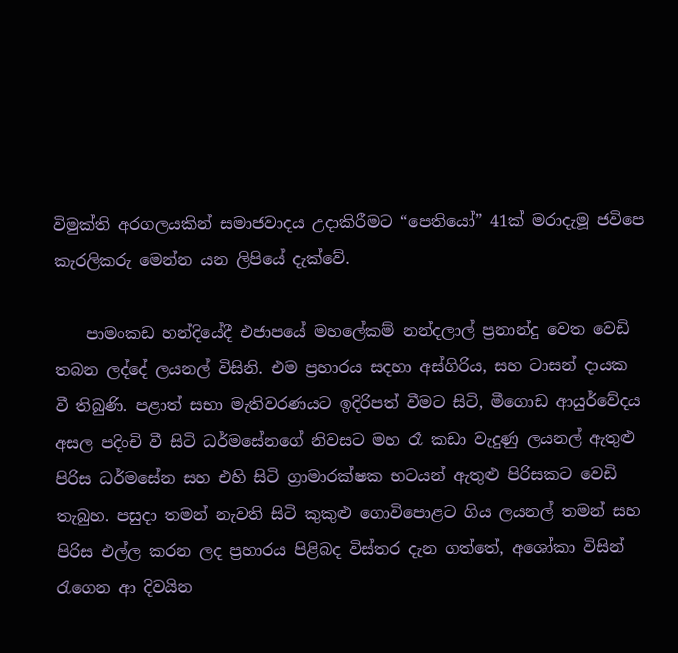විමුක්‌ති අරගලයකින් සමාජවාදය උදාකිරීමට “පෙතියෝ” 41ක්‌ මරාදැමූ ජවිපෙ කැරලිකරු මෙන්න යන ලිපියේ දැක්‌වේ.

    පාමංකඩ හන්දියේදී එජාපයේ මහලේකම් නන්දලාල් ප්‍රනාන්දු වෙත වෙඩි තබන ලද්දේ ලයනල් විසිනි. එම ප්‍රහාරය සදහා අස්‌ගිරිය, සහ ටාසන් දායක වී තිබුණි. පළාත් සභා මැතිවරණයට ඉදිරිපත් වීමට සිටි, මීගොඩ ආයුර්වේදය අසල පදිංචි වී සිටි ධර්මසේනගේ නිවසට මහ රෑ කඩා වැදුණු ලයනල් ඇතුළු පිරිස ධර්මසේන සහ එහි සිටි ග්‍රාමාරක්‌ෂක භටයන් ඇතුළු පිරිසකට වෙඩි තැබුහ. පසුදා තමන් නැවති සිටි කුකුළු ගොවිපොළට ගිය ලයනල් තමන් සහ පිරිස එල්ල කරන ලද ප්‍රහාරය පිළිබද විස්‌තර දැන ගත්තේ, අශෝකා විසින් රැගෙන ආ දිවයින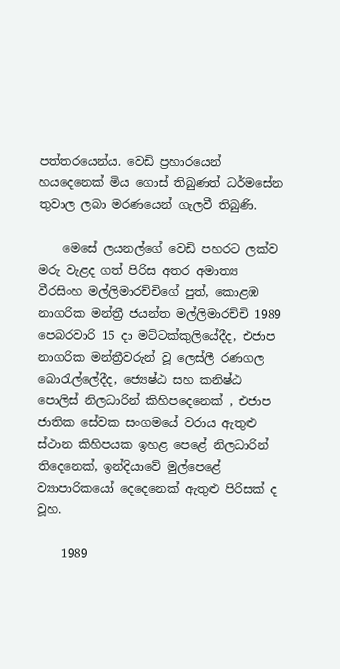පත්තරයෙන්ය. වෙඩි ප්‍රහාරයෙන් හයදෙනෙක්‌ මිය ගොස්‌ තිබුණත් ධර්මසේන තුවාල ලබා මරණයෙන් ගැලවී තිබුණි.

    මෙසේ ලයනල්ගේ වෙඩි පහරට ලක්‌ව මරු වැළද ගත් පිරිස අතර අමාත්‍ය වීරසිංහ මල්ලිමාරච්චිගේ පුත්, කොළඹ නාගරික මන්ත්‍රී ජයන්ත මල්ලිමාරච්චි 1989 පෙබරවාරි 15 දා මට්‌ටක්‌කුලියේදීද, එජාප නාගරික මන්ත්‍රීවරුන් වූ ලෙස්‌ලී රණගල බොරැල්ලේදීද, ජ්‍යෙෂ්ඨ සහ කනිෂ්ඨ පොලිස්‌ නිලධාරින් කිහිපදෙනෙක්‌ , එජාප ජාතික සේවක සංගමයේ වරාය ඇතුළු ස්‌ථාන කිහිපයක ඉහළ පෙළේ නිලධාරින් තිදෙනෙක්‌, ඉන්දියාවේ මුල්පෙළේ ව්‍යාපාරිකයෝ දෙදෙනෙක්‌ ඇතුළු පිරිසක්‌ ද වූහ.

    1989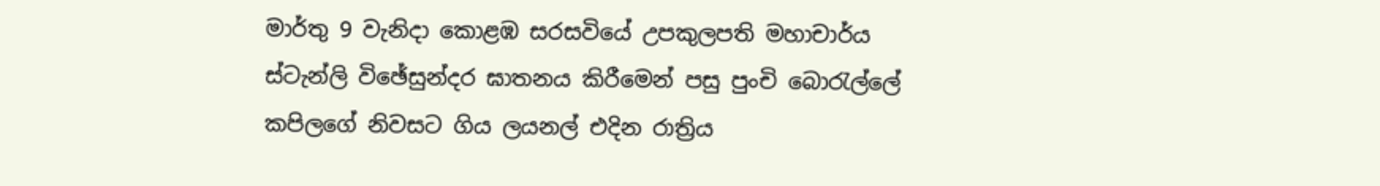මාර්තු 9 වැනිදා කොළඹ සරසවියේ උපකුලපති මහාචාර්ය ස්‌ටැන්ලි විඡේසුන්දර ඝාතනය කිරීමෙන් පසු පුංචි බොරැල්ලේ කපිලගේ නිවසට ගිය ලයනල් එදින රාත්‍රිය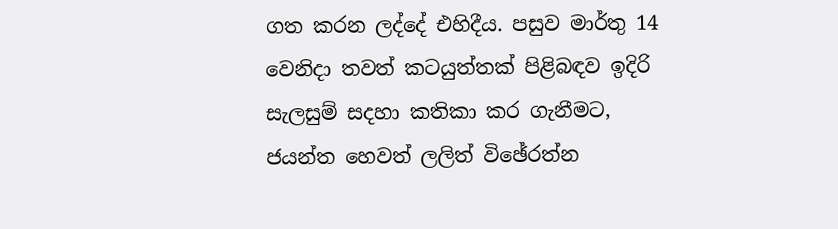ගත කරන ලද්දේ එහිදීය. පසුව මාර්තු 14 වෙනිදා තවත් කටයුත්තක්‌ පිළිබඳව ඉදිරි සැලසුම් සදහා කතිකා කර ගැනීමට, ජයන්ත හෙවත් ලලිත් විඡේරත්න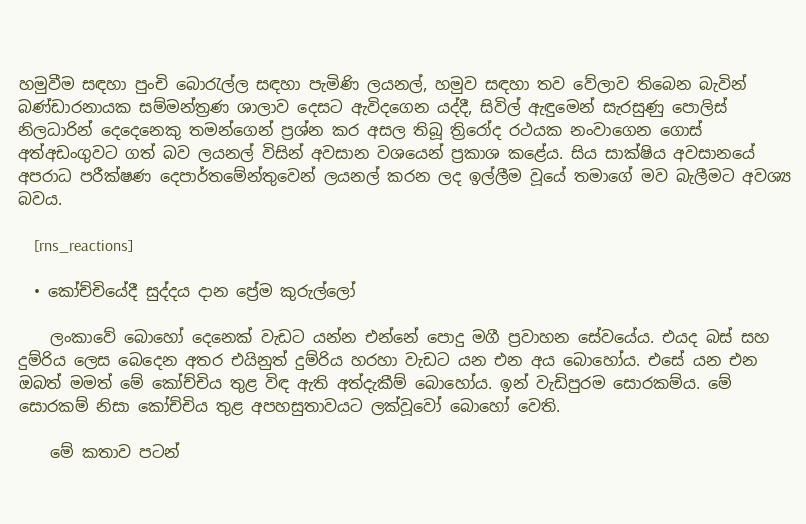හමුවීම සඳහා පුංචි බොරැල්ල සඳහා පැමිණි ලයනල්, හමුව සඳහා තව වේලාව තිබෙන බැවින් බණ්‌ඩාරනායක සම්මන්ත්‍රණ ශාලාව දෙසට ඇවිදගෙන යද්දී, සිවිල් ඇඳුමෙන් සැරසුණු පොලිස්‌ නිලධාරින් දෙදෙනෙකු තමන්ගෙන් ප්‍රශ්න කර අසල තිබූ ත්‍රිරෝද රථයක නංවාගෙන ගොස්‌ අත්අඩංගුවට ගත් බව ලයනල් විසින් අවසාන වශයෙන් ප්‍රකාශ කළේය. සිය සාක්‌ෂිය අවසානයේ අපරාධ පරීක්‌ෂණ දෙපාර්තමේන්තුවෙන් ලයනල් කරන ලද ඉල්ලීම වූයේ තමාගේ මව බැලීමට අවශ්‍ය බවය.

    [rns_reactions]

  • කෝච්චියේදී සුද්දය දාන ප්‍රේම කුරුල්ලෝ

    ලංකාවේ බොහෝ දෙනෙක් වැඩට යන්න එන්නේ පොදු මගී ප්‍රවාහන සේවයේය. එයද බස් සහ දුම්රිය ලෙස බෙදෙන අතර එයිනුත් දුම්රිය හරහා වැඩට යන එන අය බොහෝය. එසේ යන එන ඔබත් මමත් මේ කෝච්චිය තුළ විඳ ඇති අත්දැකීම් බොහෝය. ඉන් වැඩිපුරම සොරකම්ය. මේ සොරකම් නිසා කෝච්චිය තුළ අපහසුතාවයට ලක්වූවෝ බොහෝ වෙති.

    මේ කතාව පටන්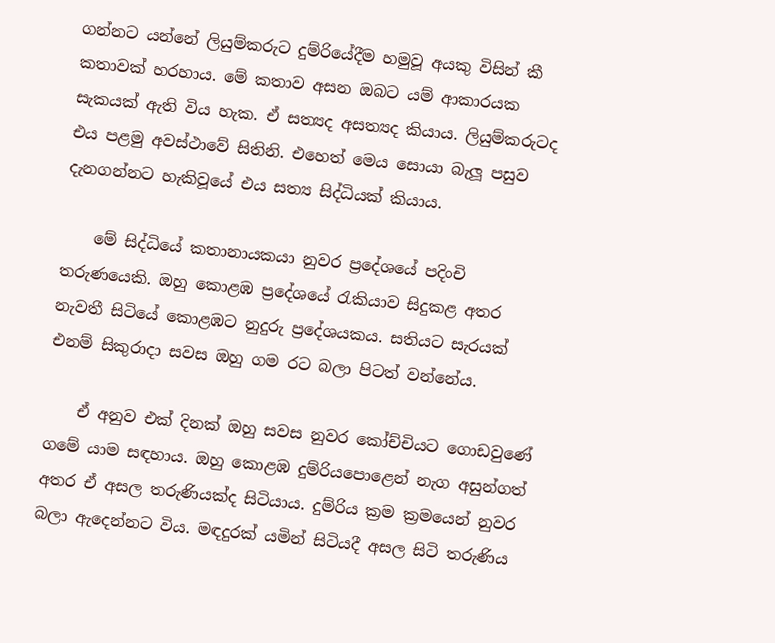ගන්නට යන්නේ ලියුම්කරුට දුම්රියේදීම හමුවූ අයකු විසින් කී කතාවක් හරහාය. මේ කතාව අසන ඔබට යම් ආකාරයක සැකයක් ඇති විය හැක. ඒ සත්‍යද අසත්‍යද කියාය. ලියුම්කරුටද එය පළමු අවස්ථාවේ සිතිනි. එහෙත් මෙය සොයා බැලූ පසුව දැනගන්නට හැකිවූයේ එය සත්‍ය සිද්ධියක් කියාය.

    මේ සිද්ධියේ කතානායකයා නුවර ප්‍රදේශයේ පදිංචි තරුණයෙකි. ඔහු කොළඹ ප්‍රදේශයේ රැකියාව සිදුකළ අතර නැවතී සිටියේ කොළඹට නුදුරු ප්‍රදේශයකය. සතියට සැරයක් එනම් සිකුරාදා සවස ඔහු ගම රට බලා පිටත් වන්නේය.

    ඒ අනුව එක් දිනක් ඔහු සවස නුවර කෝච්චියට ගොඩවුණේ ගමේ යාම සඳහාය. ඔහු කොළඹ දුම්රියපොළෙන් නැග අසුන්ගත් අතර ඒ අසල තරුණියක්ද සිටියාය. දුම්රිය ක්‍රම ක්‍රමයෙන් නුවර බලා ඇදෙන්නට විය. මඳදුරක් යමින් සිටියදී අසල සිටි තරුණිය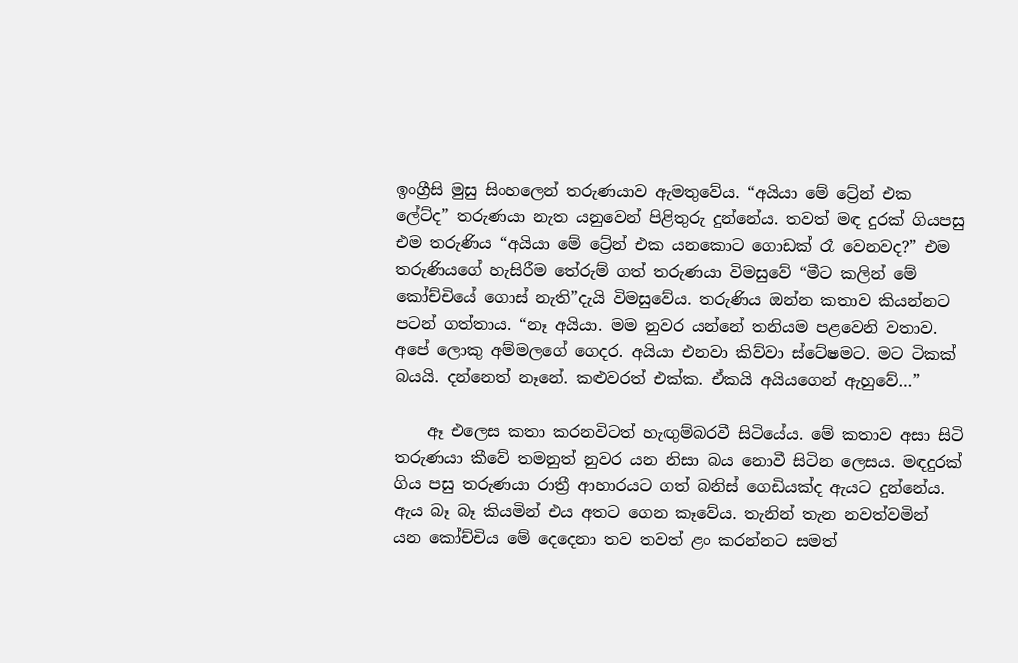ඉංග්‍රීසි මුසු සිංහලෙන් තරුණයාව ඇමතුවේය. “අයියා මේ ට්‍රේන් එක ලේට්ද” තරුණයා නැත යනුවෙන් පිළිතුරු දුන්නේය. තවත් මඳ දුරක් ගියපසු එම තරුණිය “අයියා මේ ට්‍රේන් එක යනකොට ගොඩක් රෑ වෙනවද?” එම තරුණියගේ හැසිරීම තේරුම් ගත් තරුණයා විමසුවේ “මීට කලින් මේ කෝච්චියේ ගොස් නැති”දැයි විමසුවේය. තරුණිය ඔන්න කතාව කියන්නට පටන් ගත්තාය. “නෑ අයියා. මම නුවර යන්නේ තනියම පළවෙනි වතාව. අපේ ලොකු අම්මලගේ ගෙදර. අයියා එනවා කිව්වා ස්ටේෂමට. මට ටිකක් බයයි. දන්නෙත් නෑනේ. කළුවරත් එක්ක. ඒකයි අයියගෙන් ඇහුවේ…”

    ඈ එලෙස කතා කරනවිටත් හැඟුම්බරවී සිටියේය. මේ කතාව අසා සිටි තරුණයා කීවේ තමනුත් නුවර යන නිසා බය නොවී සිටින ලෙසය. මඳදුරක් ගිය පසු තරුණයා රාත්‍රී ආහාරයට ගත් බනිස් ගෙඩියක්ද ඇයට දුන්නේය. ඇය බෑ බෑ කියමින් එය අතට ගෙන කෑවේය. තැනින් තැන නවත්වමින් යන කෝච්චිය මේ දෙදෙනා තව තවත් ළං කරන්නට සමත්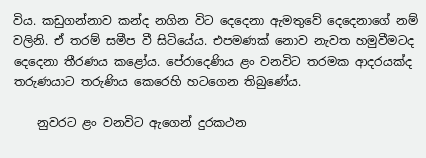විය. කඩුගන්නාව කන්ද නගින විට දෙදෙනා ඇමතුවේ දෙදෙනාගේ නම් වලිනි. ඒ තරම් සමීප වී සිටියේය. එපමණක් නොව නැවත හමුවීමටද දෙදෙනා තීරණය කළෝය. පේරාදෙණිය ළං වනවිට තරමක ආදරයක්ද තරුණයාට තරුණිය කෙරෙහි හටගෙන තිබුණේය.

    නුවරට ළං වනවිට ඇගෙන් දුරකථන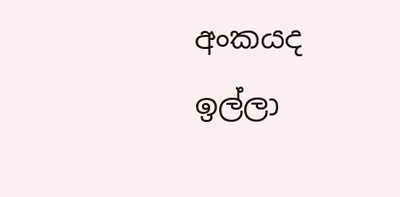අංකයද ඉල්ලා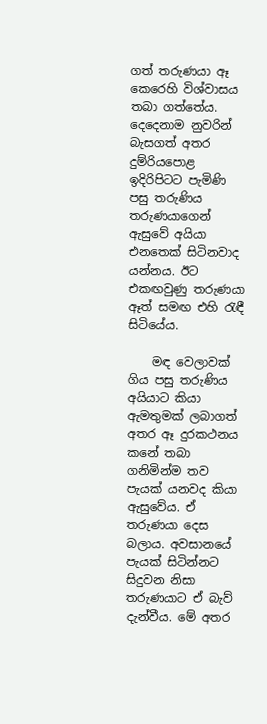ගත් තරුණයා ඈ කෙරෙහි විශ්වාසය තබා ගත්තේය. දෙදෙනාම නුවරින් බැසගත් අතර දුම්රියපොළ ඉදිරිපිටට පැමිණි පසු තරුණිය තරුණයාගෙන් ඇසුවේ අයියා එනතෙක් සිටිනවාද යන්නය. ඊට එකඟවුණු තරුණයා ඈත් සමඟ එහි රැඳී සිටියේය.

    මඳ වෙලාවක් ගිය පසු තරුණිය අයියාට කියා ඇමතුමක් ලබාගත් අතර ඈ දුරකථනය කනේ තබා ගනිමින්ම තව පැයක් යනවද කියා ඇසුවේය. ඒ තරුණයා දෙස බලාය. අවසානයේ පැයක් සිටින්නට සිදුවන නිසා තරුණයාට ඒ බැව් දැන්වීය. මේ අතර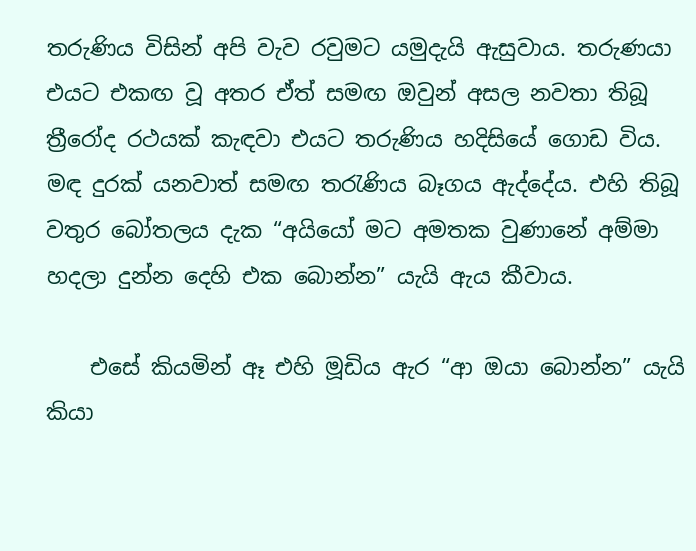තරුණිය විසින් අපි වැව රවුමට යමුදැයි ඇසුවාය. තරුණයා එයට එකඟ වූ අතර ඒත් සමඟ ඔවුන් අසල නවතා තිබූ ත්‍රීරෝද රථයක් කැඳවා එයට තරුණිය හදිසියේ ගොඩ විය. මඳ දුරක් යනවාත් සමඟ තරැණිය බෑගය ඇද්දේය. එහි තිබූ වතුර බෝතලය දැක “අයියෝ මට අමතක වුණානේ අම්මා හදලා දුන්න දෙහි එක බොන්න” යැයි ඇය කීවාය.

    එසේ කියමින් ඈ එහි මූඩිය ඇර “ආ ඔයා බොන්න” යැයි කියා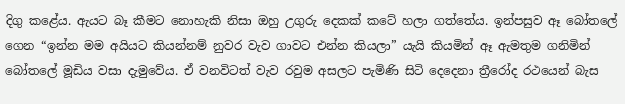දිගු කළේය. ඇයට බෑ කීමට නොහැකි නිසා ඔහු උගුරු දෙකක් කටේ හලා ගත්තේය. ඉන්පසුව ඈ බෝතලේ ගෙන “ඉන්න මම අයියට කියන්නම් නුවර වැව ගාවට එන්න කියලා” යැයි කියමින් ඈ ඇමතුම ගනිමින් බෝතලේ මූඩිය වසා දැමුවේය. ඒ වනවිටත් වැව රවුම අසලට පැමිණි සිටි දෙදෙනා ත්‍රීරෝද රථයෙන් බැස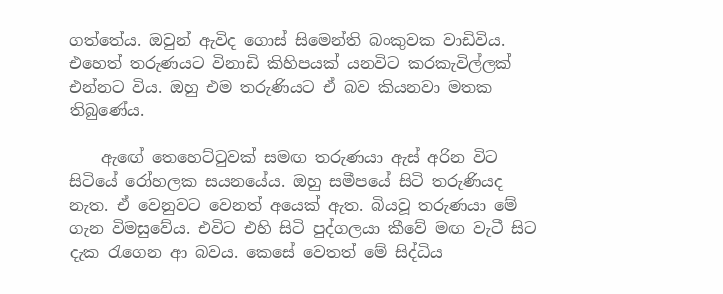ගත්තේය. ඔවුන් ඇවිද ගොස් සිමෙන්ති බංකුවක වාඩිවිය. එහෙත් තරුණයට විනාඩි කිහිපයක් යනවිට කරකැවිල්ලක් එන්නට විය. ඔහු එම තරුණියට ඒ බව කියනවා මතක තිබුණේය.

    ඇඟේ තෙහෙට්ටුවක් සමඟ තරුණයා ඇස් අරින විට සිටියේ රෝහලක සයනයේය. ඔහු සමීපයේ සිටි තරුණියද නැත. ඒ වෙනුවට වෙනත් අයෙක් ඇත. බියවූ තරුණයා මේ ගැන විමසුවේය. එවිට එහි සිටි පුද්ගලයා කීවේ මඟ වැටී සිට දැක රැගෙන ආ බවය. කෙසේ වෙතත් මේ සිද්ධිය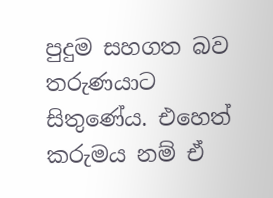පුදුම සහගත බව තරුණයාට සිතුණේය. එහෙත් කරුමය නම් ඒ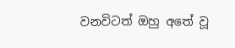වනවිටත් ඔහු අතේ වූ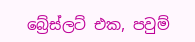බ්‍රේස්ලට් එක, පවුම්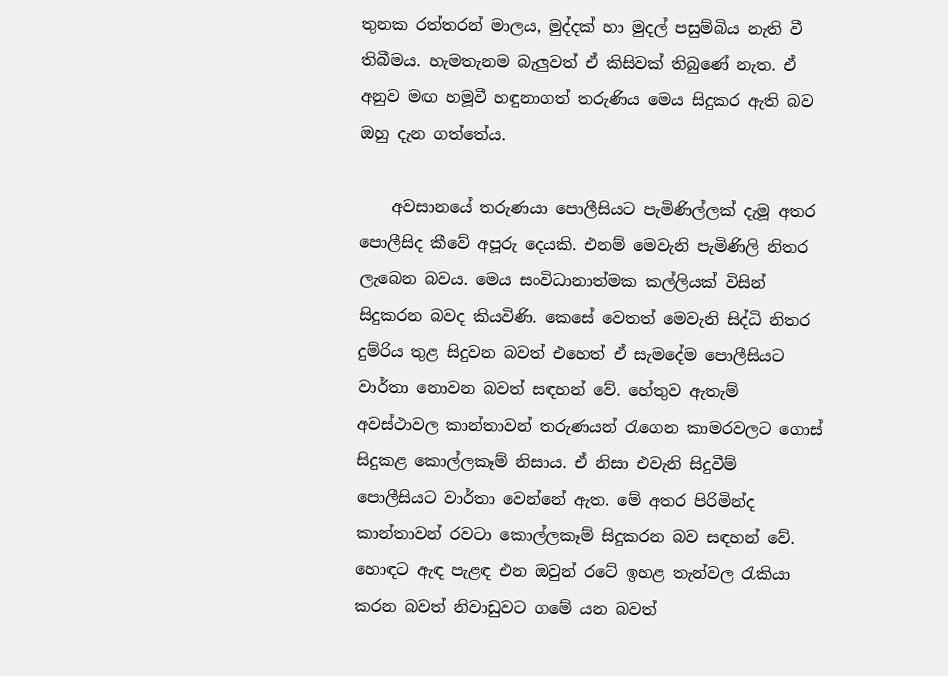තුනක රත්තරන් මාලය, මුද්දක් හා මුදල් පසුම්බිය නැති වී තිබීමය. හැමතැනම බැලුවත් ඒ කිසිවක් තිබුණේ නැත. ඒ අනුව මඟ හමූවී හඳුනාගත් තරුණිය මෙය සිදුකර ඇති බව ඔහු දැන ගත්තේය.

    අවසානයේ තරුණයා පොලීසියට පැමිණිල්ලක් දැමූ අතර පොලීසිද කීවේ අපූරු දෙයකි. එනම් මෙවැනි පැමිණිලි නිතර ලැබෙන බවය. මෙය සංවිධානාත්මක කල්ලියක් විසින් සිදුකරන බවද කියවිණි. කෙසේ වෙතත් මෙවැනි සිද්ධි නිතර දුම්රිය තුළ සිදුවන බවත් එහෙත් ඒ සැමදේම පොලීසියට වාර්තා නොවන බවත් සඳහන් වේ. හේතුව ඇතැම් අවස්ථාවල කාන්තාවන් තරුණයන් රැගෙන කාමරවලට ගොස් සිදුකළ කොල්ලකෑම් නිසාය. ඒ නිසා එවැනි සිදුවීම් පොලීසියට වාර්තා වෙන්නේ ඇත. මේ අතර පිරිමින්ද කාන්තාවන් රවටා කොල්ලකෑම් සිදුකරන බව සඳහන් වේ. හොඳට ඇඳ පැළඳ එන ඔවුන් රටේ ඉහළ තැන්වල රැකියා කරන බවත් නිවාඩුවට ගමේ යන බවත්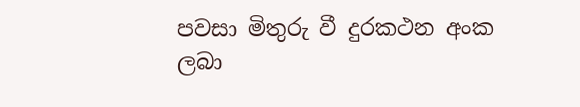පවසා මිතුරු වී දුරකථන අංක ලබා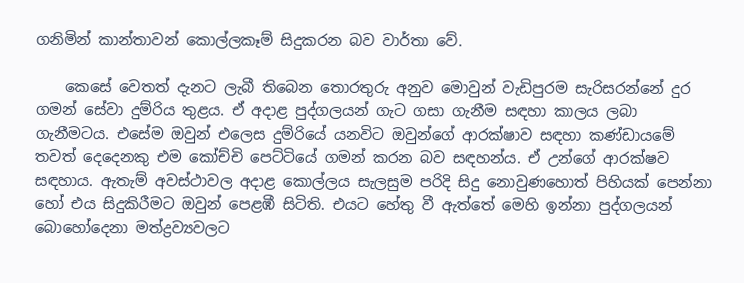ගනිමින් කාන්තාවන් කොල්ලකෑම් සිදුකරන බව වාර්තා වේ.

    කෙසේ වෙතත් දැනට ලැබී තිබෙන තොරතුරු අනුව මොවුන් වැඩිපුරම සැරිසරන්නේ දුර ගමන් සේවා දුම්රිය තුළය. ඒ අදාළ පුද්ගලයන් ගැට ගසා ගැනීම සඳහා කාලය ලබා ගැනීමටය. එසේම ඔවුන් එලෙස දුම්රියේ යනවිට ඔවුන්ගේ ආරක්ෂාව සඳහා කණ්ඩායමේ තවත් දෙදෙනකු එම කෝච්චි පෙට්ටියේ ගමන් කරන බව සඳහන්ය. ඒ උන්ගේ ආරක්ෂව සඳහාය. ඇතැම් අවස්ථාවල අදාළ කොල්ලය සැලසුම පරිදි සිදු නොවුණහොත් පිහියක් පෙන්නා හෝ එය සිදුකිරීමට ඔවුන් පෙළඹී සිටිති. එයට හේතු වී ඇත්තේ මෙහි ඉන්නා පුද්ගලයන් බොහෝදෙනා මත්ද්‍රව්‍යවලට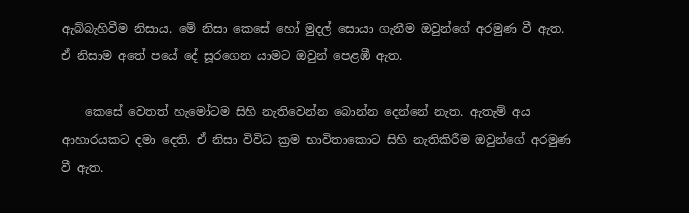ඇබ්බැහිවීම නිසාය. මේ නිසා කෙසේ හෝ මුදල් සොයා ගැනීම ඔවුන්ගේ අරමුණ වී ඇත. ඒ නිසාම අතේ පයේ දේ සූරගෙන යාමට ඔවුන් පෙළඹී ඇත.

    කෙසේ වෙතත් හැමෝටම සිහි නැතිවෙන්න බොන්න දෙන්නේ නැත. ඇතැම් අය ආහාරයකට දමා දෙති. ඒ නිසා විවිධ ක්‍රම භාවිතාකොට සිහි නැතිකිරීම ඔවුන්ගේ අරමුණ වී ඇත.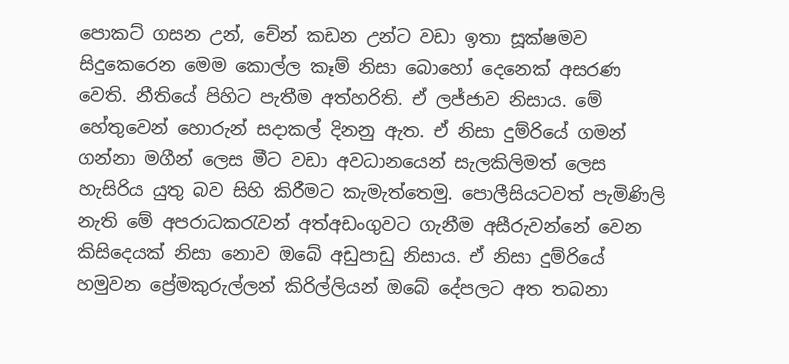පොකට් ගසන උන්, චේන් කඩන උන්ට වඩා ඉතා සූක්ෂමව සිදුකෙරෙන මෙම කොල්ල කෑම් නිසා බොහෝ දෙනෙක් අසරණ වෙති. නීතියේ පිහිට පැතීම අත්හරිති. ඒ ලජ්ජාව නිසාය. මේ හේතුවෙන් හොරුන් සදාකල් දිනනු ඇත. ඒ නිසා දුම්රියේ ගමන් ගන්නා මගීන් ලෙස මීට වඩා අවධානයෙන් සැලකිලිමත් ලෙස හැසිරිය යුතු බව සිහි කිරීමට කැමැත්තෙමු. පොලීසියටවත් පැමිණිලි නැති මේ අපරාධකරැවන් අත්අඩංගුවට ගැනීම අසීරුවන්නේ වෙන කිසිදෙයක් නිසා නොව ඔබේ අඩුපාඩු නිසාය. ඒ නිසා දුම්රියේ හමුවන ප්‍රේමකුරුල්ලන් කිරිල්ලියන් ඔබේ දේපලට අත තබනා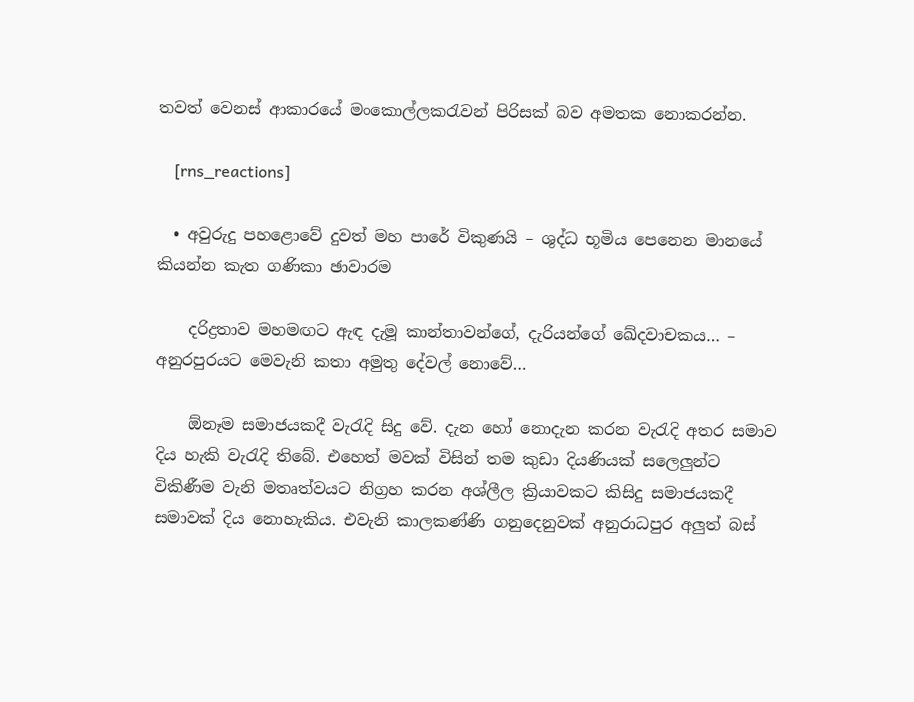තවත් වෙනස් ආකාරයේ මංකොල්ලකරැවන් පිරිසක් බව අමතක නොකරන්න.

    [rns_reactions]

  • අවුරුදු පහළොවේ දුවත් මහ පාරේ විකුණයි – ශුද්ධ භූමිය පෙනෙන මානයේ කියන්න කැත ගණිකා ඡාවාරම

    දරිද්‍රතාව මහමඟට ඇඳ දැමූ කාන්තාවන්ගේ, දැරියන්ගේ ඛේදවාචකය… – අනුරපුරයට මෙවැනි කතා අමුතු දේවල් නොවේ…

    ඕනෑම සමාජයකදී වැරැදි සිදු වේ. දැන හෝ නොදැන කරන වැරැදි අතර සමාව දිය හැකි වැරැදි තිබේ. එහෙත් මවක්‌ විසින් තම කුඩා දියණියක්‌ සලෙලුන්ට විකිණීම වැනි මතෘත්වයට නිග්‍රහ කරන අශ්ලීල ක්‍රියාවකට කිසිදු සමාජයකදී සමාවක්‌ දිය නොහැකිය. එවැනි කාලකණ්‌ණි ගනුදෙනුවක්‌ අනුරාධපුර අලුත් බස්‌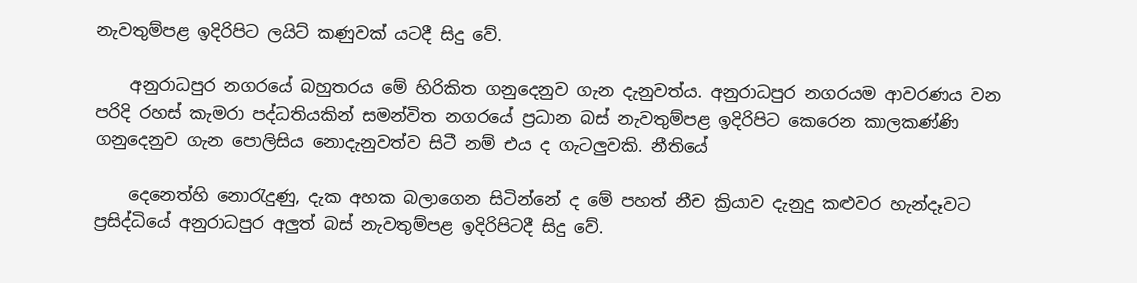නැවතුම්පළ ඉදිරිපිට ලයිට්‌ කණුවක්‌ යටදී සිදු වේ.

    අනුරාධපුර නගරයේ බහුතරය මේ හිරිකිත ගනුදෙනුව ගැන දැනුවත්ය. අනුරාධපුර නගරයම ආවරණය වන පරිදි රහස්‌ කැමරා පද්ධතියකින් සමන්විත නගරයේ ප්‍රධාන බස්‌ නැවතුම්පළ ඉදිරිපිට කෙරෙන කාලකණ්‌ණි ගනුදෙනුව ගැන පොලිසිය නොදැනුවත්ව සිටී නම් එය ද ගැටලුවකි. නීතියේ

    දෙනෙත්හි නොරැදුණු, දැක අහක බලාගෙන සිටින්නේ ද මේ පහත් නීච ක්‍රියාව දැනුදු කළුවර හැන්දෑවට ප්‍රසිද්ධියේ අනුරාධපුර අලුත් බස්‌ නැවතුම්පළ ඉදිරිපිටදී සිදු වේ.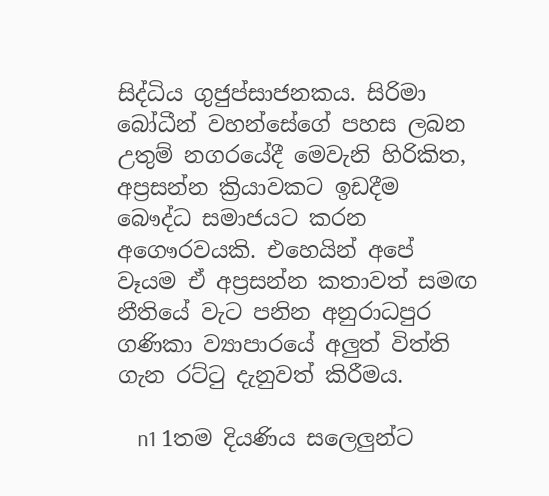සිද්ධිය ගුජුප්සාජනකය. සිරිමා බෝධීන් වහන්සේගේ පහස ලබන උතුම් නගරයේදී මෙවැනි හිරිකිත, අප්‍රසන්න ක්‍රියාවකට ඉඩදීම බෞද්ධ සමාජයට කරන අගෞරවයකි. එහෙයින් අපේ වෑයම ඒ අප්‍රසන්න කතාවත් සමඟ නීතියේ වැට පනින අනුරාධපුර ගණිකා ව්‍යාපාරයේ අලුත් විත්ති ගැන රට්‌ටු දැනුවත් කිරීමය.

    n1 1තම දියණිය සලෙලුන්ට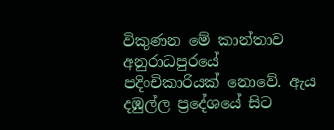විකුණන මේ කාන්තාව අනුරාධපුරයේ පදිංචිකාරියක්‌ නොවේ. ඇය දඹුල්ල ප්‍රදේශයේ සිට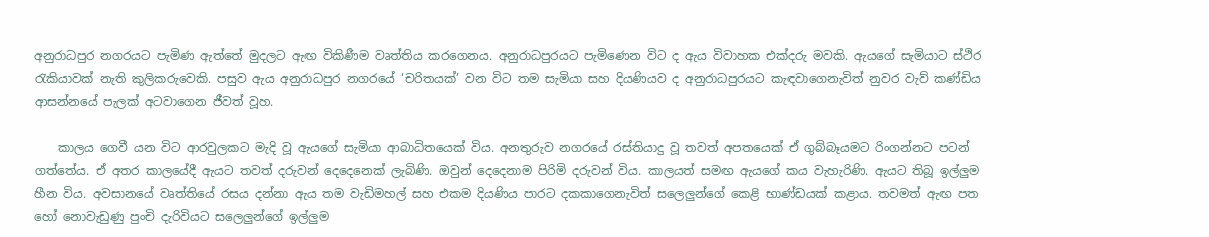අනුරාධපුර නගරයට පැමිණ ඇත්තේ මුදලට ඇඟ විකිණීම වෘත්තිය කරගෙනය. අනුරාධපුරයට පැමිණෙන විට ද ඇය විවාහක එක්‌දරු මවකි. ඇයගේ සැමියාට ස්‌ථිර රැකියාවක්‌ නැති කුලිකරුවෙකි. පසුව ඇය අනුරාධපුර නගරයේ ‘චරිතයක්‌’ වන විට තම සැමියා සහ දියණියව ද අනුරාධපුරයට කැඳවාගෙනැවිත් නුවර වැව් කණ්‌ඩිය ආසන්නයේ පැලක්‌ අටවාගෙන ජීවත් වූහ.

    කාලය ගෙවී යන විට ආරවුලකට මැදි වූ ඇයගේ සැමියා ආබාධිතයෙක්‌ විය. අනතුරුව නගරයේ රස්‌තියාදු වූ තවත් අපතයෙක්‌ ඒ ගුබ්බෑයමට රිංගන්නට පටන් ගත්තේය. ඒ අතර කාලයේදී ඇයට තවත් දරුවන් දෙදෙනෙක්‌ ලැබිණි. ඔවුන් දෙදෙනාම පිරිමි දරුවන් විය. කාලයත් සමඟ ඇයගේ කය වැහැරිණි. ඇයට තිබූ ඉල්ලුම හීන විය. අවසානයේ වෘත්තියේ රසය දන්නා ඇය තම වැඩිමහල් සහ එකම දියණිය පාරට දකකාගෙනැවිත් සලෙලුන්ගේ කෙළි භාණ්‌ඩයක්‌ කළාය. තවමත් ඇඟ පත හෝ නොවැඩුණු පුංචි දැරිවියට සලෙලුන්ගේ ඉල්ලුම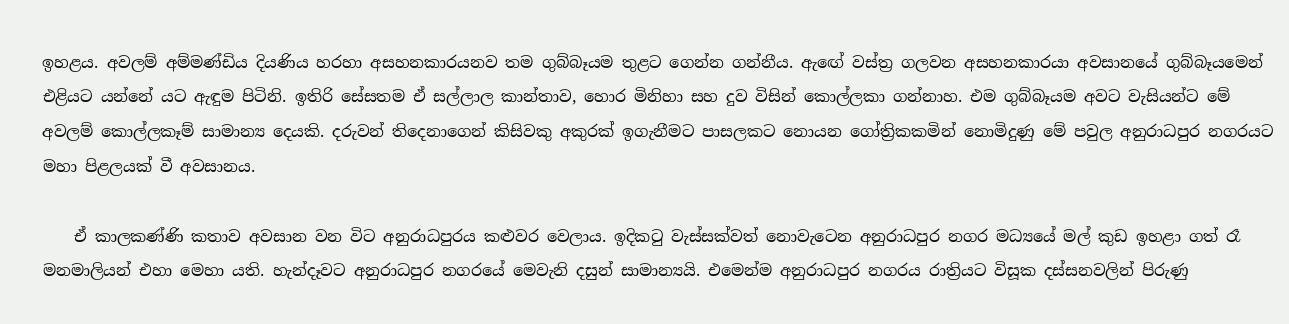ඉහළය. අවලම් අම්මණ්‌ඩිය දියණිය හරහා අසහනකාරයනව තම ගුබ්බෑයම තුළට ගෙන්න ගන්නීය. ඇඟේ වස්‌ත්‍ර ගලවන අසහනකාරයා අවසානයේ ගුබ්බෑයමෙන් එළියට යන්නේ යට ඇඳුම පිටිනි. ඉතිරි සේසතම ඒ සල්ලාල කාන්තාව, හොර මිනිහා සහ දුව විසින් කොල්ලකා ගන්නාහ. එම ගුබ්බෑයම අවට වැසියන්ට මේ අවලම් කොල්ලකෑම් සාමාන්‍ය දෙයකි. දරුවන් තිදෙනාගෙන් කිසිවකු අකුරක්‌ ඉගැනීමට පාසලකට නොයන ගෝත්‍රිකකමින් නොමිදුණු මේ පවුල අනුරාධපුර නගරයට මහා පිළලයක්‌ වී අවසානය.

    ඒ කාලකණ්‌ණි කතාව අවසාන වන විට අනුරාධපුරය කළුවර වෙලාය. ඉදිකටු වැස්‌සක්‌වත් නොවැටෙන අනුරාධපුර නගර මධ්‍යයේ මල් කුඩ ඉහළා ගත් රෑ මනමාලියන් එහා මෙහා යති. හැන්දෑවට අනුරාධපුර නගරයේ මෙවැනි දසුන් සාමාන්‍යයි. එමෙන්ම අනුරාධපුර නගරය රාත්‍රියට විසූක දස්‌සනවලින් පිරුණු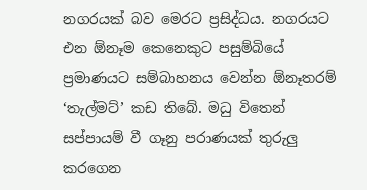නගරයක්‌ බව මෙරට ප්‍රසිද්ධය. නගරයට එන ඕනෑම කෙනෙකුට පසුම්බියේ ප්‍රමාණයට සම්බාහනය වෙන්න ඕනෑතරම් ‘තැල්මට්‌’ කඩ තිබේ. මධු විතෙන් සප්පායම් වී ගෑනු පරාණයක්‌ තුරුලු කරගෙන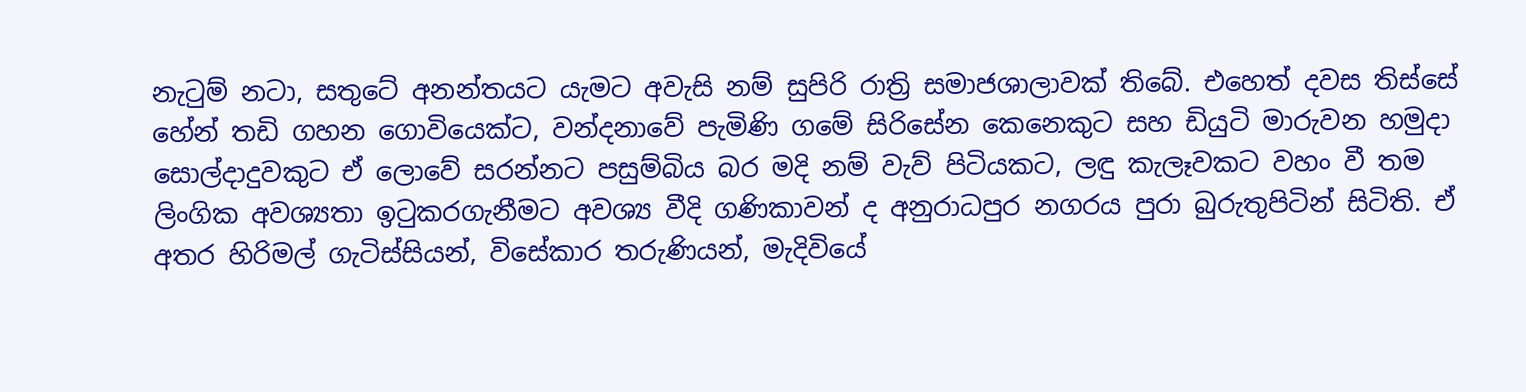නැටුම් නටා, සතුටේ අනන්තයට යැමට අවැසි නම් සුපිරි රාත්‍රි සමාජශාලාවක්‌ තිබේ. එහෙත් දවස තිස්‌සේ හේන් තඩි ගහන ගොවියෙක්‌ට, වන්දනාවේ පැමිණි ගමේ සිරිසේන කෙනෙකුට සහ ඩියුටි මාරුවන හමුදා සොල්දාදුවකුට ඒ ලොවේ සරන්නට පසුම්බිය බර මදි නම් වැව් පිටියකට, ලඳු කැලෑවකට වහං වී තම ලිංගික අවශ්‍යතා ඉටුකරගැනීමට අවශ්‍ය වීදි ගණිකාවන් ද අනුරාධපුර නගරය පුරා බුරුතුපිටින් සිටිති. ඒ අතර හිරිමල් ගැටිස්‌සියන්, විසේකාර තරුණියන්, මැදිවියේ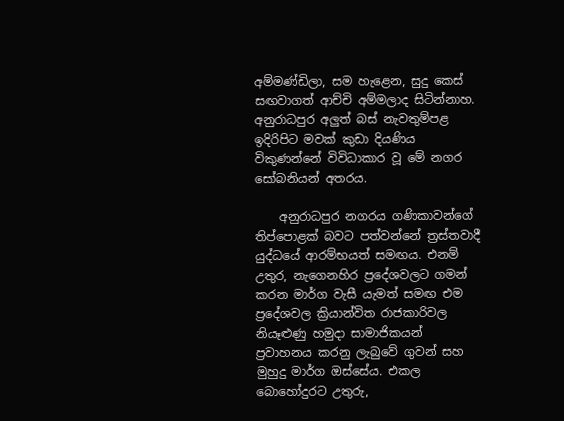අම්මණ්‌ඩිලා, සම හැළෙන, සුදු කෙස්‌ සඟවාගත් ආච්චි අම්මලාද සිටින්නාහ. අනුරාධපුර අලුත් බස්‌ නැවතුම්පළ ඉදිරිපිට මවක්‌ කුඩා දියණිය විකුණන්නේ විවිධාකාර වූ මේ නගර සෝබනියන් අතරය.

    අනුරාධපුර නගරය ගණිකාවන්ගේ තිප්පොළක්‌ බවට පත්වන්නේ ත්‍රස්‌තවාදී යුද්ධයේ ආරම්භයත් සමඟය. එනම් උතුර, නැගෙනහිර ප්‍රදේශවලට ගමන් කරන මාර්ග වැසී යැමත් සමඟ එම ප්‍රදේශවල ක්‍රියාන්විත රාජකාරිවල නියෑළුණු හමුදා සාමාජිකයන් ප්‍රවාහනය කරනු ලැබුවේ ගුවන් සහ මුහුදු මාර්ග ඔස්‌සේය. එකල බොහෝදුරට උතුරු,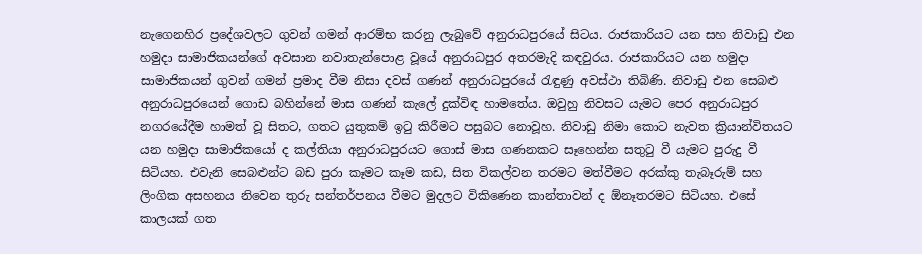නැගෙනහිර ප්‍රදේශවලට ගුවන් ගමන් ආරම්භ කරනු ලැබුවේ අනුරාධපුරයේ සිටය. රාජකාරියට යන සහ නිවාඩු එන හමුදා සාමාජිකයන්ගේ අවසාන නවාතැන්පොළ වූයේ අනුරාධපුර අතරමැදි කඳවුරය. රාජකාරියට යන හමුදා සාමාජිකයන් ගුවන් ගමන් ප්‍රමාද වීම නිසා දවස්‌ ගණන් අනුරාධපුරයේ රැඳුණු අවස්‌ථා තිබිණි. නිවාඩු එන සෙබළු අනුරාධපුරයෙන් ගොඩ බහින්නේ මාස ගණන් කැලේ දුක්‌විඳ හාමතේය. ඔවුහු නිවසට යැමට පෙර අනුරාධපුර නගරයේදීම හාමත් වූ සිතට, ගතට යුතුකම් ඉටු කිරීමට පසුබට නොවූහ. නිවාඩු නිමා කොට නැවත ක්‍රියාන්විතයට යන හමුදා සාමාජිකයෝ ද කල්තියා අනුරාධපුරයට ගොස්‌ මාස ගණනකට සෑහෙන්න සතුටු වී යැමට පුරුදු වී සිටියහ. එවැනි සෙබළුන්ට බඩ පුරා කෑමට කෑම කඩ, සිත විකල්වන තරමට මත්වීමට අරක්‌කු තැබෑරුම් සහ ලිංගික අසහනය නිවෙන තුරු සන්තර්පනය වීමට මුදලට විකිණෙන කාන්තාවන් ද ඕනෑතරමට සිටියහ. එසේ කාලයක්‌ ගත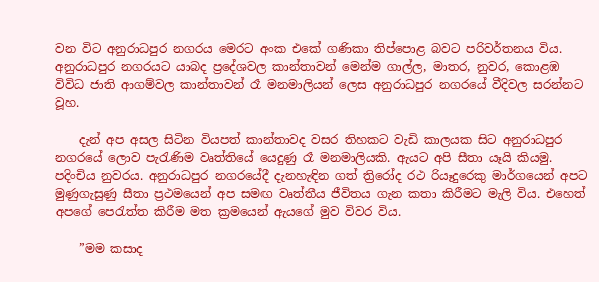වන විට අනුරාධපුර නගරය මෙරට අංක එකේ ගණිකා තිප්පොළ බවට පරිවර්තනය විය. අනුරාධපුර නගරයට යාබද ප්‍රදේශවල කාන්තාවන් මෙන්ම ගාල්ල, මාතර, නුවර, කොළඹ විවිධ ජාති ආගම්වල කාන්තාවන් රෑ මනමාලියන් ලෙස අනුරාධපුර නගරයේ වීදිවල සරන්නට වූහ.

    දැන් අප අසල සිටින වියපත් කාන්තාවද වසර තිහකට වැඩි කාලයක සිට අනුරාධපුර නගරයේ ලොව පැරැණිම වෘත්තියේ යෙදුණු රෑ මනමාලියකි. ඇයට අපි සීතා යෑයි කියමු. පදිංචිය නුවරය. අනුරාධපුර නගරයේදී දැනහැඳින ගත් ත්‍රිරෝද රථ රියෑදුරෙකු මාර්ගයෙන් අපට මුණුගැසුණු සීතා ප්‍රථමයෙන් අප සමඟ වෘත්තීය ජීවිතය ගැන කතා කිරීමට මැලි විය. එහෙත් අපගේ පෙරැත්ත කිරීම මත ක්‍රමයෙන් ඇයගේ මුව විවර විය.

    ”මම කසාද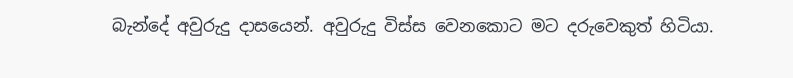බැන්දේ අවුරුදු දාසයෙන්. අවුරුදු විස්‌ස වෙනකොට මට දරුවෙකුත් හිටියා.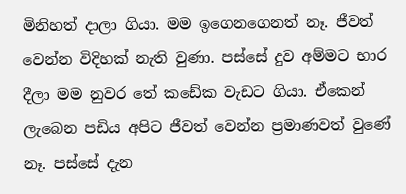මිනිහත් දාලා ගියා. මම ඉගෙනගෙනත් නෑ. ජීවත් වෙන්න විදිහක්‌ නැති වුණා. පස්‌සේ දුව අම්මට භාර දීලා මම නුවර තේ කඩේක වැඩට ගියා. ඒකෙන් ලැබෙන පඩිය අපිට ජීවත් වෙන්න ප්‍රමාණවත් වුණේ නෑ. පස්‌සේ දැන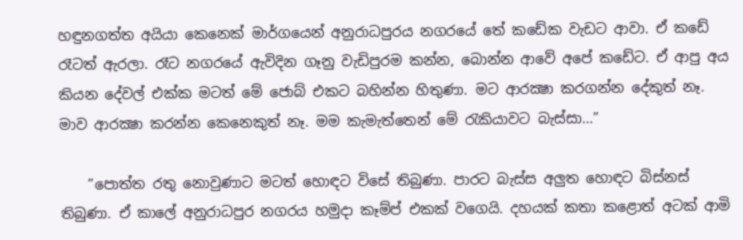හඳුනගත්ත අයියා කෙනෙක්‌ මාර්ගයෙන් අනුරාධපුරය නගරයේ තේ කඩේක වැඩට ආවා. ඒ කඩේ රෑටත් ඇරලා. රෑට නගරයේ ඇවිදින ගෑනු වැඩිපුරම කන්න, බොන්න ආවේ අපේ කඩේට. ඒ ආපු අය කියන දේවල් එක්‌ක මටත් මේ ජොබ් එකට බහින්න හිතුණා. මට ආරක්‍ෂා කරගන්න දේකුත් නෑ. මාව ආරක්‍ෂා කරන්න කෙනෙකුත් නෑ. මම කැමැත්තෙන් මේ රැකියාවට බැස්‌සා…”

    ”පොත්ත රතු නොවුණාට මටත් හොඳට විසේ තිබුණා. පාරට බැස්‌ස අලුත හොඳට බිස්‌නස්‌ තිබුණා. ඒ කාලේ අනුරාධපුර නගරය හමුදා කෑම්ප් එකක්‌ වගෙයි. දහයක්‌ කතා කළොත් අටක්‌ ආමි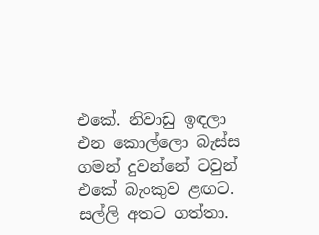එකේ. නිවාඩු ඉඳලා එන කොල්ලො බැස්‌ස ගමන් දුවන්නේ ටවුන් එකේ බැංකුව ළඟට. සල්ලි අතට ගත්තා.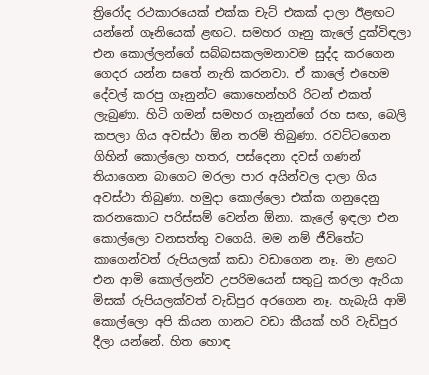ත්‍රිරෝද රථකාරයෙක්‌ එක්‌ක චැට්‌ එකක්‌ දාලා ඊළඟට යන්නේ ගෑනියෙක්‌ ළඟට. සමහර ගෑනු කැලේ දුක්‌විඳලා එන කොල්ලන්ගේ සබ්බසකලමනාවම සුද්ද කරගෙන ගෙදර යන්න සතේ නැති කරනවා. ඒ කාලේ එහෙම දේවල් කරපු ගෑනුන්ට කොහෙන්හරි රිටන් එකත් ලැබුණා. හිටි ගමන් සමහර ගෑනුන්ගේ රහ සඟ, බෙලි කපලා ගිය අවස්‌ථා ඕන තරම් තිබුණා. රවට්‌ටගෙන ගිහින් කොල්ලො හතර, පස්‌දෙනා දවස්‌ ගණන් තියාගෙන බාගෙට මරලා පාර අයින්වල දාලා ගිය අවස්‌ථා තිබුණා. හමුදා කොල්ලො එක්‌ක ගනුදෙනු කරනකොට පරිස්‌සම් වෙන්න ඕනා. කැලේ ඉඳලා එන කොල්ලො වනසත්තු වගෙයි. මම නම් ජීවිතේට කාගෙන්වත් රුපියලක්‌ කඩා වඩාගෙන නෑ. මා ළඟට එන ආමි කොල්ලන්ව උපරිමයෙන් සතුටු කරලා ඇරියා මිසක්‌ රුපියලක්‌වත් වැඩිපුර අරගෙන නෑ. හැබැයි ආමි කොල්ලො අපි කියන ගානට වඩා කීයක්‌ හරි වැඩිපුර දීලා යන්නේ. හිත හොඳ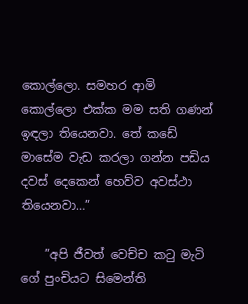කොල්ලො. සමහර ආමි කොල්ලො එක්‌ක මම සති ගණන් ඉඳලා තියෙනවා. තේ කඩේ මාසේම වැඩ කරලා ගන්න පඩිය දවස්‌ දෙකෙන් හෙව්ව අවස්‌ථා තියෙනවා…”

    ”අපි ජීවත් වෙච්ච කටු මැටි ගේ පුංචියට සිමෙන්ති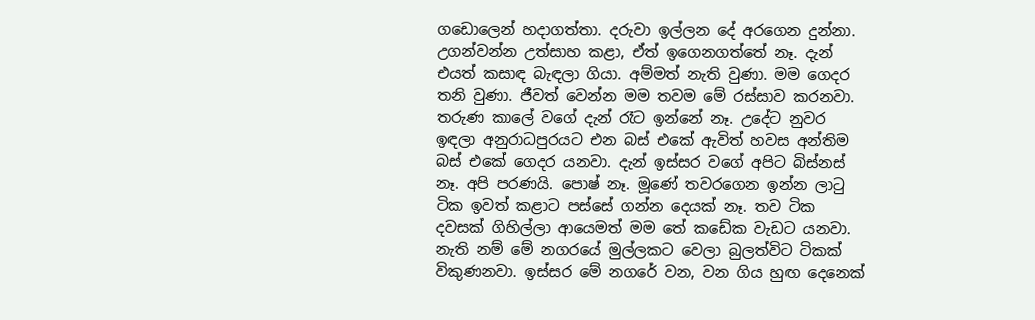ගඩොලෙන් හදාගත්තා. දරුවා ඉල්ලන දේ අරගෙන දුන්නා. උගන්වන්න උත්සාහ කළා, ඒත් ඉගෙනගත්තේ නෑ. දැන් එයත් කසාඳ බැඳලා ගියා. අම්මත් නැති වුණා. මම ගෙදර තනි වුණා. ජීවත් වෙන්න මම තවම මේ රස්‌සාව කරනවා. තරුණ කාලේ වගේ දැන් රෑට ඉන්නේ නෑ. උදේට නුවර ඉඳලා අනුරාධපුරයට එන බස්‌ එකේ ඇවිත් හවස අන්තිම බස්‌ එකේ ගෙදර යනවා. දැන් ඉස්‌සර වගේ අපිට බිස්‌නස්‌ නෑ. අපි පරණයි. පොෂ් නෑ. මූණේ තවරගෙන ඉන්න ලාටු ටික ඉවත් කළාට පස්‌සේ ගන්න දෙයක්‌ නෑ. තව ටික දවසක්‌ ගිහිල්ලා ආයෙමත් මම තේ කඩේක වැඩට යනවා. නැති නම් මේ නගරයේ මුල්ලකට වෙලා බුලත්විට ටිකක්‌ විකුණනවා. ඉස්‌සර මේ නගරේ වන, වන ගිය හුඟ දෙනෙක්‌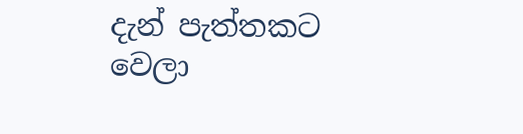දැන් පැත්තකට වෙලා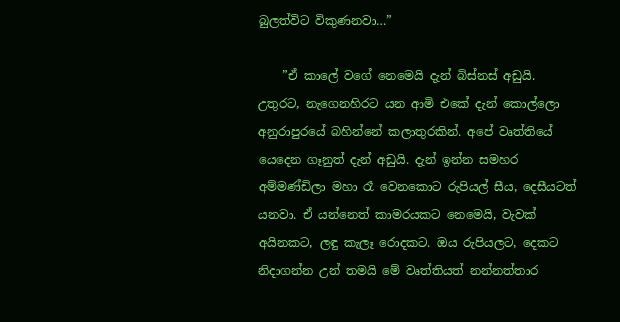බුලත්විට විකුණනවා…”

    ”ඒ කාලේ වගේ නෙමෙයි දැන් බිස්‌නස්‌ අඩුයි. උතුරට, නැගෙනහිරට යන ආමි එකේ දැන් කොල්ලො අනුරාපුරයේ බහින්නේ කලාතුරකින්. අපේ වෘත්තියේ යෙදෙන ගෑනුත් දැන් අඩුයි. දැන් ඉන්න සමහර අම්මණ්‌ඩිලා මහා රෑ වෙනකොට රුපියල් සීය, දෙසීයටත් යනවා. ඒ යන්නෙත් කාමරයකට නෙමෙයි, වැවක්‌ අයිනකට, ලඳු කැලෑ රොදකට. ඔය රුපියලට, දෙකට නිදාගන්න උන් තමයි මේ වෘත්තියත් නන්නත්තාර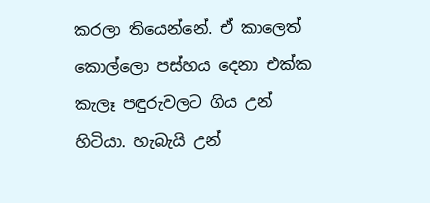කරලා තියෙන්නේ. ඒ කාලෙත් කොල්ලො පස්‌හය දෙනා එක්‌ක කැලෑ පඳුරුවලට ගිය උන් හිටියා. හැබැයි උන්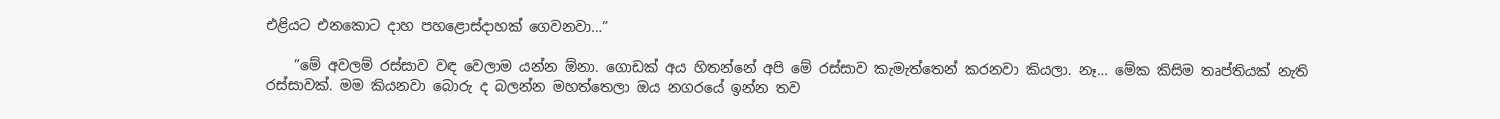එළියට එනකොට දාහ පහළොස්‌දාහක්‌ ගෙවනවා…”

    ”මේ අවලම් රස්‌සාව වඳ වෙලාම යන්න ඕනා. ගොඩක්‌ අය හිතන්නේ අපි මේ රස්‌සාව කැමැත්තෙන් කරනවා කියලා. නෑ… මේක කිසිම තෘප්තියක්‌ නැති රස්‌සාවක්‌. මම කියනවා බොරු ද බලන්න මහත්තෙලා ඔය නගරයේ ඉන්න තව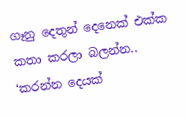ගෑනු දෙතුන් දෙනෙක්‌ එක්‌ක කතා කරලා බලන්න.. ‘කරන්න දෙයක්‌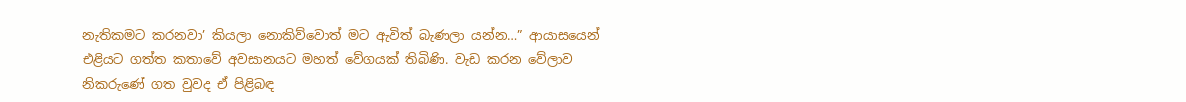නැතිකමට කරනවා’ කියලා නොකිව්වොත් මට ඇවිත් බැණලා යන්න…” ආයාසයෙන් එළියට ගත්ත කතාවේ අවසානයට මහත් වේගයක්‌ තිබිණි. වැඩ කරන වේලාව නිකරුණේ ගත වුවද ඒ පිළිබඳ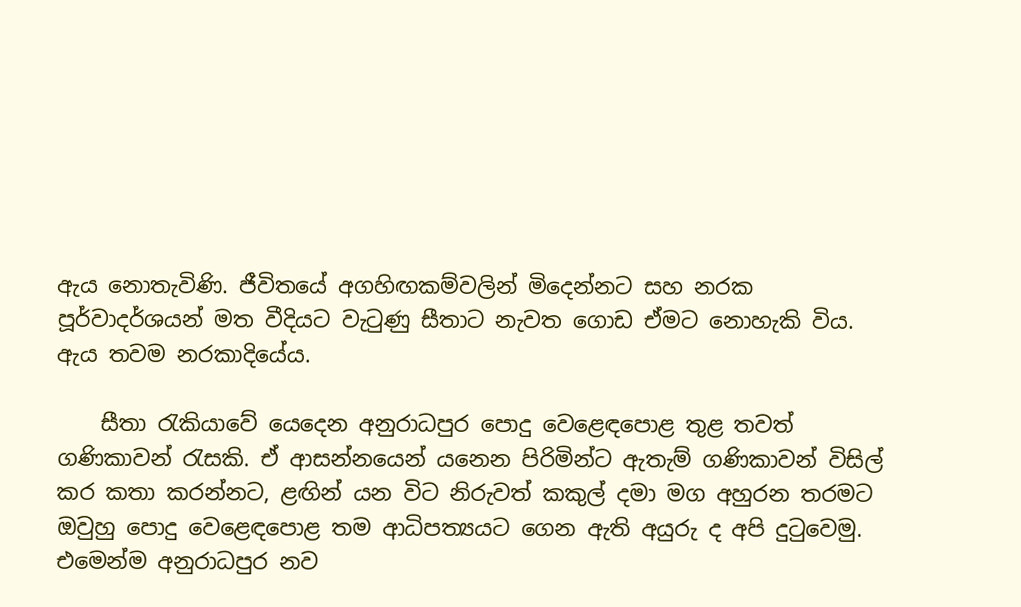ඇය නොතැවිණි. ජීවිතයේ අගහිඟකම්වලින් මිදෙන්නට සහ නරක පූර්වාදර්ශයන් මත වීදියට වැටුණු සීතාට නැවත ගොඩ ඒමට නොහැකි විය. ඇය තවම නරකාදියේය.

    සීතා රැකියාවේ යෙදෙන අනුරාධපුර පොදු වෙළෙඳපොළ තුළ තවත් ගණිකාවන් රැසකි. ඒ ආසන්නයෙන් යනෙන පිරිමින්ට ඇතැම් ගණිකාවන් විසිල් කර කතා කරන්නට, ළඟින් යන විට නිරුවත් කකුල් දමා මග අහුරන තරමට ඔවුහු පොදු වෙළෙඳපොළ තම ආධිපත්‍යයට ගෙන ඇති අයුරු ද අපි දුටුවෙමු. එමෙන්ම අනුරාධපුර නව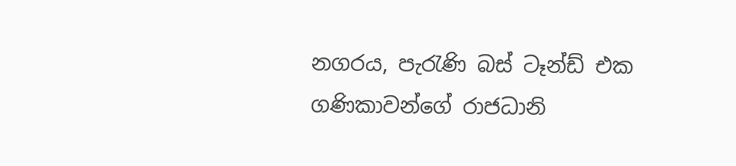නගරය, පැරැණි බස්‌ ටෑන්ඩ් එක ගණිකාවන්ගේ රාජධානි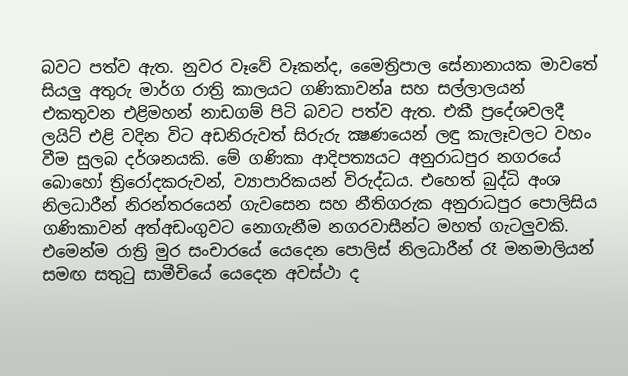බවට පත්ව ඇත. නුවර වෑවේ වෑකන්ද, මෛත්‍රිපාල සේනානායක මාවතේ සියලු අතුරු මාර්ග රාත්‍රි කාලයට ගණිකාවන්a සහ සල්ලාලයන් එකතුවන එළිමහන් නාඩගම් පිටි බවට පත්ව ඇත. එකී ප්‍රදේශවලදී ලයිට්‌ එළි වදින විට අඩනිරුවත් සිරුරු ක්‍ෂණයෙන් ලඳු කැලෑවලට වහං වීම සුලබ දර්ශනයකි. මේ ගණිකා ආදිපත්‍යයට අනුරාධපුර නගරයේ බොහෝ ත්‍රිරෝදකරුවන්, ව්‍යාපාරිකයන් විරුද්ධය. එහෙත් බුද්ධි අංශ නිලධාරීන් නිරන්තරයෙන් ගැවසෙන සහ නීතිගරුක අනුරාධපුර පොලිසිය ගණිකාවන් අත්අඩංගුවට නොගැනීම නගරවාසීන්ට මහත් ගැටලුවකි. එමෙන්ම රාත්‍රි මුර සංචාරයේ යෙදෙන පොලිස්‌ නිලධාරීන් රෑ මනමාලියන් සමඟ සතුටු සාමීචියේ යෙදෙන අවස්‌ථා ද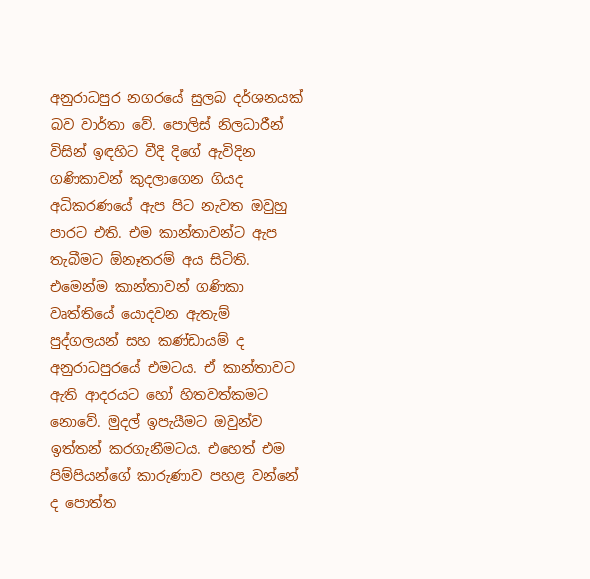අනුරාධපුර නගරයේ සුලබ දර්ශනයක්‌ බව වාර්තා වේ. පොලිස්‌ නිලධාරීන් විසින් ඉඳහිට වීදි දිගේ ඇවිදින ගණිකාවන් කුදලාගෙන ගියද අධිකරණයේ ඇප පිට නැවත ඔවුහු පාරට එති. එම කාන්තාවන්ට ඇප තැබීමට ඕනෑතරම් අය සිටිති. එමෙන්ම කාන්තාවන් ගණිකා වෘත්තියේ යොදවන ඇතැම් පුද්ගලයන් සහ කණ්‌ඩායම් ද අනුරාධපුරයේ එමටය. ඒ කාන්තාවට ඇති ආදරයට හෝ හිතවත්කමට නොවේ. මුදල් ඉපැයීමට ඔවුන්ව ඉත්තන් කරගැනීමටය. එහෙත් එම පිම්පියන්ගේ කාරුණාව පහළ වන්නේ ද පොත්ත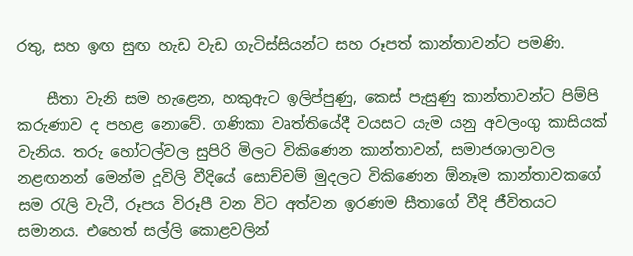රතු, සහ ඉඟ සුඟ හැඩ වැඩ ගැටිස්‌සියන්ට සහ රූපත් කාන්තාවන්ට පමණි.

    සීතා වැනි සම හැළෙන, හකුඇට ඉලිප්පුණු, කෙස්‌ පැසුණු කාන්තාවන්ට පිම්පි කරුණාව ද පහළ නොවේ. ගණිකා වෘත්තියේදී වයසට යැම යනු අවලංගු කාසියක්‌ වැනිය. තරු හෝටල්වල සුපිරි මිලට විකිණෙන කාන්තාවන්, සමාජශාලාවල නළඟනන් මෙන්ම දූවිලි වීදියේ සොච්චම් මුදලට විකිණෙන ඕනෑම කාන්තාවකගේ සම රැලි වැටී, රූපය විරූපී වන විට අත්වන ඉරණම සීතාගේ වීදි ජීවිතයට සමානය. එහෙත් සල්ලි කොළවලින්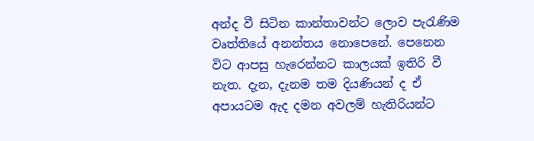අන්ද වී සිටින කාන්තාවන්ට ලොව පැරැණිම වෘත්තියේ අනන්තය නොපෙනේ. පෙනෙන විට ආපසු හැරෙන්නට කාලයක්‌ ඉතිරි වී නැත. දැන, දැනම තම දියණියන් ද ඒ අපායටම ඇද දමන අවලම් හැතිරියන්ට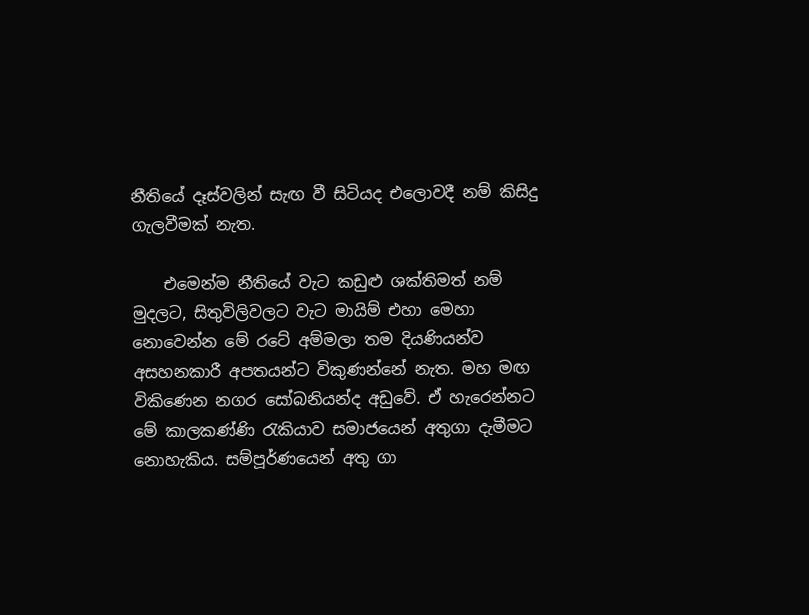නීතියේ දෑස්‌වලින් සැඟ වී සිටියද එලොවදී නම් කිසිදු ගැලවීමක්‌ නැත.

    එමෙන්ම නීතියේ වැට කඩුළු ශක්‌තිමත් නම් මුදලට, සිතුවිලිවලට වැට මායිම් එහා මෙහා නොවෙන්න මේ රටේ අම්මලා තම දියණියන්ව අසහනකාරී අපතයන්ට විකුණන්නේ නැත. මහ මඟ විකිණෙන නගර සෝබනියන්ද අඩුවේ. ඒ හැරෙන්නට මේ කාලකණ්‌ණි රැකියාව සමාජයෙන් අතුගා දැමීමට නොහැකිය. සම්පූර්ණයෙන් අතු ගා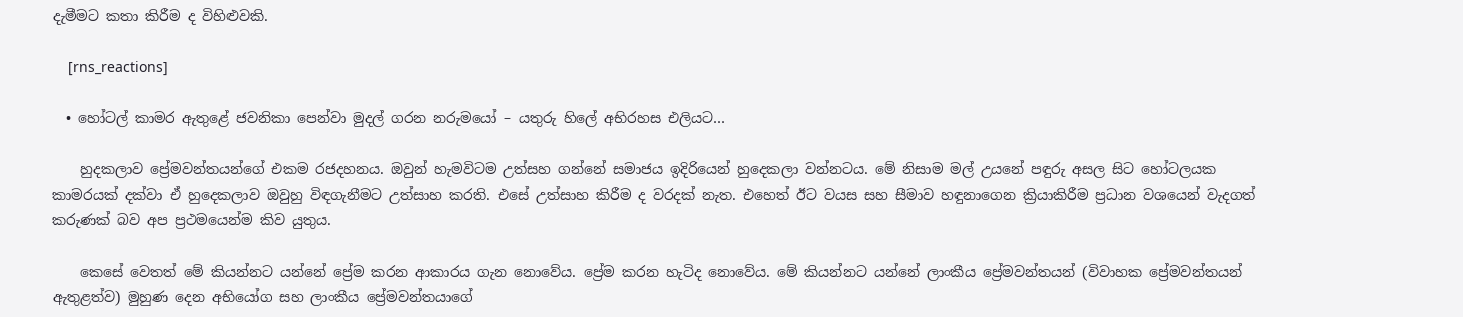දැමීමට කතා කිරීම ද විහිළුවකි.

    [rns_reactions]

  • හෝටල් කාමර ඇතුළේ ජවනිකා පෙන්වා මුදල් ගරන නරුමයෝ – යතුරු හිලේ අභිරහස එලියට…

    හුදකලාව ප්‍රේමවන්තයන්ගේ එකම රජදහනය. ඔවුන් හැමවිටම උත්සහ ගන්නේ සමාජය ඉදිරියෙන් හුදෙකලා වන්නටය. මේ නිසාම මල් උයනේ පඳුරු අසල සිට හෝටලයක කාමරයක් දක්වා ඒ හුදෙකලාව ඔවුහු විඳගැනීමට උත්සාහ කරති. එසේ උත්සාහ කිරීම ද වරදක් නැත. එහෙත් ඊට වයස සහ සීමාව හඳුනාගෙන ක්‍රියාකිරීම ප්‍රධාන වශයෙන් වැදගත් කරුණක් බව අප ප්‍රථමයෙන්ම කිව යුතුය.

    කෙසේ වෙතත් මේ කියන්නට යන්නේ ප්‍රේම කරන ආකාරය ගැන නොවේය. ප්‍රේම කරන හැටිද නොවේය. මේ කියන්නට යන්නේ ලාංකීය ප්‍රේමවන්තයන් (විවාහක ප්‍රේමවන්තයන් ඇතුළත්ව) මුහුණ දෙන අභියෝග සහ ලාංකීය ප්‍රේමවන්තයාගේ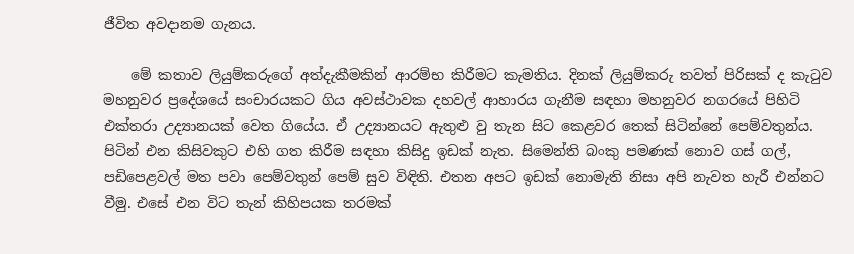ජීවිත අවදානම ගැනය.

    මේ කතාව ලියුම්කරුගේ අත්දැකීමකින් ආරම්භ කිරීමට කැමතිය. දිනක් ලියුම්කරු තවත් පිරිසක් ද කැටුව මහනුවර ප්‍රදේශයේ සංචාරයකට ගිය අවස්ථාවක දහවල් ආහාරය ගැනීම සඳහා මහනුවර නගරයේ පිහිටි එක්තරා උද්‍යානයක් වෙත ගියේය. ඒ උද්‍යානයට ඇතුළු වු තැන සිට කෙළවර තෙක් සිටින්නේ පෙම්වතුන්ය. පිටින් එන කිසිවකුට එහි ගත කිරීම සඳහා කිසිදු ඉඩක් නැත. සිමෙන්ති බංකු පමණක් නොව ගස් ගල්, පඩිපෙළවල් මත පවා පෙම්වතුන් පෙම් සුව විඳිති. එතන අපට ඉඩක් නොමැති නිසා අපි නැවත හැරී එන්නට වීමු. එසේ එන විට තැන් කිහිපයක තරමක්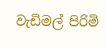වැඩිමල් පිරිමි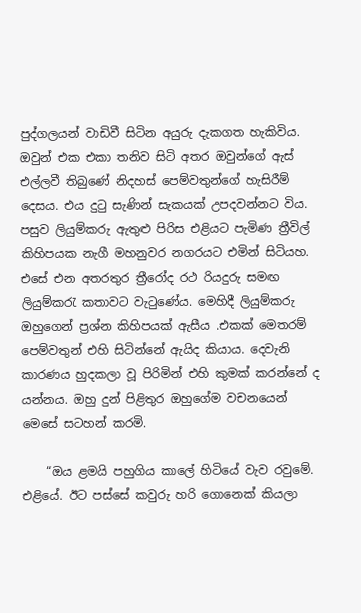පුද්ගලයන් වාඩිවී සිටින අයුරු දැකගත හැකිවිය. ඔවුන් එක එකා තනිව සිටි අතර ඔවුන්ගේ ඇස් එල්ලවී තිබුණේ නිදහස් පෙම්වතුන්ගේ හැසිරීම් දෙසය. එය දුටු සැණින් සැකයක් උපදවන්නට විය. පසුව ලියුම්කරු ඇතුළු පිරිස එළියට පැමිණ ත්‍රීවිල් කිහිපයක නැගී මහනුවර නගරයට එමින් සිටියහ. එසේ එන අතරතුර ත්‍රීරෝද රථ රියදුරු සමඟ ලියුම්කරැ කතාවට වැටුණේය. මෙහිදී ලියුම්කරු ඔහුගෙන් ප්‍රශ්න කිහිපයක් ඇසීය .එකක් මෙතරම් පෙම්වතුන් එහි සිටින්නේ ඇයිද කියාය. දෙවැනි කාරණය හුදකලා වූ පිරිමින් එහි කුමක් කරන්නේ ද යන්නය. ඔහු දුන් පිළිතුර ඔහුගේම වචනයෙන් මෙසේ සටහන් කරමි.

    “ඔය ළමයි පහුගිය කාලේ හිටියේ වැව රවුමේ. එළියේ. ඊට පස්සේ කවුරු හරි ගොනෙක් කියලා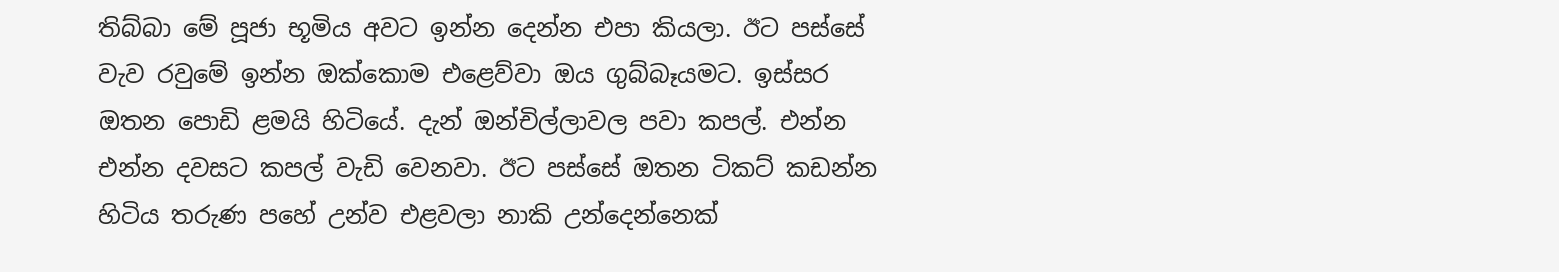තිබ්බා මේ පූජා භූමිය අවට ඉන්න දෙන්න එපා කියලා. ඊට පස්සේ වැව රවුමේ ඉන්න ඔක්කොම එළෙව්වා ඔය ගුබ්බෑයමට. ඉස්සර ඔතන පොඩි ළමයි හිටියේ. දැන් ඔන්චිල්ලාවල පවා කපල්. එන්න එන්න දවසට කපල් වැඩි වෙනවා. ඊට පස්සේ ඔතන ටිකට් කඩන්න හිටිය තරුණ පහේ උන්ව එළවලා නාකි උන්දෙන්නෙක්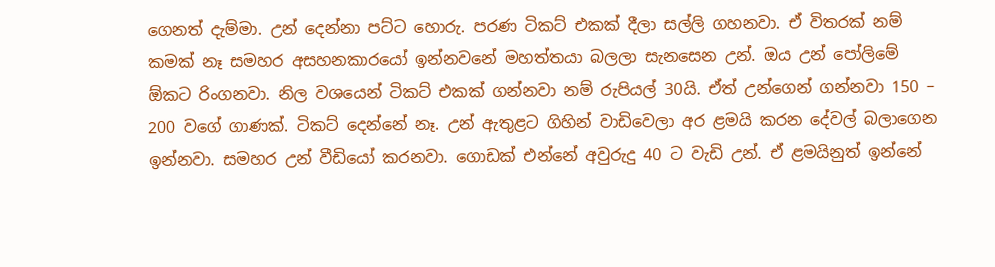ගෙනත් දැම්මා. උන් දෙන්නා පට්ට හොරු. පරණ ටිකට් එකක් දීලා සල්ලි ගහනවා. ඒ විතරක් නම් කමක් නෑ සමහර අසහනකාරයෝ ඉන්නවනේ මහත්ත‍යා බලලා සැනසෙන උන්. ඔය උන් පෝලිමේ ඕකට රිංගනවා. නිල වශයෙන් ටිකට් එකක් ගන්නවා නම් රුපියල් 30යි. ඒත් උන්ගෙන් ගන්නවා 150 – 200 වගේ ගාණක්. ටිකට් දෙන්නේ නෑ. උන් ඇතුළට ගිහින් වාඩිවෙලා අර ළමයි කරන දේවල් බලාගෙන ඉන්නවා. සමහර උන් වීඩියෝ කරනවා. ගොඩක් එන්නේ අවුරුදු 40 ට වැඩි උන්. ඒ ළමයිනුත් ඉන්නේ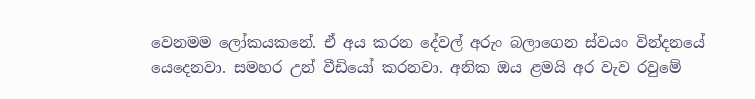වෙනමම ලෝකයකනේ. ඒ අය කරන දේවල් අරුං බලාගෙන ස්වයං වින්දනයේ යෙදෙනවා. සමහර උන් වීඩියෝ කරනවා. අනික ඔය ළමයි අර වැව රවුමේ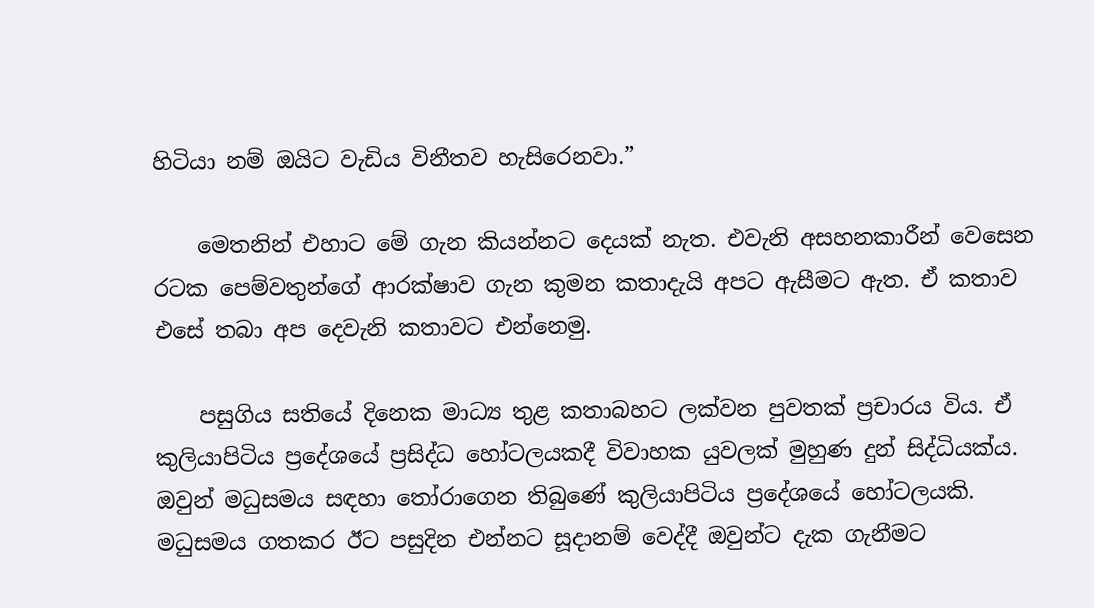හිටියා නම් ඔයිට වැඩිය විනීතව හැසිරෙනවා.”

    මෙතනින් එහාට මේ ගැන කියන්නට දෙයක් නැත. එවැනි අසහනකාරීන් වෙසෙන රටක පෙම්වතුන්ගේ ආරක්ෂාව ගැන කුමන කතාදැයි අපට ඇසීමට ඇත. ඒ කතාව එසේ තබා අප දෙවැනි කතාවට එන්නෙමු.

    පසුගිය සතියේ දිනෙක මාධ්‍ය තුළ කතාබහට ලක්වන පුවතක් ප්‍රචාරය විය. ඒ කුලියාපිටිය ප්‍රදේශයේ ප්‍රසිද්ධ හෝටලයකදී විවාහක යුවලක් මුහුණ දුන් සිද්ධියක්ය. ඔවුන් මධුසමය සඳහා තෝරාගෙන තිබුණේ කුලියාපිටිය ප්‍රදේශයේ හෝටලයකි. මධුසමය ගතකර ඊට පසුදින එන්නට සූදානම් වෙද්දී ඔවුන්ට දැක ගැනීමට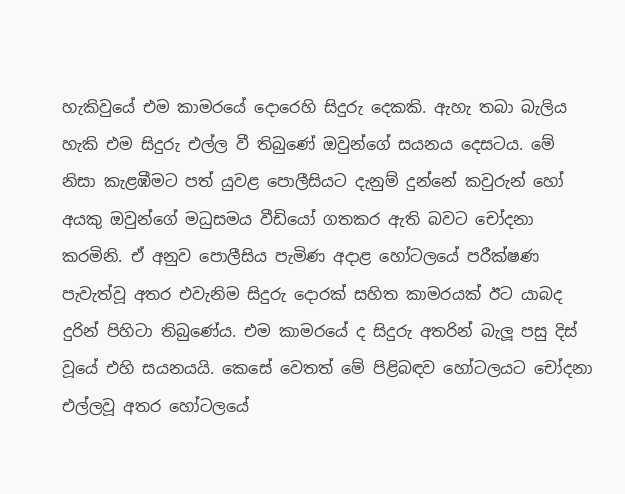හැකිවුයේ එම කාමරයේ දොරෙහි සිදුරු දෙකකි. ඇහැ තබා බැලිය හැකි එම සිදුරු එල්ල වී තිබුණේ ඔවුන්ගේ සයනය දෙසටය. මේ නිසා කැළඹීමට පත් යුවළ පොලීසියට දැනුම් දුන්නේ කවුරුන් හෝ අයකු ඔවුන්ගේ මධුසමය වීඩියෝ ගතකර ඇති බවට චෝදනා කරමිනි. ඒ අනුව පොලීසිය පැමිණ අදාළ හෝටලයේ පරීක්ෂණ පැවැත්වූ අතර එවැනිම සිදුරු දොරක් සහිත කාමරයක් ඊට යාබද දුරින් පිහිටා තිබුණේය. එම කාමරයේ ද සිදුරු අතරින් බැලූ පසු දිස් වූයේ එහි සයනයයි. කෙසේ වෙතත් මේ පිළිබඳව හෝටලයට චෝදනා එල්ලවූ අතර හෝටලයේ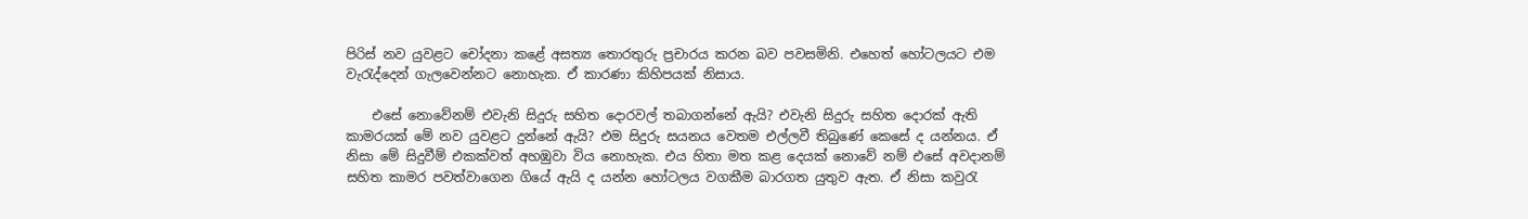පිරිස් නව යුවළට චෝදනා කළේ අසත්‍ය තොරතුරු ප්‍රචාරය කරන බව පවසමිනි. එහෙත් හෝටලයට එම වැරැද්දෙන් ගැලවෙන්නට නොහැක. ඒ කාරණා කිහිපයක් නිසාය.

    එසේ නොවේනම් එවැනි සිදුරු සහිත දොරවල් තබාගන්නේ ඇයි? එවැනි සිදුරු සහිත දොරක් ඇති කාමරයක් මේ නව යුවළට දුන්නේ ඇයි? එම සිදුරු සයනය වෙතම එල්ලවී තිබුණේ කෙසේ ද යන්නය. ඒ නිසා මේ සිදුවීම් එකක්වත් අහඹුවා විය නොහැක. එය හිතා මත කළ දෙයක් නොවේ නම් එසේ අවදානම් සහිත කාමර පවත්වාගෙන ගියේ ඇයි ද යන්න හෝටලය වගකීම බාරගත යුතුව ඇත. ඒ නිසා කවුරැ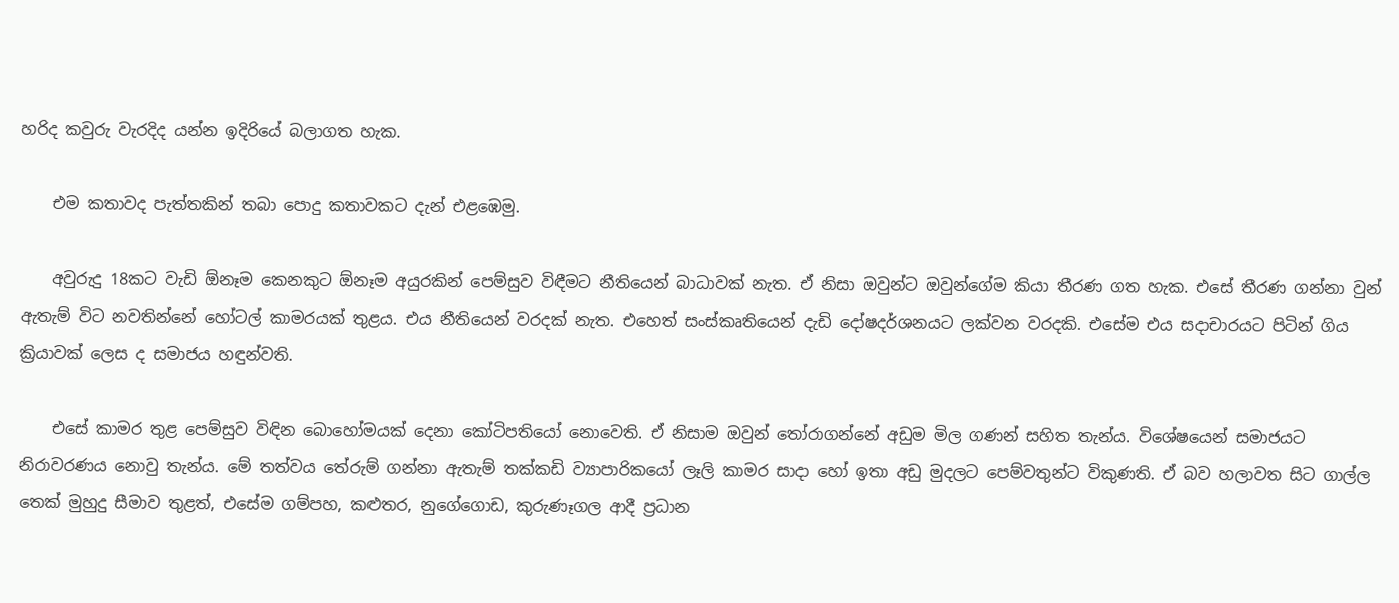හරිද කවුරු වැරදිද යන්න ඉදිරියේ බලාගත හැක.

    එම කතාවද පැත්තකින් තබා පොදු කතාවකට දැන් එළඹෙමු.

    අවුරුදු 18කට වැඩි ඕනෑම කෙනකුට ඕනෑම අයුරකින් පෙම්සුව විඳීමට නීතියෙන් බාධාවක් නැත. ඒ නිසා ඔවුන්ට ඔවුන්ගේම කියා තීරණ ගත හැක. එසේ තීරණ ගන්නා වුන් ඇතැම් විට නවතින්නේ හෝටල් කාමරයක් තුළය. එය නීතියෙන් වරදක් නැත. එහෙත් සංස්කෘතියෙන් දැඩි දෝෂදර්ශනයට ලක්වන වරදකි. එසේම එය සදාචාරයට පිටින් ගිය ක්‍රියාවක් ලෙස ද සමාජය හඳුන්වති.

    එසේ කාමර තුළ පෙම්සුව විඳින බොහෝමයක් දෙනා කෝටිපතියෝ නොවෙති. ඒ නිසාම ඔවුන් තෝරාගන්නේ අඩුම මිල ගණන් සහිත තැන්ය. විශේෂයෙන් සමාජයට නිරාවරණය නොවු තැන්ය. මේ තත්වය තේරුම් ගන්නා ඇතැම් තක්කඩි ව්‍යාපාරිකයෝ ලෑලි කාමර සාදා හෝ ඉතා අඩු මුදලට පෙම්වතුන්ට විකුණති. ඒ බව හලාවත සිට ගාල්ල තෙක් මුහුදු සීමාව තුළත්, එසේම ගම්පහ, කළුතර, නුගේගොඩ, කුරුණෑගල ආදී ප්‍රධාන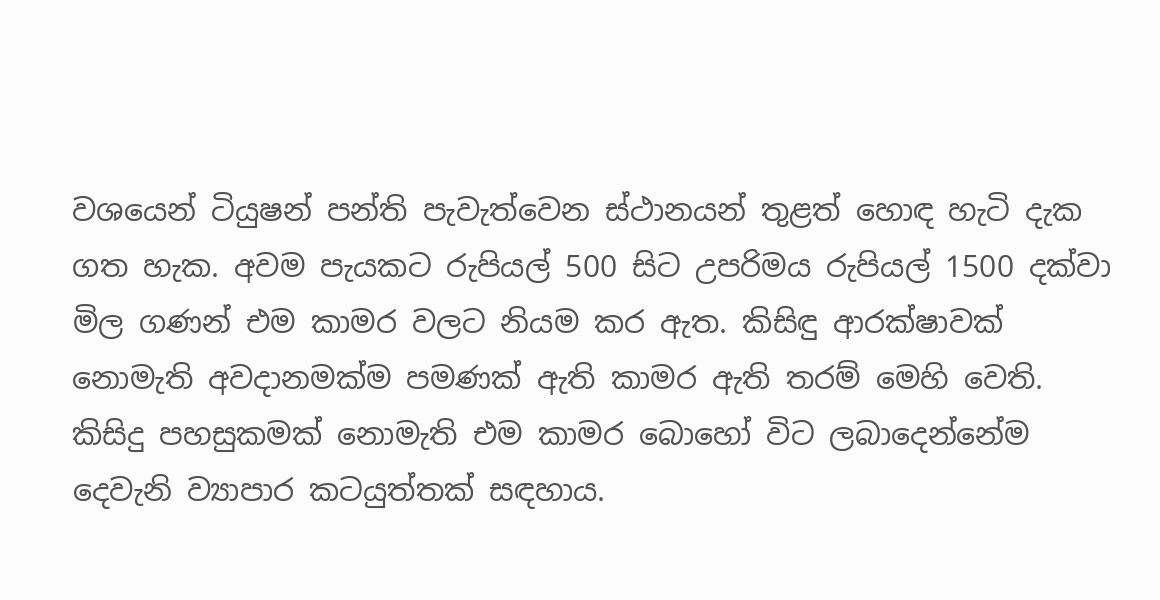වශයෙන් ටියුෂන් පන්ති පැවැත්වෙන ස්ථානයන් තුළත් හොඳ හැටි දැක ගත හැක. අවම පැයකට රුපියල් 500 සිට උපරිමය රුපියල් 1500 දක්වා මිල ගණන් එම කාමර වලට නියම කර ඇත. කිසිඳු ආරක්ෂාවක් නොමැති අවදානමක්ම පමණක් ඇති කාමර ඇති තරම් මෙහි වෙති. කිසිදු පහසුකමක් නොමැති එම කාමර බොහෝ විට ලබාදෙන්නේම දෙවැනි ව්‍යාපාර කටයුත්තක් සඳහාය.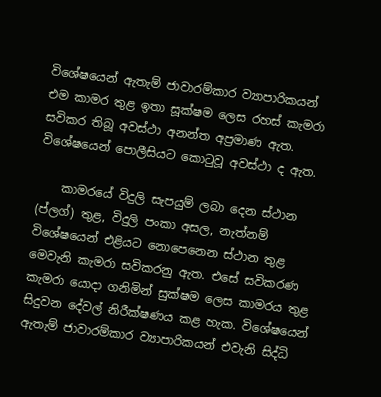විශේෂයෙන් ඇතැම් ජාවාරම්කාර ව්‍යාපාරිකයන් එම කාමර තුළ ඉතා සූක්ෂම ලෙස රහස් කැමරා සවිකර තිබූ අවස්ථා අනන්ත අප්‍රමාණ ඇත. විශේෂයෙන් පොලීසියට කොටුවූ අවස්ථා ද ඇත.

    කාමරයේ විදුලි සැපයුම් ලබා දෙන ස්ථාන (ප්ලග්) තුළ, විදුලි පංකා අසල, නැත්නම් විශේෂයෙන් එළියට නොපෙනෙන ස්ථාන තුළ මෙවැනි කැමරා සවිකරනු ඇත. එසේ සවිකරණ කැමරා යොදා ගනිමින් සුක්ෂම ලෙස කාමරය තුළ සිදුවන දේවල් නිරීක්ෂණය කළ හැක. විශේෂයෙන් ඇතැම් ජාවාරම්කාර ව්‍යාපාරිකයන් එවැනි සිද්ධි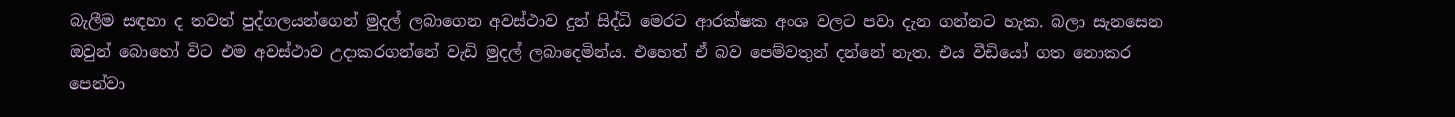බැලීම සඳහා ද තවත් පුද්ගලයන්ගෙන් මුදල් ලබාගෙන අවස්ථාව දුන් සිද්ධි මෙරට ආරක්ෂක අංශ වලට පවා දැන ගන්නට හැක. බලා සැනසෙන ඔවුන් බොහෝ විට එම අවස්ථාව උදාකරගන්නේ වැඩි මුදල් ලබාදෙමින්ය. එහෙත් ඒ බව පෙම්වතුන් දන්නේ නැත. එය වීඩියෝ ගත නොකර පෙන්වා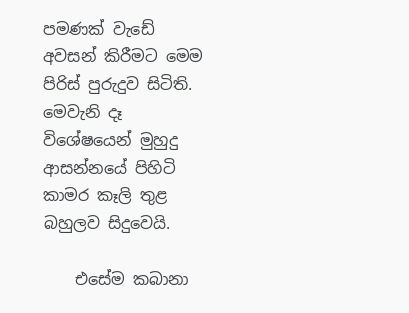පමණක් වැඩේ අවසන් කිරීමට මෙම පිරිස් පුරුදුව සිටිති. මෙවැනි දෑ විශේෂයෙන් මුහුදු ආසන්නයේ පිහිටි කාමර කෑලි තුළ බහුලව සිදුවෙයි.

    එසේම කබානා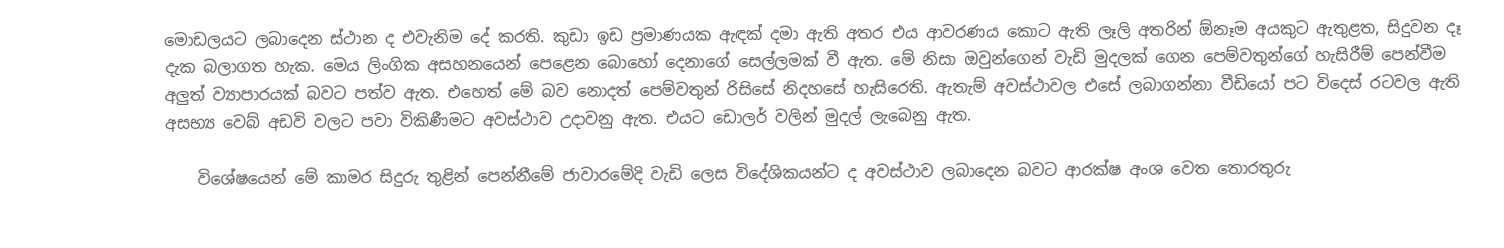මොඩලයට ලබාදෙන ස්ථාන ද එවැනිම දේ කරති. කුඩා ඉඩ ප්‍රමාණයක ඇඳක් දමා ඇති අතර එය ආවරණය කොට ඇති ලෑලි අතරින් ඕනෑම අයකුට ඇතුළත, සිදුවන දෑ දැක බලාගත හැක. මෙය ලිංගික අසහනයෙන් පෙළෙන බොහෝ දෙනාගේ සෙල්ලමක් වී ඇත. මේ නිසා ඔවුන්ගෙන් වැඩි මුදලක් ගෙන පෙම්වතුන්ගේ හැසිරීම් පෙන්වීම අලුත් ව්‍යාපාරයක් බවට පත්ව ඇත. එහෙත් මේ බව නොදත් පෙම්වතුන් රිසිසේ නිදහසේ හැසිරෙති. ඇතැම් අවස්ථාවල එසේ ලබාගන්නා වීඩියෝ පට විදෙස් රටවල ඇති අසභ්‍ය වෙබ් අඩවි වලට පවා විකිණීමට අවස්ථාව උදාවනු ඇත. එයට ඩොලර් වලින් මුදල් ලැබෙනු ඇත.

    විශේෂයෙන් මේ කාමර සිදුරු තුළින් පෙන්නීමේ ජාවාරමේදි වැඩි ලෙස විදේශිකයන්ට ද අවස්ථාව ලබාදෙන බවට ආරක්ෂ අංශ වෙත තොරතුරු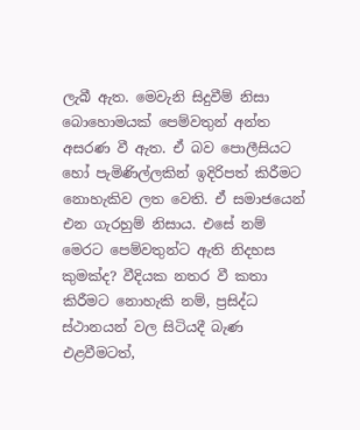ලැබී ඇත. මෙවැනි සිදුවීම් නිසා බොහොමයක් පෙම්වතුන් අන්ත අසරණ වී ඇත. ඒ බව පොලීසියට හෝ පැමිණිල්ලකින් ඉදිරිපත් කිරීමට නොහැකිව ලත වෙති. ඒ සමාජයෙන් එන ගැරහුම් නිසාය. එසේ නම් මෙරට පෙම්වතුන්ට ඇති නිදහස කුමක්ද? වීදියක නතර වී කතා කිරීමට නොහැකි නම්, ප්‍රසිද්ධ ස්ථානයන් වල සිටියදී බැණ එළවීමටත්,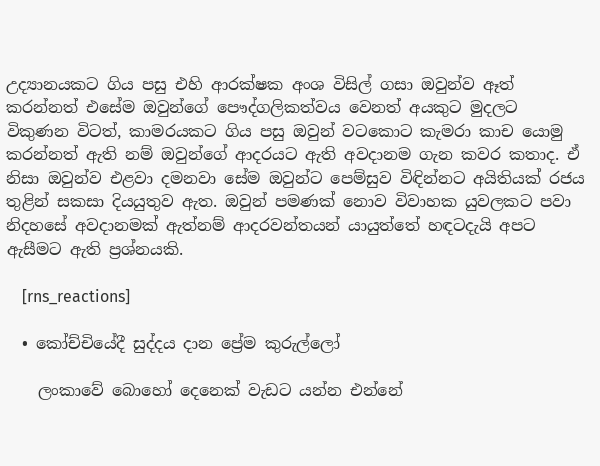උද්‍යානයකට ගිය පසු එහි ආරක්ෂක අංශ විසිල් ගසා ඔවුන්ව ඈත් කරන්නත් එසේම ඔවුන්ගේ පෞද්ගලිකත්වය වෙනත් අයකුට මුදලට විකුණන විටත්, කාමරයකට ගිය පසු ඔවුන් වටකොට කැමරා කාච යොමු කරන්නත් ඇති නම් ඔවුන්ගේ ආදරයට ඇති අවදානම ගැන කවර කතාද. ඒ නිසා ඔවුන්ව එළවා දමනවා සේම ඔවුන්ට පෙම්සුව විඳින්නට අයිතියක් රජය තුළින් සකසා දියයුතුව ඇත. ඔවුන් පමණක් නොව විවාහක යුවලකට පවා නිදහසේ අවදානමක් ඇත්නම් ආදරවන්තයන් යායුත්තේ හඳටදැයි අපට ඇසීමට ඇති ප්‍රශ්නයකි.

    [rns_reactions]

  • කෝච්චියේදී සුද්දය දාන ප්‍රේම කුරුල්ලෝ

    ලංකාවේ බොහෝ දෙනෙක් වැඩට යන්න එන්නේ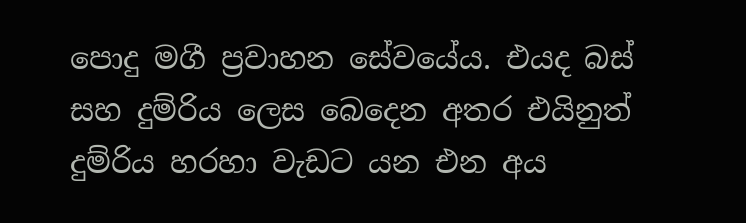පොදු මගී ප්‍රවාහන සේවයේය. එයද බස් සහ දුම්රිය ලෙස බෙදෙන අතර එයිනුත් දුම්රිය හරහා වැඩට යන එන අය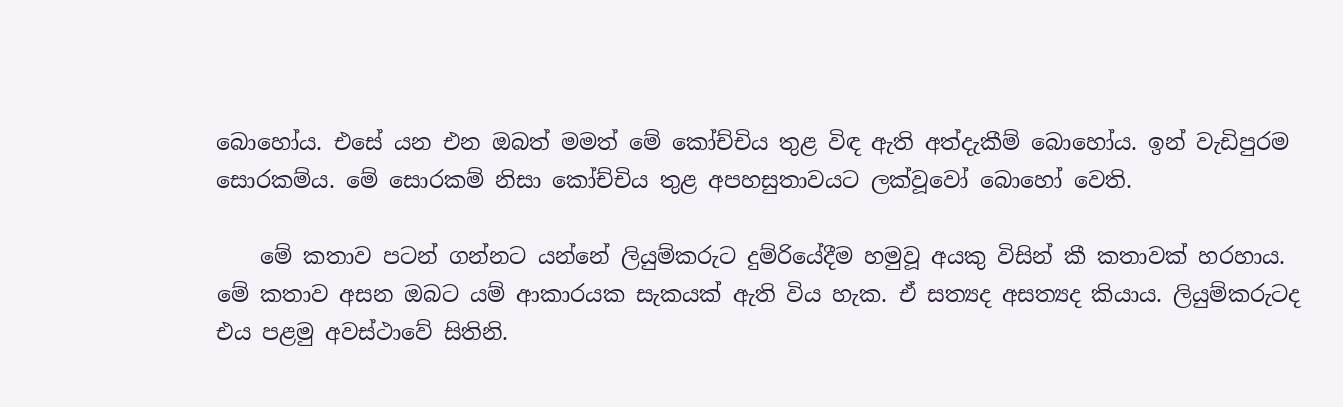බොහෝය. එසේ යන එන ඔබත් මමත් මේ කෝච්චිය තුළ විඳ ඇති අත්දැකීම් බොහෝය. ඉන් වැඩිපුරම සොරකම්ය. මේ සොරකම් නිසා කෝච්චිය තුළ අපහසුතාවයට ලක්වූවෝ බොහෝ වෙති.

    මේ කතාව පටන් ගන්නට යන්නේ ලියුම්කරුට දුම්රියේදීම හමුවූ අයකු විසින් කී කතාවක් හරහාය. මේ කතාව අසන ඔබට යම් ආකාරයක සැකයක් ඇති විය හැක. ඒ සත්‍යද අසත්‍යද කියාය. ලියුම්කරුටද එය පළමු අවස්ථාවේ සිතිනි.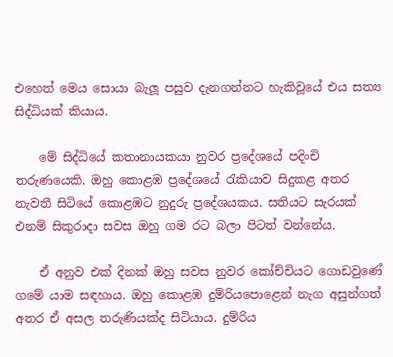එහෙත් මෙය සොයා බැලූ පසුව දැනගන්නට හැකිවූයේ එය සත්‍ය සිද්ධියක් කියාය.

    මේ සිද්ධියේ කතානායකයා නුවර ප්‍රදේශයේ පදිංචි තරුණයෙකි. ඔහු කොළඹ ප්‍රදේශයේ රැකියාව සිදුකළ අතර නැවතී සිටියේ කොළඹට නුදුරු ප්‍රදේශයකය. සතියට සැරයක් එනම් සිකුරාදා සවස ඔහු ගම රට බලා පිටත් වන්නේය.

    ඒ අනුව එක් දිනක් ඔහු සවස නුවර කෝච්චියට ගොඩවුණේ ගමේ යාම සඳහාය. ඔහු කොළඹ දුම්රියපොළෙන් නැග අසුන්ගත් අතර ඒ අසල තරුණියක්ද සිටියාය. දුම්රිය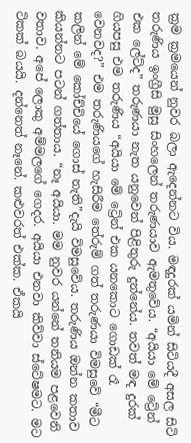ක්‍රම ක්‍රමයෙන් නුවර බලා ඇදෙන්නට විය. මඳදුරක් යමින් සිටියදී අසල සිටි තරුණිය ඉංග්‍රීසි මුසු සිංහලෙන් තරුණයාව ඇමතුවේය. “අයියා මේ ට්‍රේන් එක ලේට්ද” තරුණයා නැත යනුවෙන් පිළිතුරු දුන්නේය. තවත් මඳ දුරක් ගියපසු එම තරුණිය “අයියා මේ ට්‍රේන් එක යනකොට ගොඩක් රෑ වෙනවද?” එම තරුණියගේ හැසිරීම තේරුම් ගත් තරුණයා විමසුවේ “මීට කලින් මේ කෝච්චියේ ගොස් නැති”දැයි විමසුවේය. තරුණිය ඔන්න කතාව කියන්නට පටන් ගත්තාය. “නෑ අයියා. මම නුවර යන්නේ තනියම පළවෙනි වතාව. අපේ ලොකු අම්මලගේ ගෙදර. අයියා එනවා කිව්වා ස්ටේෂමට. මට ටිකක් බයයි. දන්නෙත් නෑනේ. කළුවරත් එක්ක. ඒකයි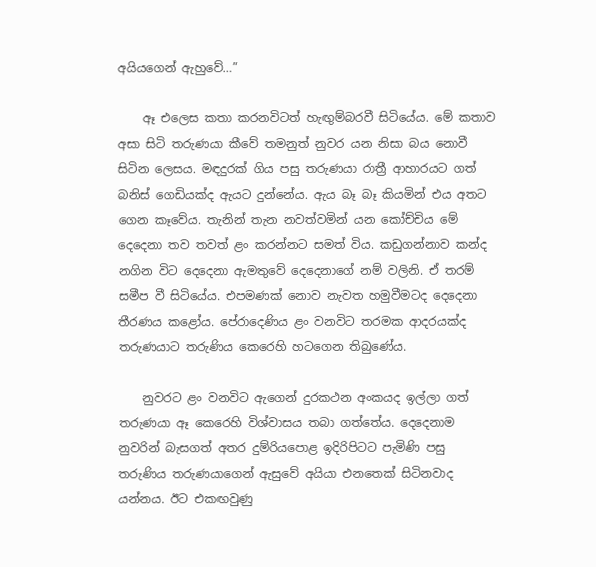අයියගෙන් ඇහුවේ…”

    ඈ එලෙස කතා කරනවිටත් හැඟුම්බරවී සිටියේය. මේ කතාව අසා සිටි තරුණයා කීවේ තමනුත් නුවර යන නිසා බය නොවී සිටින ලෙසය. මඳදුරක් ගිය පසු තරුණයා රාත්‍රී ආහාරයට ගත් බනිස් ගෙඩියක්ද ඇයට දුන්නේය. ඇය බෑ බෑ කියමින් එය අතට ගෙන කෑවේය. තැනින් තැන නවත්වමින් යන කෝච්චිය මේ දෙදෙනා තව තවත් ළං කරන්නට සමත් විය. කඩුගන්නාව කන්ද නගින විට දෙදෙනා ඇමතුවේ දෙදෙනාගේ නම් වලිනි. ඒ තරම් සමීප වී සිටියේය. එපමණක් නොව නැවත හමුවීමටද දෙදෙනා තීරණය කළෝය. පේරාදෙණිය ළං වනවිට තරමක ආදරයක්ද තරුණයාට තරුණිය කෙරෙහි හටගෙන තිබුණේය.

    නුවරට ළං වනවිට ඇගෙන් දුරකථන අංකයද ඉල්ලා ගත් තරුණයා ඈ කෙරෙහි විශ්වාසය තබා ගත්තේය. දෙදෙනාම නුවරින් බැසගත් අතර දුම්රියපොළ ඉදිරිපිටට පැමිණි පසු තරුණිය තරුණයාගෙන් ඇසුවේ අයියා එනතෙක් සිටිනවාද යන්නය. ඊට එකඟවුණු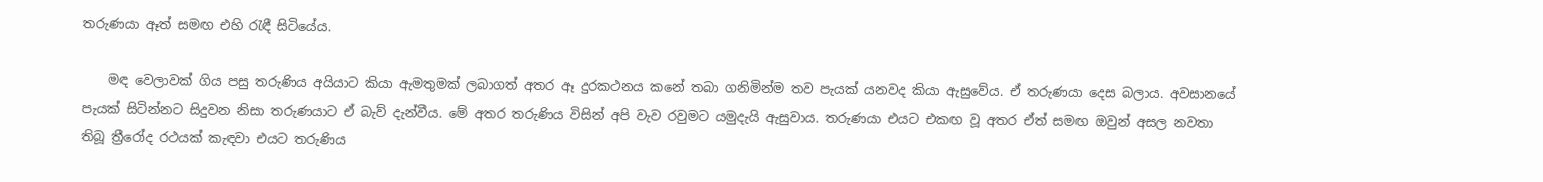තරුණයා ඈත් සමඟ එහි රැඳී සිටියේය.

    මඳ වෙලාවක් ගිය පසු තරුණිය අයියාට කියා ඇමතුමක් ලබාගත් අතර ඈ දුරකථනය කනේ තබා ගනිමින්ම තව පැයක් යනවද කියා ඇසුවේය. ඒ තරුණයා දෙස බලාය. අවසානයේ පැයක් සිටින්නට සිදුවන නිසා තරුණයාට ඒ බැව් දැන්වීය. මේ අතර තරුණිය විසින් අපි වැව රවුමට යමුදැයි ඇසුවාය. තරුණයා එයට එකඟ වූ අතර ඒත් සමඟ ඔවුන් අසල නවතා තිබූ ත්‍රීරෝද රථයක් කැඳවා එයට තරුණිය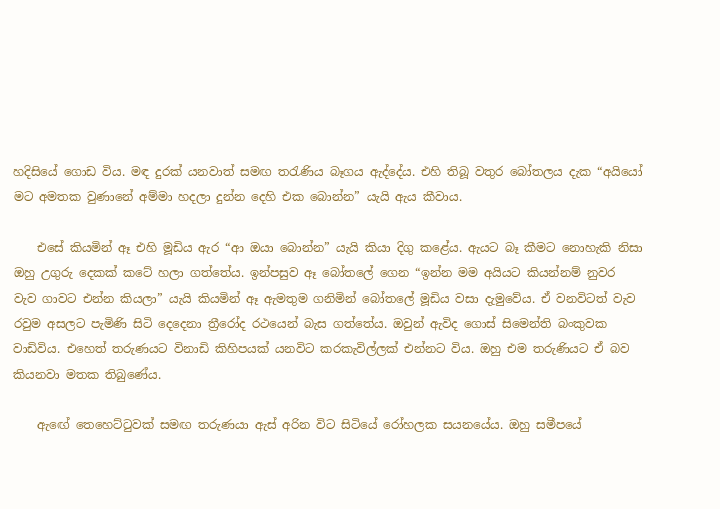හදිසියේ ගොඩ විය. මඳ දුරක් යනවාත් සමඟ තරැණිය බෑගය ඇද්දේය. එහි තිබූ වතුර බෝතලය දැක “අයියෝ මට අමතක වුණානේ අම්මා හදලා දුන්න දෙහි එක බොන්න” යැයි ඇය කීවාය.

    එසේ කියමින් ඈ එහි මූඩිය ඇර “ආ ඔයා බොන්න” යැයි කියා දිගු කළේය. ඇයට බෑ කීමට නොහැකි නිසා ඔහු උගුරු දෙකක් කටේ හලා ගත්තේය. ඉන්පසුව ඈ බෝතලේ ගෙන “ඉන්න මම අයියට කියන්නම් නුවර වැව ගාවට එන්න කියලා” යැයි කියමින් ඈ ඇමතුම ගනිමින් බෝතලේ මූඩිය වසා දැමුවේය. ඒ වනවිටත් වැව රවුම අසලට පැමිණි සිටි දෙදෙනා ත්‍රීරෝද රථයෙන් බැස ගත්තේය. ඔවුන් ඇවිද ගොස් සිමෙන්ති බංකුවක වාඩිවිය. එහෙත් තරුණයට විනාඩි කිහිපයක් යනවිට කරකැවිල්ලක් එන්නට විය. ඔහු එම තරුණියට ඒ බව කියනවා මතක තිබුණේය.

    ඇඟේ තෙහෙට්ටුවක් සමඟ තරුණයා ඇස් අරින විට සිටියේ රෝහලක සයනයේය. ඔහු සමීපයේ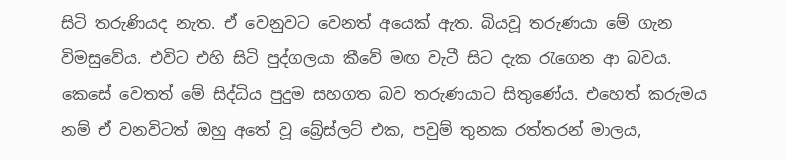සිටි තරුණියද නැත. ඒ වෙනුවට වෙනත් අයෙක් ඇත. බියවූ තරුණයා මේ ගැන විමසුවේය. එවිට එහි සිටි පුද්ගලයා කීවේ මඟ වැටී සිට දැක රැගෙන ආ බවය. කෙසේ වෙතත් මේ සිද්ධිය පුදුම සහගත බව තරුණයාට සිතුණේය. එහෙත් කරුමය නම් ඒ වනවිටත් ඔහු අතේ වූ බ්‍රේස්ලට් එක, පවුම් තුනක රත්තරන් මාලය,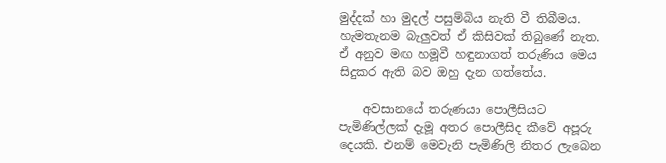මුද්දක් හා මුදල් පසුම්බිය නැති වී තිබීමය. හැමතැනම බැලුවත් ඒ කිසිවක් තිබුණේ නැත. ඒ අනුව මඟ හමූවී හඳුනාගත් තරුණිය මෙය සිදුකර ඇති බව ඔහු දැන ගත්තේය.

    අවසානයේ තරුණයා පොලීසියට පැමිණිල්ලක් දැමූ අතර පොලීසිද කීවේ අපූරු දෙයකි. එනම් මෙවැනි පැමිණිලි නිතර ලැබෙන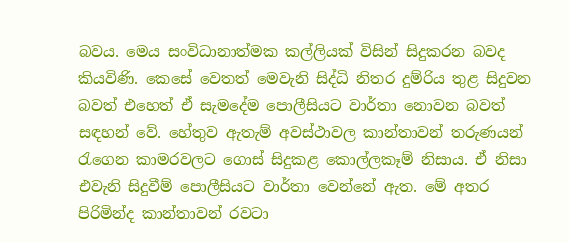බවය. මෙය සංවිධානාත්මක කල්ලියක් විසින් සිදුකරන බවද කියවිණි. කෙසේ වෙතත් මෙවැනි සිද්ධි නිතර දුම්රිය තුළ සිදුවන බවත් එහෙත් ඒ සැමදේම පොලීසියට වාර්තා නොවන බවත් සඳහන් වේ. හේතුව ඇතැම් අවස්ථාවල කාන්තාවන් තරුණයන් රැගෙන කාමරවලට ගොස් සිදුකළ කොල්ලකෑම් නිසාය. ඒ නිසා එවැනි සිදුවීම් පොලීසියට වාර්තා වෙන්නේ ඇත. මේ අතර පිරිමින්ද කාන්තාවන් රවටා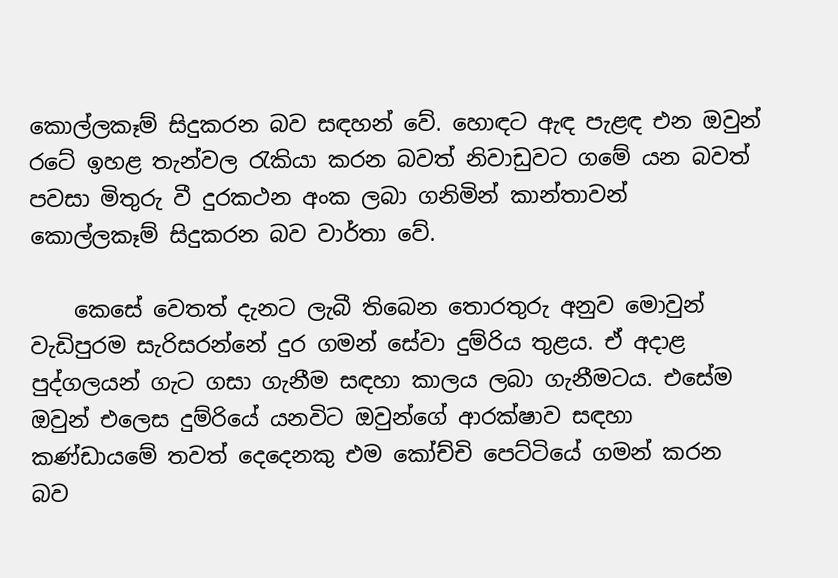කොල්ලකෑම් සිදුකරන බව සඳහන් වේ. හොඳට ඇඳ පැළඳ එන ඔවුන් රටේ ඉහළ තැන්වල රැකියා කරන බවත් නිවාඩුවට ගමේ යන බවත් පවසා මිතුරු වී දුරකථන අංක ලබා ගනිමින් කාන්තාවන් කොල්ලකෑම් සිදුකරන බව වාර්තා වේ.

    කෙසේ වෙතත් දැනට ලැබී තිබෙන තොරතුරු අනුව මොවුන් වැඩිපුරම සැරිසරන්නේ දුර ගමන් සේවා දුම්රිය තුළය. ඒ අදාළ පුද්ගලයන් ගැට ගසා ගැනීම සඳහා කාලය ලබා ගැනීමටය. එසේම ඔවුන් එලෙස දුම්රියේ යනවිට ඔවුන්ගේ ආරක්ෂාව සඳහා කණ්ඩායමේ තවත් දෙදෙනකු එම කෝච්චි පෙට්ටියේ ගමන් කරන බව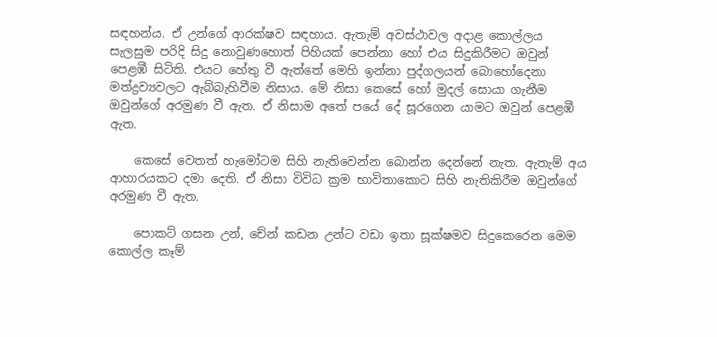සඳහන්ය. ඒ උන්ගේ ආරක්ෂව සඳහාය. ඇතැම් අවස්ථාවල අදාළ කොල්ලය සැලසුම පරිදි සිදු නොවුණහොත් පිහියක් පෙන්නා හෝ එය සිදුකිරීමට ඔවුන් පෙළඹී සිටිති. එයට හේතු වී ඇත්තේ මෙහි ඉන්නා පුද්ගලයන් බොහෝදෙනා මත්ද්‍රව්‍යවලට ඇබ්බැහිවීම නිසාය. මේ නිසා කෙසේ හෝ මුදල් සොයා ගැනීම ඔවුන්ගේ අරමුණ වී ඇත. ඒ නිසාම අතේ පයේ දේ සූරගෙන යාමට ඔවුන් පෙළඹී ඇත.

    කෙසේ වෙතත් හැමෝටම සිහි නැතිවෙන්න බොන්න දෙන්නේ නැත. ඇතැම් අය ආහාරයකට දමා දෙති. ඒ නිසා විවිධ ක්‍රම භාවිතාකොට සිහි නැතිකිරීම ඔවුන්ගේ අරමුණ වී ඇත.

    පොකට් ගසන උන්, චේන් කඩන උන්ට වඩා ඉතා සූක්ෂමව සිදුකෙරෙන මෙම කොල්ල කෑම්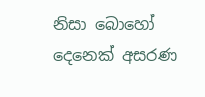නිසා බොහෝ දෙනෙක් අසරණ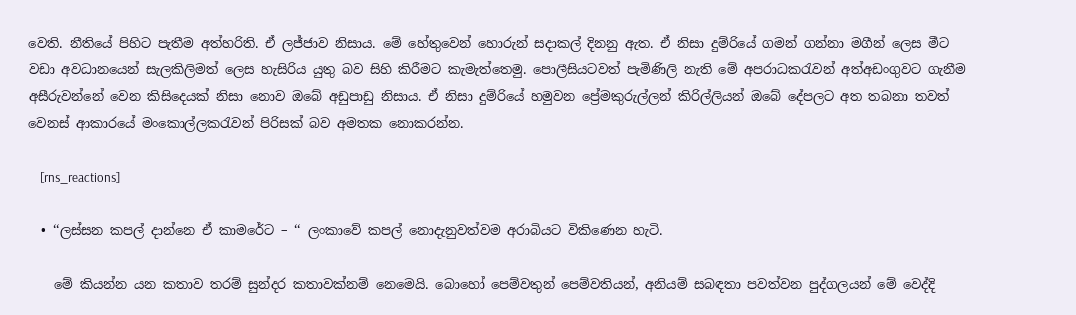වෙති. නීතියේ පිහිට පැතීම අත්හරිති. ඒ ලජ්ජාව නිසාය. මේ හේතුවෙන් හොරුන් සදාකල් දිනනු ඇත. ඒ නිසා දුම්රියේ ගමන් ගන්නා මගීන් ලෙස මීට වඩා අවධානයෙන් සැලකිලිමත් ලෙස හැසිරිය යුතු බව සිහි කිරීමට කැමැත්තෙමු. පොලීසියටවත් පැමිණිලි නැති මේ අපරාධකරැවන් අත්අඩංගුවට ගැනීම අසීරුවන්නේ වෙන කිසිදෙයක් නිසා නොව ඔබේ අඩුපාඩු නිසාය. ඒ නිසා දුම්රියේ හමුවන ප්‍රේමකුරුල්ලන් කිරිල්ලියන් ඔබේ දේපලට අත තබනා තවත් වෙනස් ආකාරයේ මංකොල්ලකරැවන් පිරිසක් බව අමතක නොකරන්න.

    [rns_reactions]

  • ‘‘ලස්සන කපල් දාන්නෙ ඒ කාමරේට – ‘‘ ලංකාවේ කපල් නොදැනුවත්වම අරාබියට විකිණෙන හැටි.

    මේ කියන්න යන කතාව තරම් සුන්දර කතාවක්නම් නෙමෙයි. බොහෝ පෙම්වතුන් පෙම්වතියන්, අනියම් සබඳතා පවත්වන පුද්ගලයන් මේ වෙද්දි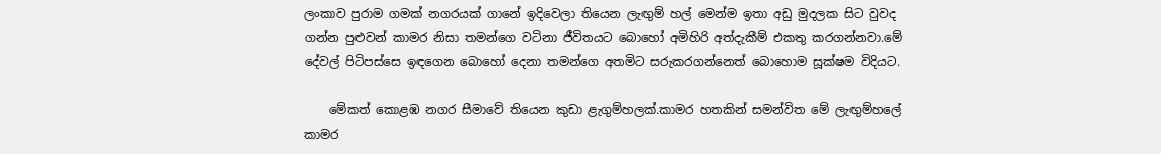ලංකාව පුරාම ගමක් නගරයක් ගානේ ඉදිවෙලා තියෙන ලැඟුම් හල් මෙන්ම ඉතා අඩු මුදලක සිට වුවද ගන්න පුළුවන් කාමර නිසා තමන්ගෙ වටිනා ජීවිතයට බොහෝ අමිහිරි අත්දැකීම් එකතු කරගන්නවා.මේ දේවල් පිටිපස්සෙ ඉඳගෙන බොහෝ දෙනා තමන්ගෙ අතමිට සරුකරගන්නෙත් බොහොම සූක්ෂම විදියට.

    මේකත් කොළඹ නගර සීමාවේ තියෙන කුඩා ළැගුම්හලක්.කාමර හතකින් සමන්විත මේ ලැඟුම්හලේ කාමර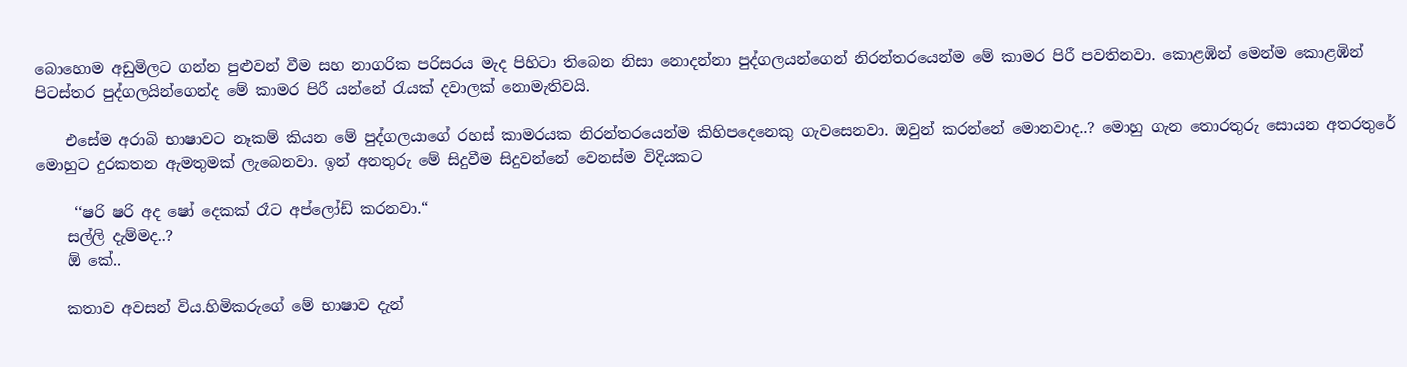බොහොම අඩුමිලට ගන්න පුළුවන් වීම සහ නාගරික පරිසරය මැද පිහිටා තිබෙන නිසා නොදන්නා පුද්ගලයන්ගෙන් නිරන්තරයෙන්ම මේ කාමර පිරී පවතිනවා. කොළඹින් මෙන්ම කොළඹින් පිටස්තර පුද්ගලයින්ගෙන්ද මේ කාමර පිරී යන්නේ රැයක් දවාලක් නොමැතිවයි.

    එසේම අරාබි භාෂාවට නෑකම් කියන මේ පුද්ගලයාගේ රහස් කාමරයක නිරන්තරයෙන්ම කිහිපදෙනෙකු ගැවසෙනවා. ඔවුන් කරන්නේ මොනවාද..? මොහු ගැන තොරතුරු සොයන අතරතුරේ මොහුට දුරකතන ඇමතුමක් ලැබෙනවා. ඉන් අනතුරු මේ සිදුවීම සිදුවන්නේ වෙනස්ම විදියකට‍

     ‘‘ෂරි ෂරි අද ෂෝ දෙකක් රෑට අප්ලෝඩ් කරනවා.“
    සල්ලි දැම්මද..?
    ඕ කේ..

    කතාව අවසන් විය.හිමිකරුගේ මේ භාෂාව දැන්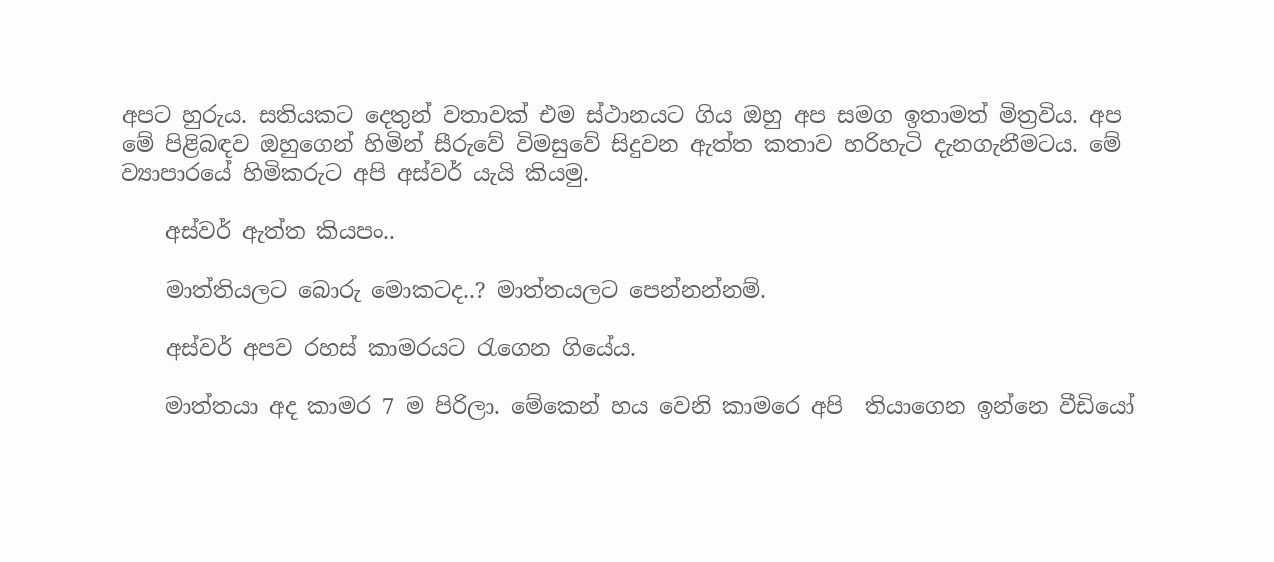අපට හුරුය. සතියකට දෙතුන් වතාවක් එම ස්ථානයට ගිය ඔහු අප සමග ඉතාමත් මිත්‍රවිය. අප මේ පිළිබඳව ඔහුගෙන් හිමින් සීරුවේ විමසුවේ සිදුවන ඇත්ත කතාව හරිහැටි දැනගැනීමටය. මේ ව්‍යාපාරයේ හිමිකරුට අපි අස්වර් යැයි කියමු.

    අස්වර් ඇත්ත කියපං..

    මාත්තියලට බොරු මොකටද..? මාත්තයලට පෙන්නන්නම්.

    අස්වර් අපව රහස් කාමරයට රැගෙන ගියේය.

    මාත්තයා අද කාමර 7 ම පිරිලා. මේකෙන් හය වෙනි කාමරෙ අපි  තියාගෙන ඉන්නෙ වීඩියෝ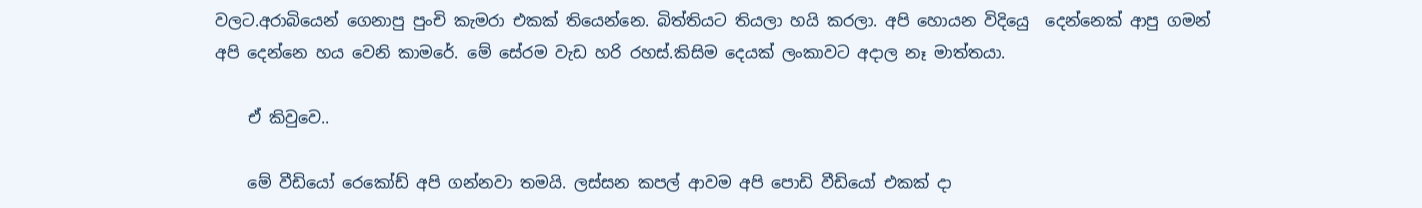වලට.අරාබියෙන් ගෙනාපු පුංචි කැමරා එකක් තියෙන්නෙ. බිත්තියට තියලා හයි කරලා. අපි හොයන විදියෙු  දෙන්නෙක් ආපු ගමන් අපි දෙන්නෙ හය වෙනි කාමරේ. මේ සේරම වැඩ හරි රහස්.කිසිම දෙයක් ලංකාවට අදාල නෑ මාත්තයා.

    ඒ කිවුවෙ..

    මේ වීඩියෝ රෙකෝඩ් අපි ගන්නවා තමයි. ලස්සන කපල් ආවම අපි පොඩි වීඩියෝ එකක් දා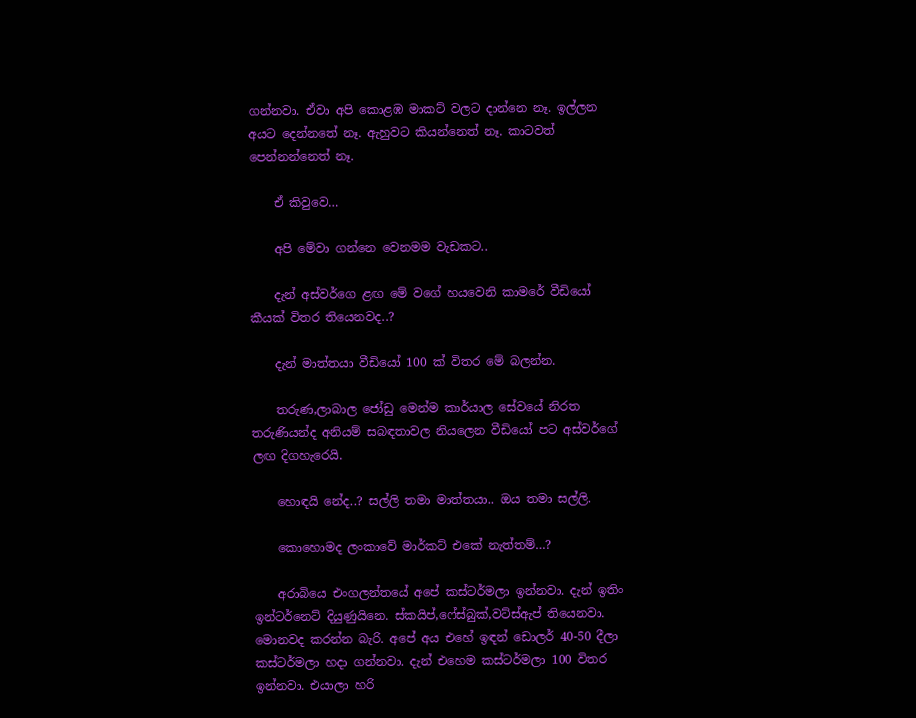ගන්නවා. ඒවා අපි කොළඹ මාකට් වලට දාන්නෙ නෑ. ඉල්ලන අයට දෙන්නතේ නෑ. ඇහුවට කියන්නෙත් නෑ. කාටවත් පෙන්නන්නෙත් නෑ.

    ඒ කිවුවෙ…

    අපි මේවා ගන්නෙ වෙනමම වැඩකට..

    දැන් අස්වර්ගෙ ළඟ මේ වගේ හයවෙනි කාමරේ වීඩියෝ කීයක් විතර තියෙනවද..?

    දැන් මාත්තයා වීඩියෝ 100 ක් විතර මේ බලන්න.

    තරුණ,ලාබාල ජෝඩු මෙන්ම කාර්යාල සේවයේ නිරත තරුණියන්ද අනියම් සබඳතාවල නියලෙන වීඩියෝ පට අස්වර්ගේ ලඟ දිගහැරෙයි.

    හොඳයි නේද..? සල්ලි තමා මාත්තයා.. ඔය තමා සල්ලි.

    කොහොමද ලංකාවේ මාර්කට් එකේ නැත්තම්…?

    අරාබියෙ එංගලන්තයේ අපේ කස්ටර්මලා ඉන්නවා. දැන් ඉතිං ඉන්ටර්නෙට් දියුණුයිනෙ. ස්කයිප්,ෆේස්බුක්,වට්ස්ඇප් තියෙනවා. මොනවද කරන්න බැරි. අපේ අය එහේ ඉඳන් ඩොලර් 40-50 දීලා කස්ටර්මලා හදා ගන්නවා. දැන් එහෙම කස්ටර්මලා 100 විතර ඉන්නවා. එයාලා හරි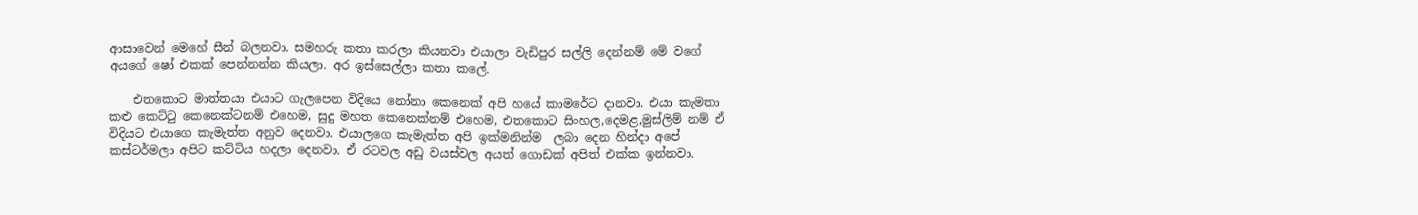ආසාවෙන් මෙහේ සීන් බලනවා. සමහරු කතා කරලා කියනවා එයාලා වැඩිපුර සල්ලි දෙන්නම් මේ වගේ අයගේ ෂෝ එකක් පෙන්නන්න කියලා. අර ඉස්සෙල්ලා කතා කලේ.

    එතකොට මාත්තයා එයාට ගැලපෙන විදියෙ නෝනා කෙනෙක් අපි හයේ කාමරේට දානවා. එයා කැමතා කළු කෙට්ටු කෙනෙක්ටනම් එහෙම, සුදු මහත කෙනෙක්නම් එහෙම, එතකොට සිංහල,දෙමළ,මුස්ලිම් නම් ඒ විදියට එයාගෙ කැමැත්ත අනුව දෙනවා. එයාලගෙ කැමැත්ත අපි ඉක්මනින්ම  ලබා දෙන හින්දා අපේ කස්ටර්මලා අපිට කට්ටිය හදලා දෙනවා. ඒ රටවල අඩු වයස්වල අයත් ගොඩක් අපිත් එක්ක ඉන්නවා.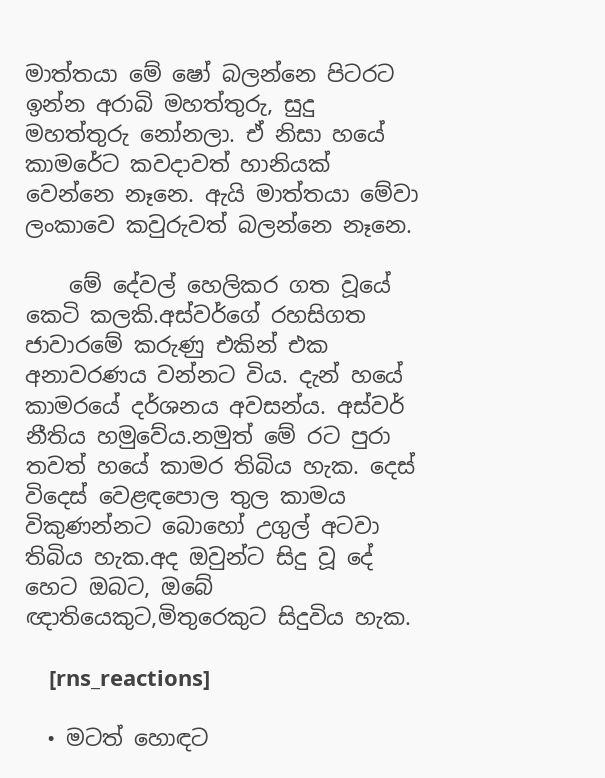මාත්තයා මේ ෂෝ බලන්නෙ පිටරට ඉන්න අරාබි මහත්තුරු, සුදු මහත්තුරු නෝනලා. ඒ නිසා හයේ කාමරේට කවදාවත් හානියක් වෙන්නෙ නෑනෙ. ඇයි මාත්තයා මේවා ලංකාවෙ කවුරුවත් බලන්නෙ නෑනෙ.

    මේ දේවල් හෙලිකර ගත වූයේ කෙටි කලකි.අස්වර්ගේ රහසිගත ජාවාරමේ කරුණු එකින් එක අනාවරණය වන්නට විය. දැන් හයේ කාමරයේ දර්ශනය අවසන්ය. අස්වර් නීතිය හමුවේය.නමුත් මේ රට පුරා තවත් හයේ කාමර තිබිය හැක. දෙස් විදෙස් වෙළඳපොල තුල කාමය විකුණන්නට බොහෝ උගුල් අටවා තිබිය හැක.අද ඔවුන්ට සිදු වූ දේ හෙට ඔබට, ඔබේ ඥාතියෙකුට,මිතුරෙකුට සිදුවිය හැක.

    [rns_reactions]

  • මටත් හොඳට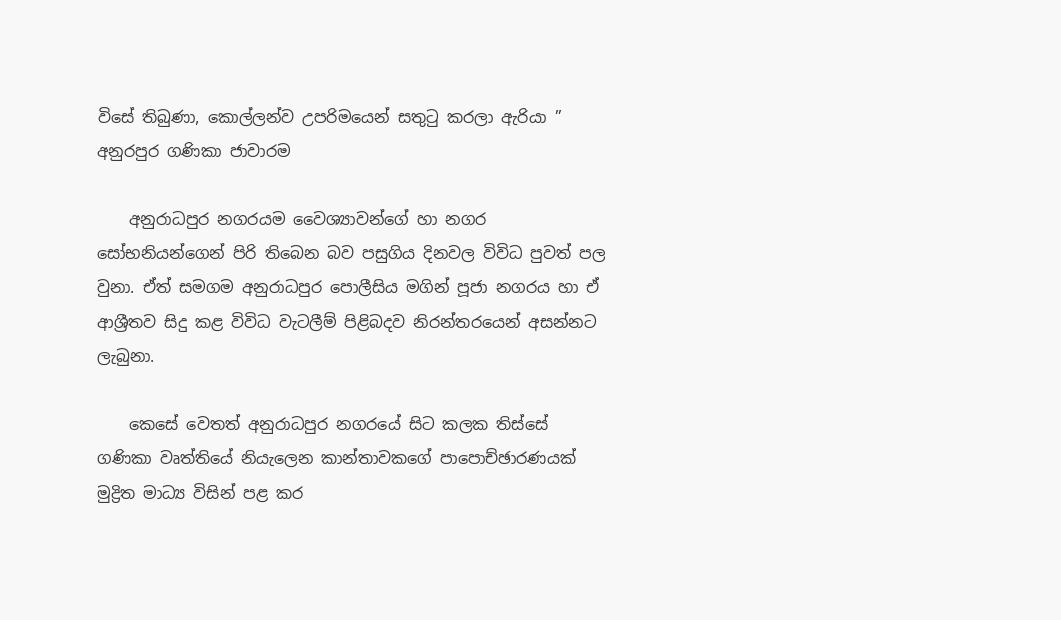විසේ තිබුණා, කොල්ලන්ව උපරිමයෙන් සතුටු කරලා ඇරියා ” අනුරපුර ගණිකා ජාවාරම

    අනුරාධපුර නගරයම වෛශ්‍යාවන්ගේ හා නගර සෝභනියන්ගෙන් පිරි තිබෙන බව පසුගිය දිනවල විවිධ පුවත් පල වුනා. ඒත් සමගම අනුරාධපුර පොලීසිය මගින් පූජා නගරය හා ඒ ආශ්‍රීතව සිදු කළ විවිධ වැටලීම් පිළිබදව නිරන්තරයෙන් අසන්නට ලැබුනා.

    කෙසේ වෙතත් අනුරාධපුර නගරයේ සිට කලක තිස්සේ ගණිකා වෘත්තියේ නියැලෙන කාන්තාවකගේ පාපොච්ඡාරණයක් මුද්‍රිත මාධ්‍ය විසින් පළ කර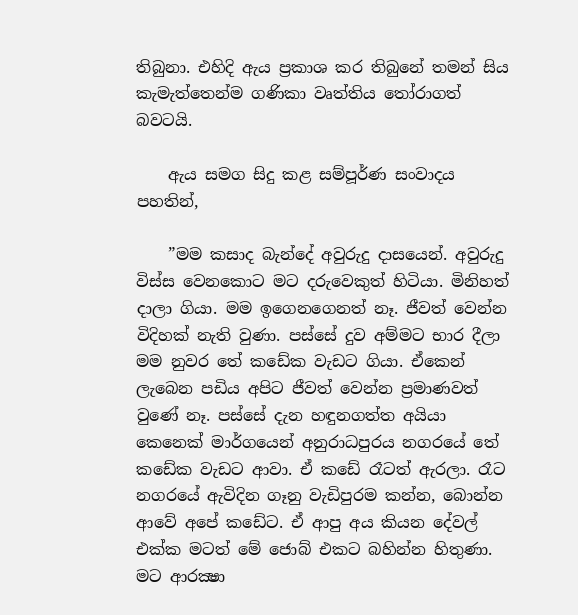තිබුනා. එහිදි ඇය ප්‍රකාශ කර තිබුනේ තමන් සිය කැමැත්තෙන්ම ගණිකා වෘත්තිය තෝරාගත් බවටයි.

    ඇය සමග සිදු කළ සම්පූර්ණ සංවාදය පහතින්,

    ”මම කසාද බැන්දේ අවුරුදු දාසයෙන්. අවුරුදු විස්‌ස වෙනකොට මට දරුවෙකුත් හිටියා. මිනිහත් දාලා ගියා. මම ඉගෙනගෙනත් නෑ. ජීවත් වෙන්න විදිහක්‌ නැති වුණා. පස්‌සේ දුව අම්මට භාර දීලා මම නුවර තේ කඩේක වැඩට ගියා. ඒකෙන් ලැබෙන පඩිය අපිට ජීවත් වෙන්න ප්‍රමාණවත් වුණේ නෑ. පස්‌සේ දැන හඳුනගත්ත අයියා කෙනෙක්‌ මාර්ගයෙන් අනුරාධපුරය නගරයේ තේ කඩේක වැඩට ආවා. ඒ කඩේ රෑටත් ඇරලා. රෑට නගරයේ ඇවිදින ගෑනු වැඩිපුරම කන්න, බොන්න ආවේ අපේ කඩේට. ඒ ආපු අය කියන දේවල් එක්‌ක මටත් මේ ජොබ් එකට බහින්න හිතුණා. මට ආරක්‍ෂා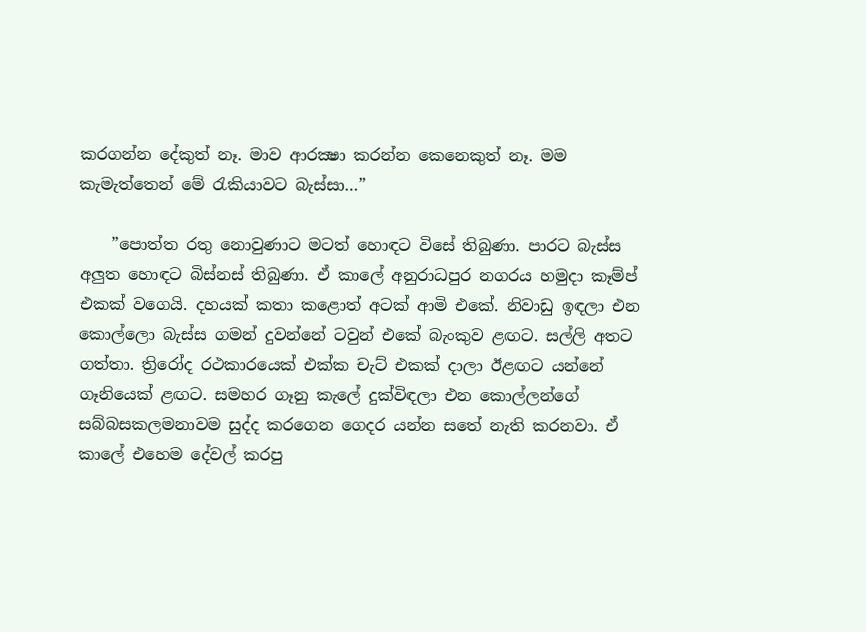කරගන්න දේකුත් නෑ. මාව ආරක්‍ෂා කරන්න කෙනෙකුත් නෑ. මම කැමැත්තෙන් මේ රැකියාවට බැස්‌සා…”

    ”පොත්ත රතු නොවුණාට මටත් හොඳට විසේ තිබුණා. පාරට බැස්‌ස අලුත හොඳට බිස්‌නස්‌ තිබුණා. ඒ කාලේ අනුරාධපුර නගරය හමුදා කෑම්ප් එකක්‌ වගෙයි. දහයක්‌ කතා කළොත් අටක්‌ ආමි එකේ. නිවාඩු ඉඳලා එන කොල්ලො බැස්‌ස ගමන් දුවන්නේ ටවුන් එකේ බැංකුව ළඟට. සල්ලි අතට ගත්තා. ත්‍රිරෝද රථකාරයෙක්‌ එක්‌ක චැට්‌ එකක්‌ දාලා ඊළඟට යන්නේ ගෑනියෙක්‌ ළඟට. සමහර ගෑනු කැලේ දුක්‌විඳලා එන කොල්ලන්ගේ සබ්බසකලමනාවම සුද්ද කරගෙන ගෙදර යන්න සතේ නැති කරනවා. ඒ කාලේ එහෙම දේවල් කරපු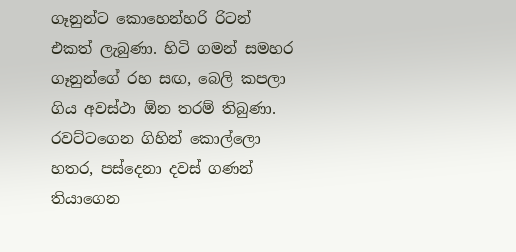ගෑනුන්ට කොහෙන්හරි රිටන් එකත් ලැබුණා. හිටි ගමන් සමහර ගෑනුන්ගේ රහ සඟ, බෙලි කපලා ගිය අවස්‌ථා ඕන තරම් තිබුණා. රවට්‌ටගෙන ගිහින් කොල්ලො හතර, පස්‌දෙනා දවස්‌ ගණන් තියාගෙන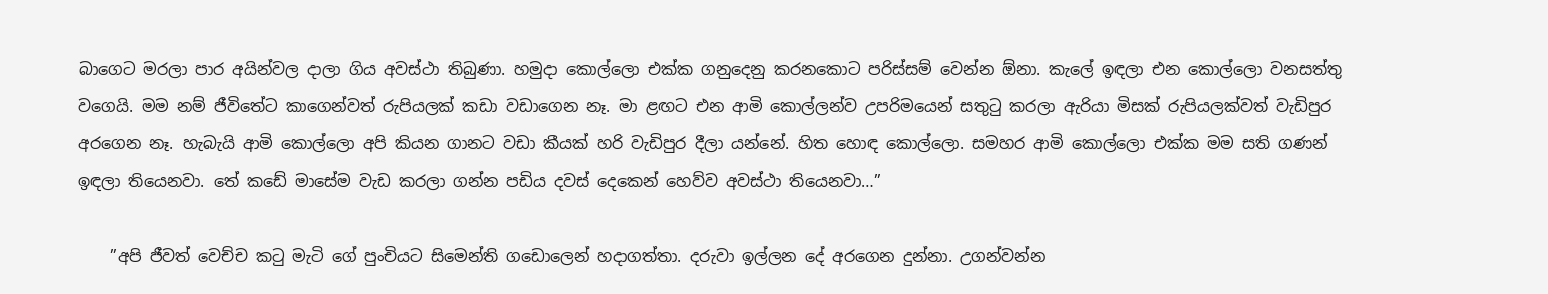බාගෙට මරලා පාර අයින්වල දාලා ගිය අවස්‌ථා තිබුණා. හමුදා කොල්ලො එක්‌ක ගනුදෙනු කරනකොට පරිස්‌සම් වෙන්න ඕනා. කැලේ ඉඳලා එන කොල්ලො වනසත්තු වගෙයි. මම නම් ජීවිතේට කාගෙන්වත් රුපියලක්‌ කඩා වඩාගෙන නෑ. මා ළඟට එන ආමි කොල්ලන්ව උපරිමයෙන් සතුටු කරලා ඇරියා මිසක්‌ රුපියලක්‌වත් වැඩිපුර අරගෙන නෑ. හැබැයි ආමි කොල්ලො අපි කියන ගානට වඩා කීයක්‌ හරි වැඩිපුර දීලා යන්නේ. හිත හොඳ කොල්ලො. සමහර ආමි කොල්ලො එක්‌ක මම සති ගණන් ඉඳලා තියෙනවා. තේ කඩේ මාසේම වැඩ කරලා ගන්න පඩිය දවස්‌ දෙකෙන් හෙව්ව අවස්‌ථා තියෙනවා…”

    ”අපි ජීවත් වෙච්ච කටු මැටි ගේ පුංචියට සිමෙන්ති ගඩොලෙන් හදාගත්තා. දරුවා ඉල්ලන දේ අරගෙන දුන්නා. උගන්වන්න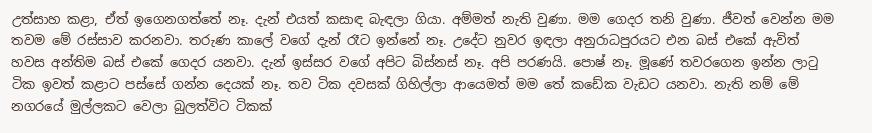උත්සාහ කළා, ඒත් ඉගෙනගත්තේ නෑ. දැන් එයත් කසාඳ බැඳලා ගියා. අම්මත් නැති වුණා. මම ගෙදර තනි වුණා. ජීවත් වෙන්න මම තවම මේ රස්‌සාව කරනවා. තරුණ කාලේ වගේ දැන් රෑට ඉන්නේ නෑ. උදේට නුවර ඉඳලා අනුරාධපුරයට එන බස්‌ එකේ ඇවිත් හවස අන්තිම බස්‌ එකේ ගෙදර යනවා. දැන් ඉස්‌සර වගේ අපිට බිස්‌නස්‌ නෑ. අපි පරණයි. පොෂ් නෑ. මූණේ තවරගෙන ඉන්න ලාටු ටික ඉවත් කළාට පස්‌සේ ගන්න දෙයක්‌ නෑ. තව ටික දවසක්‌ ගිහිල්ලා ආයෙමත් මම තේ කඩේක වැඩට යනවා. නැති නම් මේ නගරයේ මුල්ලකට වෙලා බුලත්විට ටිකක්‌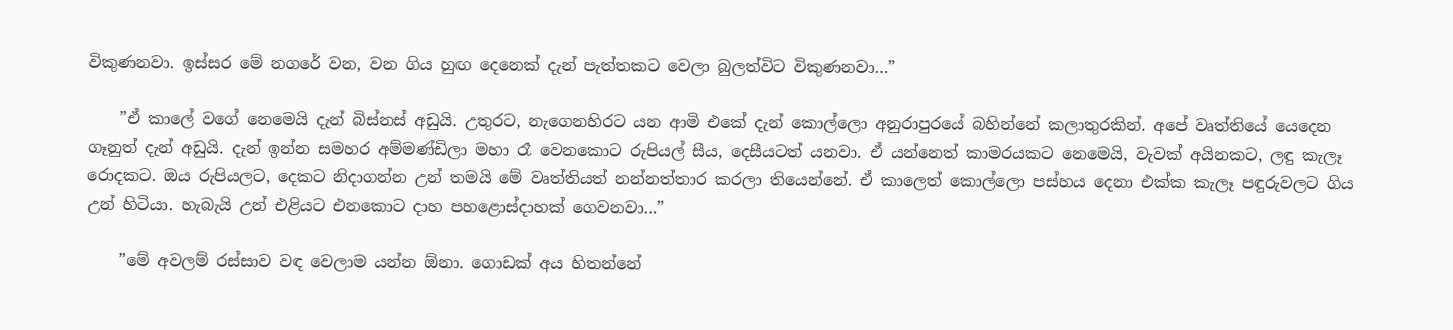විකුණනවා. ඉස්‌සර මේ නගරේ වන, වන ගිය හුඟ දෙනෙක්‌ දැන් පැත්තකට වෙලා බුලත්විට විකුණනවා…”

    ”ඒ කාලේ වගේ නෙමෙයි දැන් බිස්‌නස්‌ අඩුයි. උතුරට, නැගෙනහිරට යන ආමි එකේ දැන් කොල්ලො අනුරාපුරයේ බහින්නේ කලාතුරකින්. අපේ වෘත්තියේ යෙදෙන ගෑනුත් දැන් අඩුයි. දැන් ඉන්න සමහර අම්මණ්‌ඩිලා මහා රෑ වෙනකොට රුපියල් සීය, දෙසීයටත් යනවා. ඒ යන්නෙත් කාමරයකට නෙමෙයි, වැවක්‌ අයිනකට, ලඳු කැලෑ රොදකට. ඔය රුපියලට, දෙකට නිදාගන්න උන් තමයි මේ වෘත්තියත් නන්නත්තාර කරලා තියෙන්නේ. ඒ කාලෙත් කොල්ලො පස්‌හය දෙනා එක්‌ක කැලෑ පඳුරුවලට ගිය උන් හිටියා. හැබැයි උන් එළියට එනකොට දාහ පහළොස්‌දාහක්‌ ගෙවනවා…”

    ”මේ අවලම් රස්‌සාව වඳ වෙලාම යන්න ඕනා. ගොඩක්‌ අය හිතන්නේ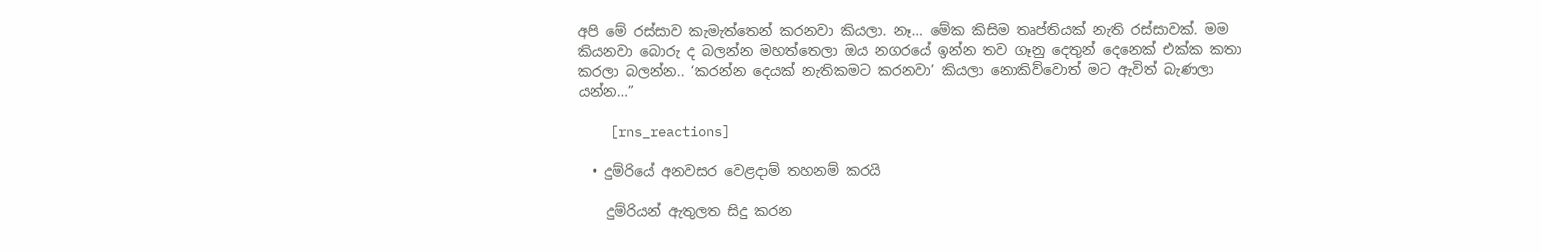අපි මේ රස්‌සාව කැමැත්තෙන් කරනවා කියලා. නෑ… මේක කිසිම තෘප්තියක්‌ නැති රස්‌සාවක්‌. මම කියනවා බොරු ද බලන්න මහත්තෙලා ඔය නගරයේ ඉන්න තව ගෑනු දෙතුන් දෙනෙක්‌ එක්‌ක කතා කරලා බලන්න.. ‘කරන්න දෙයක්‌ නැතිකමට කරනවා’ කියලා නොකිව්වොත් මට ඇවිත් බැණලා යන්න…”

    [rns_reactions]

  • දුම්රියේ අනවසර වෙළදාම් තහනම් කරයි

    දුම්රියන් ඇතුලත සිදු කරන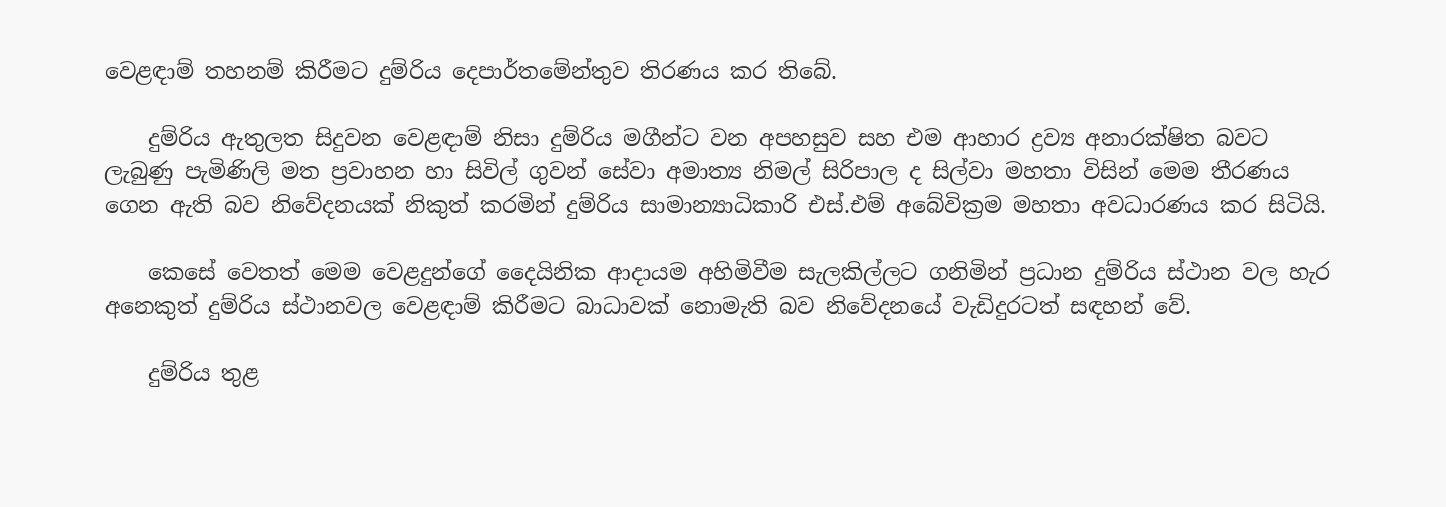වෙළඳාම් තහනම් කිරීමට දුම්රිය දෙපාර්තමේන්තුව තිරණය කර තිබේ.

    දුම්රිය ඇතුලත සිදුවන වෙළඳාම් නිසා දුම්රිය මගීන්ට වන අපහසුව සහ එම ආහාර ද්‍රව්‍ය අනාරක්ෂිත බවට ලැබුණු පැමිණිලි මත ප්‍රවාහන හා සිවිල් ගුවන් සේවා අමාත්‍ය නිමල් සිරිපාල ද සිල්වා මහතා විසින් මෙම තීරණය ගෙන ඇති බව නිවේදනයක් නිකුත් කරමින් දුම්රිය සාමාන්‍යාධිකාරි එස්.එම් අබේවික්‍රම මහතා අවධාරණය කර සිටියි.

    කෙසේ වෙතත් මෙම වෙළදුන්ගේ දෛයිනික ආදායම අහිමිවීම සැලකිල්ලට ගනිමින් ප්‍රධාන දුම්රිය ස්ථාන වල හැර අනෙකුත් දුම්රිය ස්ථානවල වෙළඳාම් කිරීමට බාධාවක් නොමැති බව නිවේදනයේ වැඩිදුරටත් සඳහන් වේ.

    දුම්රිය තුළ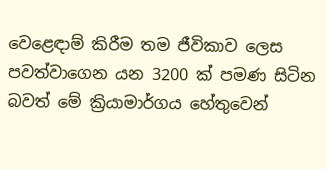වෙළෙඳාම් කිරීම තම ජීවිකාව ලෙස පවත්වාගෙන යන 3200 ක් පමණ සිටින බවත් මේ ක්‍රියාමාර්ගය හේතුවෙන්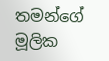තමන්ගේ මූලික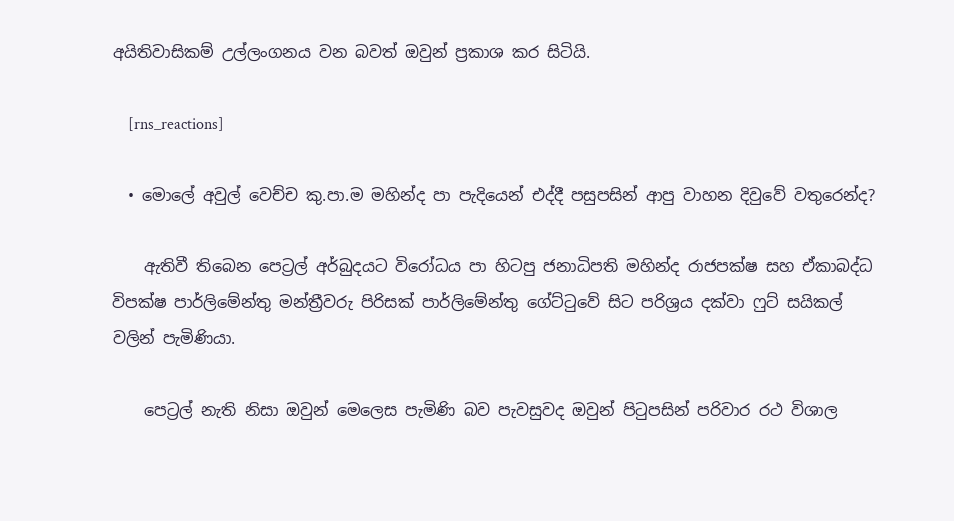අයිතිවාසිකම් උල්ලංගනය වන බවත් ඔවුන් ප්‍රකාශ කර සිටියි.

    [rns_reactions]

  • මොලේ අවුල් වෙච්ච කු.පා.ම මහින්ද පා පැදියෙන් එද්දී පසුපසින් ආපු වාහන දිවුවේ වතුරෙන්ද?

    ඇතිවී තිබෙන පෙට්‍රල් අර්බුදයට විරෝධය පා හිටපු ජනාධිපති මහින්ද රාජපක්ෂ සහ ඒකාබද්ධ විපක්ෂ පාර්ලිමේන්තු මන්ත්‍රීවරු පිරිසක් පාර්ලිමේන්තු ගේට්ටුවේ සිට පරිශ්‍රය දක්වා ෆුට් සයිකල් වලින් පැමිණියා.

    පෙට්‍රල් නැති නිසා ඔවුන් මෙලෙස පැමිණි බව පැවසුවද ඔවුන් පිටුපසින් පරිවාර රථ විශාල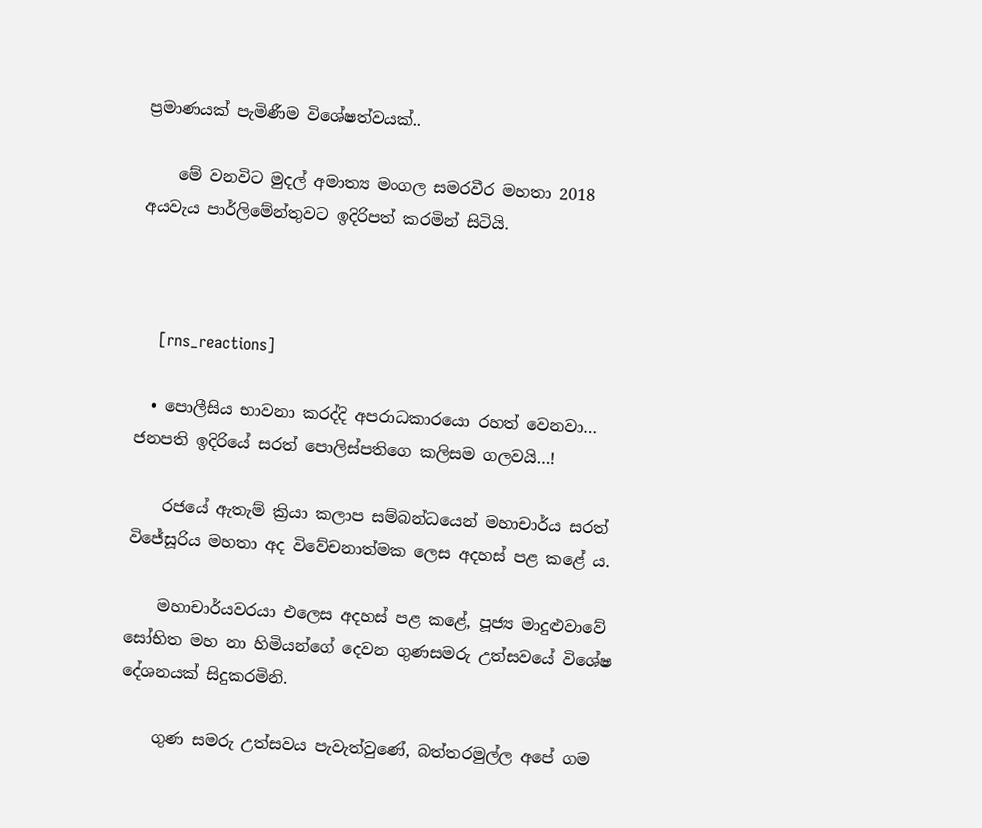ප්‍රමාණයක් පැමිණීම විශේෂත්වයක්..

    මේ වනවිට මුදල් අමාත්‍ය මංගල සමරවීර මහතා 2018 අයවැය පාර්ලිමේන්තුවට ඉදිරිපත් කරමින් සිටියි.



    [rns_reactions]

  • පොලීසිය භාවනා කරද්දි අපරාධකාරයො රහත් වෙනවා… ජනපති ඉදිරියේ සරත් පොලිස්පතිගෙ කලිසම ගලවයි…!

    රජයේ ඇතැම් ක්‍රියා කලාප සම්බන්ධයෙන් මහාචාර්ය සරත් විජේසූරිය මහතා අද විවේචනාත්මක ලෙස අදහස් පළ කළේ ය.

    මහාචාර්යවරයා එලෙස අදහස් පළ කළේ, පූජ්‍ය මාදුළුවාවේ සෝභිත මහ නා හිමියන්ගේ දෙවන ගුණසමරු උත්සවයේ විශේෂ දේශනයක් සිදුකරමිනි.

    ගුණ සමරු උත්සවය පැවැත්වුණේ, බත්තරමුල්ල අපේ ගම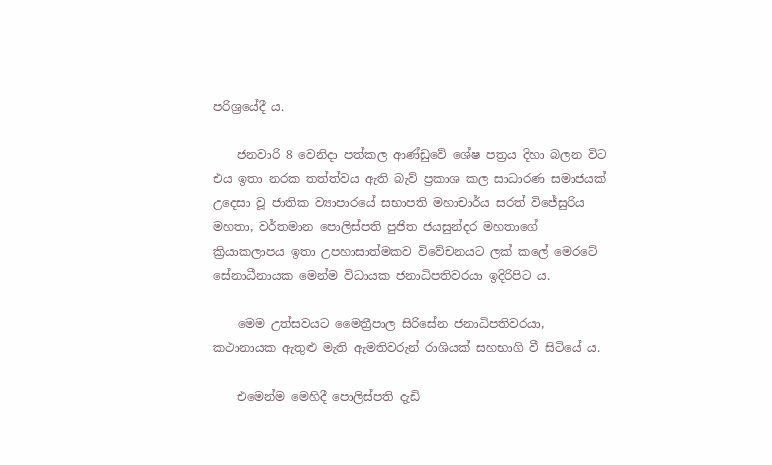පරිශ්‍රයේදී ය.

    ජනවාරි 8 වෙනිදා පත්කල ආණ්ඩුවේ ශේෂ පත්‍රය දිහා බලන විට එය ඉතා නරක තත්ත්වය ඇති බැව් ප්‍රකාශ කල සාධාරණ සමාජයක් උදෙසා වූ ජාතික ව්‍යාපාරයේ සභාපති මහාචාර්ය සරත් විජේසුරිය මහතා, වර්තමාන පොලිස්පති පුජිත ජයසුන්දර මහතාගේ ක්‍රියාකලාපය ඉතා උපහාසාත්මකව විවේචනයට ලක් කලේ මෙරටේ සේනාධීනායක මෙන්ම විධායක ජනාධිපතිවරයා ඉදිරිපිට ය.

    මෙම උත්සවයට මෛත්‍රීපාල සිරිසේන ජනාධිපතිවරයා, කථානායක ඇතුළු මැති ඇමතිවරුන් රාශියක් සහභාගි වී සිටියේ ය.

    එමෙන්ම මෙහිදී පොලිස්පති දැඩි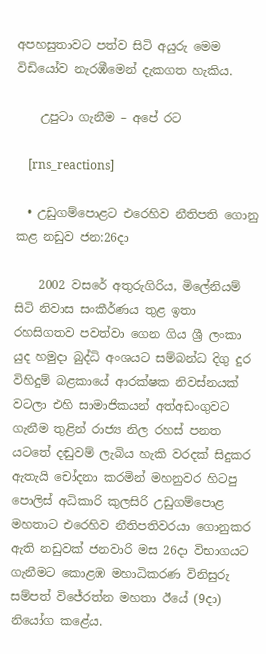අපහසුතාවට පත්ව සිටි අයුරු මෙම විඩියෝව නැරඹීමෙන් දැකගත හැකිය.

    උපුටා ගැනීම – අපේ රට

    [rns_reactions]

  • උඩුගම්පොළට එරෙහිව නීතිපති ගොනු කළ නඩුව ජන:26දා

    2002 වසරේ අතුරුගිරිය, මිලේනියම් සිටි නිවාස සංකීර්ණය තුළ ඉතා රහසිගතව පවත්වා ගෙන ගිය ශ්‍රී ලංකා යුද හමුදා බුද්ධි අංශයට සම්බන්ධ දිගු දුර විහිදුම් බළකායේ ආරක්ෂක නිවස්නයක් වටලා එහි සාමාජිකයන් අත්අඩංගුවට ගැනීම තුළින් රාජ්‍ය නිල රහස් පනත යටතේ දඬුවම් ලැබිය හැකි වරදක් සිදුකර ඇතැයි චෝදනා කරමින් මහනුවර හිටපු පොලිස් අධිකාරි කුලසිරි උඩුගම්පොළ මහතාට එරෙහිව නීතිපතිවරයා ගොනුකර ඇති නඩුවක් ජනවාරි මස 26දා විභාගයට ගැනීමට කොළඹ මහාධිකරණ විනිසුරු සම්පත් විජේරත්න මහතා ඊයේ (9දා) නියෝග කළේය.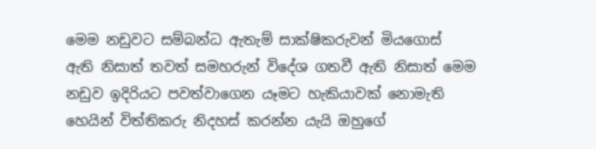මෙම නඩුවට සම්බන්ධ ඇතැම් සාක්ෂිකරුවන් මියගොස් ඇති නිසාත් තවත් සමහරුන් විදේශ ගතවී ඇති නිසාත් මෙම නඩුව ඉදිරියට පවත්වාගෙන යෑමට හැකියාවක් නොමැති හෙයින් විත්තිකරු නිදහස් කරන්න යැයි ඔහුගේ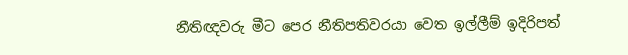නීතිඥවරු මීට පෙර නීතිපතිවරයා වෙත ඉල්ලීම් ඉදිරිපත්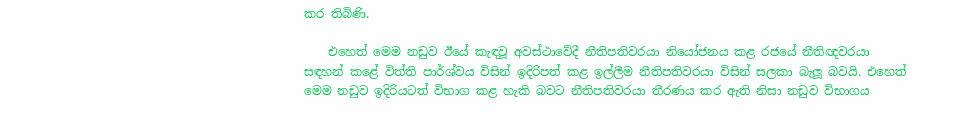කර තිබිණි.

    එහෙත් මෙම නඩුව ඊයේ කැඳවූ අවස්ථාවේදී නීතිපතිවරයා නියෝජනය කළ රජයේ නීතිඥවරයා සඳහන් කළේ විත්ති පාර්ශ්වය විසින් ඉදිරිපත් කළ ඉල්ලීම නීතිපතිවරයා විසින් සලකා බැලූ බවයි. එහෙත් මෙම නඩුව ඉදිරියටත් විභාග කළ හැකි බවට නීතිපතිවරයා තීරණය කර ඇති නිසා නඩුව විභාගය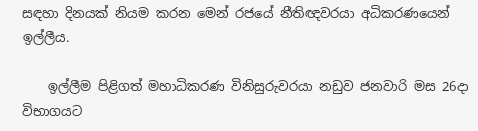සඳහා දිනයක් නියම කරන මෙන් රජයේ නීතිඥවරයා අධිකරණයෙන් ඉල්ලීය.

    ඉල්ලීම පිළිගත් මහාධිකරණ විනිසුරුවරයා නඩුව ජනවාරි මස 26දා විභාගයට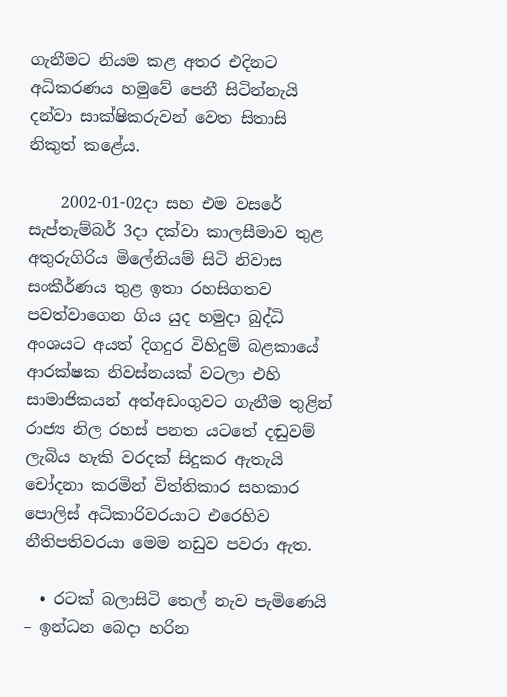ගැනීමට නියම කළ අතර එදිනට අධිකරණය හමුවේ පෙනී සිටින්නැයි දන්වා සාක්ෂිකරුවන් වෙත සිතාසි නිකුත් කළේය.

    2002-01-02දා සහ එම වසරේ සැප්තැම්බර් 3දා දක්වා කාලසීමාව තුළ අතුරුගිරිය මිලේනියම් සිටි නිවාස සංකීර්ණය තුළ ඉතා රහසිගතව පවත්වාගෙන ගිය යුද හමුදා බුද්ධි අංශයට අයත් දිගදුර විහිදුම් බළකායේ ආරක්ෂක නිවස්නයක් වටලා එහි සාමාජිකයන් අත්අඩංගුවට ගැනීම තුළින් රාජ්‍ය නිල රහස් පනත යටතේ දඬුවම් ලැබිය හැකි වරදක් සිදුකර ඇතැයි චෝදනා කරමින් විත්තිකාර සහකාර පොලිස් අධිකාරිවරයාට එරෙහිව නීතිපතිවරයා මෙම නඩුව පවරා ඇත.

  • රටක් බලාසිටි තෙල් නැව පැමිණෙයි – ඉන්ධන බෙදා හරින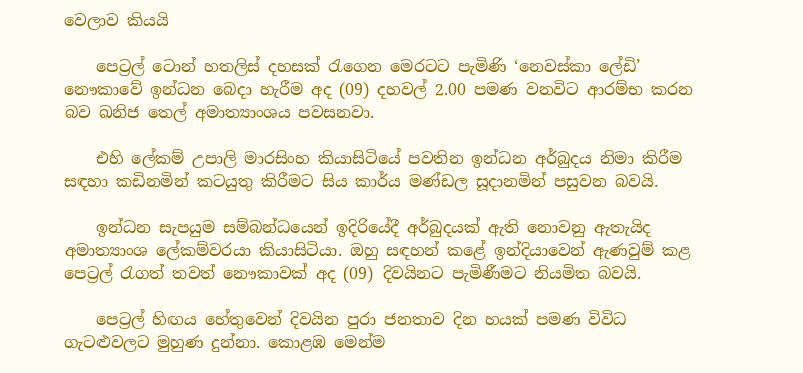වෙලාව කියයි

    පෙට්‍රල් ටොන් හතලිස් දහසක් රැගෙන මෙරටට පැමිණි ‘නෙවස්කා ලේඩි’ නෞකාවේ ඉන්ධන බෙදා හැරීම අද (09) දහවල්‍ 2.00 පමණ වනවිට ආරම්භ කරන බව ඛනිජ තෙල් අමාත්‍යාංශය පවසනවා.

    එහි ලේකම් උපාලි මාරසිංහ කියාසිටියේ පවතින ඉන්ධන අර්බුදය නිමා කිරීම සඳහා කඩිනමින් කටයුතු කිරීමට සිය කාර්ය මණ්ඩල සූදානමින් පසුවන බවයි.

    ඉන්ධන සැපයුම සම්බන්ධයෙන් ඉදිරියේදී අර්බුදයක් ඇති නොවනු ඇතැයිද අමාත්‍යාංශ ලේකම්වරයා කියාසිටියා. ඔහු සඳහන් කළේ ඉන්දියාවෙන් ඇණවුම් කළ පෙට්‍රල් රැගත් තවත් නෞකාවක් අද (09) දිවයිනට පැමිණීමට නියමිත බවයි.

    පෙට්‍රල් හිඟය හේතුවෙන් දිවයින පුරා ජනතාව දින හයක් පමණ විවිධ ගැටළුවලට මුහුණ දුන්නා. කොළඹ මෙන්ම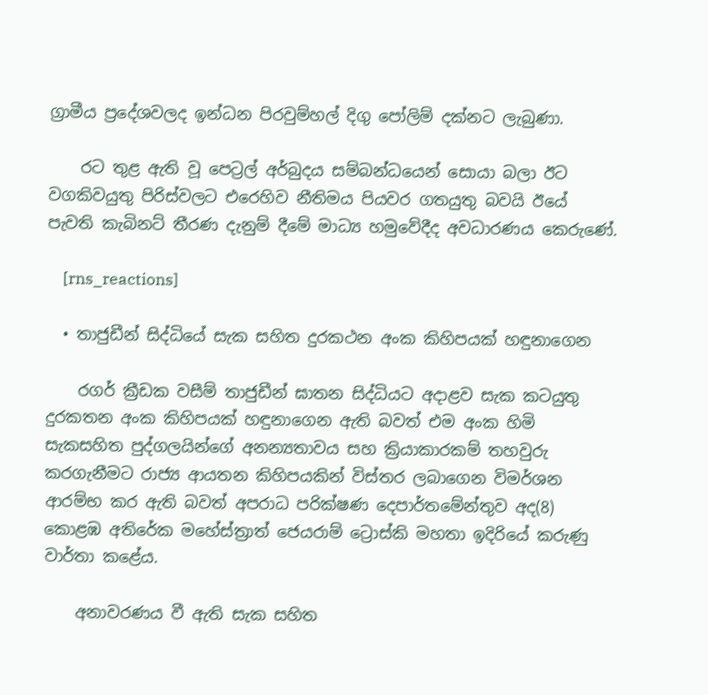ග්‍රාමීය ප්‍රදේශවලද ඉන්ධන පිරවුම්හල් දිගු පෝලිම් දක්නට ලැබුණා.

    රට තුළ ඇති වූ පෙට්‍රල් අර්බුදය සම්බන්ධයෙන් සොයා බලා ඊට වගකිවයුතු පිරිස්වලට එරෙහිව නීතිමය පියවර ගතයුතු බවයි ඊයේ පැවති කැබිනට් තීරණ දැනුම් දීමේ මාධ්‍ය හමුවේදීද අවධාරණය කෙරුණේ.

    [rns_reactions]

  • තාජුඩීන් සිද්ධියේ සැක සහිත දුරකථන අංක කිහිපයක් හඳුනාගෙන

    රගර් ක්‍රීඩක වසීම් තාජුඩීන් ඝාතන සිද්ධියට අදාළව සැක කටයුතු දුරකතන අංක කිහිපයක් හඳුනාගෙන ඇති බවත් එම අංක හිමි සැකසහිත පුද්ගලයින්ගේ අනන්‍යතාවය සහ ක්‍රියාකාරකම් තහවුරු කරගැනීමට රාජ්‍ය ආයතන කිහිපයකින් විස්තර ලබාගෙන විමර්ශන ආරම්භ කර ඇති බවත් අපරාධ පරික්ෂණ දෙපාර්තමේන්තුව අද(8) කොළඹ අතිරේක මහේස්ත්‍රාත් ජෙයරාම් ට්‍රොස්කි මහතා ඉදිරියේ කරුණු වාර්තා කළේය.

    අනාවරණය වී ඇති සැක සහිත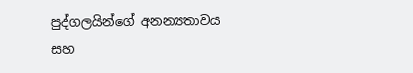පුද්ගලයින්ගේ අනන්‍යතාවය සහ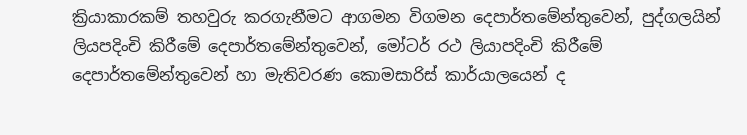ක්‍රියාකාරකම් තහවුරු කරගැනීමට ආගමන විගමන දෙපාර්තමේන්තුවෙන්, පුද්ගලයින් ලියපදිංචි කිරීමේ දෙපාර්තමේන්තුවෙන්, මෝටර් රථ ලියාපදිංචි කිරීමේ දෙපාර්තමේන්තුවෙන් හා මැතිවරණ කොමසාරිස් කාර්යාලයෙන් ද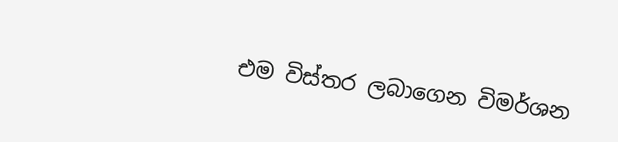එම විස්තර ලබාගෙන විමර්ශන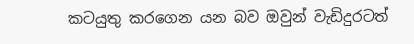කටයුතු කරගෙන යන බව ඔවුන් වැඩිදුරටත්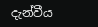දැන්වීය